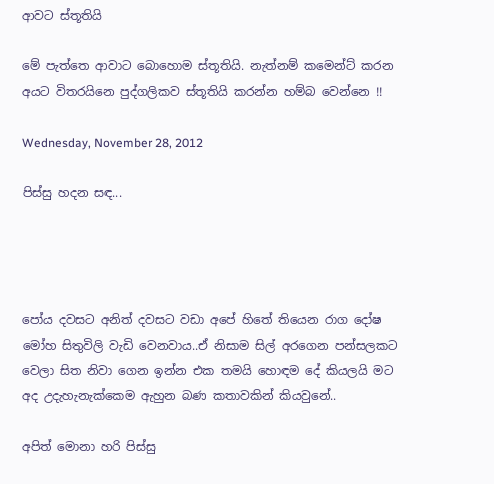ආවට ස්තූතියි

මේ පැත්තෙ ආවාට බොහොම ස්තූතියි. නැත්නම් කමෙන්ට් කරන අයට විතරයිනෙ පුද්ගලිකව ස්තූතියි කරන්න හම්බ වෙන්නෙ !!

Wednesday, November 28, 2012

පිස්සු හදන සඳ...




පෝය දවසට අනිත් දවසට වඩා අපේ හිතේ තියෙන රාග දෝෂ මෝහ සිතුවිලි වැඩි වෙනවාය..ඒ නිසාම සිල් අරගෙන පන්සලකට වෙලා සිත නිවා ගෙන ඉන්න එක තමයි හොඳම දේ කියලයි මට අද උදැහැනැක්කෙම ඇහුන බණ කතාවකින් කියවුනේ..

අපිත් මොනා හරි පිස්සු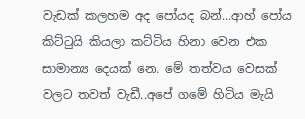වැඩක් කලහම අද පෝයද බන්...ආහ් පෝය කිට්ටුයි කියලා කට්ටිය හිනා වෙන එක සාමාන්‍ය දෙයක් නෙ. මේ තත්වය වෙසක් වලට තවත් වැඩී..අපේ ගමේ හිටිය මැයි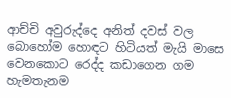ආච්චි අවුරුද්දෙ අනිත් දවස් වල බොහෝම හොඳට හිටියත් මැයි මාසෙ වෙනකොට රෙද්ද කඩාගෙන ගම හැමතැනම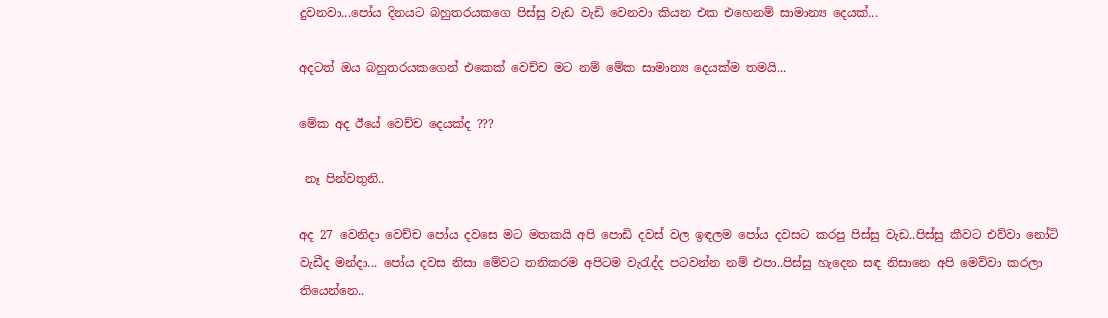දුවනවා...පෝය දිනයට බහුතරයකගෙ පිස්සු වැඩ වැඩි වෙනවා කියන එක එහෙනම් සාමාන්‍ය දෙයක්...

අදටත් ඔය බහුතරයකගෙන් එකෙක් වෙච්ච මට නම් මේක සාමාන්‍ය දෙයක්ම තමයි...

මේක අද ඊයේ වෙච්ච දෙයක්ද ???

 නෑ පින්වතුනි..

අද 27 වෙනිදා වෙච්ච පෝය දවසෙ මට මතකයි අපි පොඩි දවස් වල ඉඳලම පෝය දවසට කරපු පිස්සු වැඩ..පිස්සු කීවට එව්වා නෝටි වැඩීද මන්දා... පෝය දවස නිසා මේවට තනිකරම අපිටම වැරැද්ද පටවන්න නම් එපා..පිස්සු හැදෙන සඳ නිසානෙ අපි මෙව්වා කරලා තියෙන්නෙ..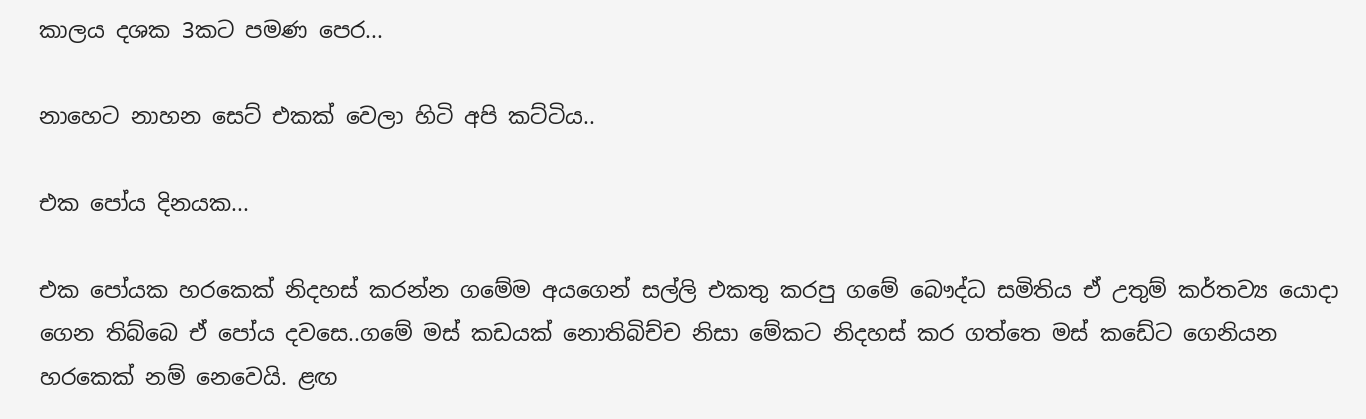කාලය දශක 3කට පමණ පෙර...

නාහෙට නාහන සෙට් එකක් වෙලා හිටි අපි කට්ටිය..

එක පෝය දිනයක...

එක පෝයක හරකෙක් නිදහස් කරන්න ගමේම අයගෙන් සල්ලි එකතු කරපු ගමේ බෞද්ධ සමිතිය ඒ උතුම් කර්තව්‍ය යොදා ගෙන තිබ්බෙ ඒ පෝය දවසෙ..ගමේ මස් කඩයක් නොතිබිච්ච නිසා මේකට නිදහස් කර ගත්තෙ මස් කඩේට ගෙනියන හරකෙක් නම් නෙවෙයි. ළඟ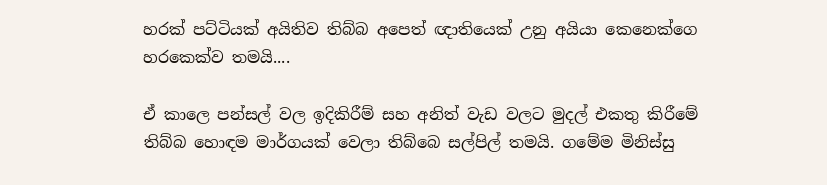හරක් පට්ටියක් අයිතිව තිබ්බ අපෙත් ඥාතියෙක් උනු අයියා කෙනෙක්ගෙ හරකෙක්ව තමයි....

ඒ කාලෙ පන්සල් වල ඉදිකිරීම් සහ අනිත් වැඩ වලට මුදල් එකතු කිරීමේ තිබ්බ හොඳම මාර්ගයක් වෙලා තිබ්බෙ සල්පිල් තමයි. ගමේම මිනිස්සු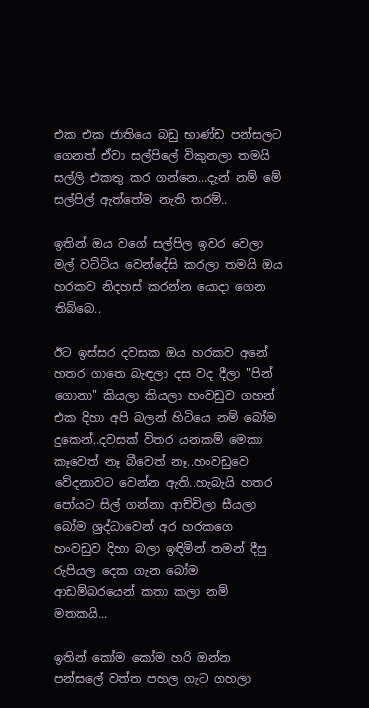එක එක ජාතියෙ බඩු භාණ්ඩ පන්සලට ගෙනත් ඒවා සල්පිලේ විකුනලා තමයි සල්ලි එකතු කර ගන්නෙ...දැන් නම් මේ සල්පිල් ඇත්තේම නැති තරම්..

ඉතින් ඔය වගේ සල්පිල ඉවර වෙලා මල් වට්ටිය වෙන්දේසි කරලා තමයි ඔය හරකව නිදහස් කරන්න යොදා ගෙන තිබ්බෙ..

ඊට ඉස්සර දවසක ඔය හරකව අනේ හතර ගාතෙ බැඳලා දස වද දීලා "පින් ගොනා" කියලා කියලා හංවඩුව ගහන් එක දිහා අපි බලන් හිටියෙ නම් බෝම දුකෙන්..දවසක් විතර යනකම් මෙකා කෑවෙත් නෑ බීවෙත් නෑ..හංවඩුවෙ වේදනාවට වෙන්න ඇති..හැබැයි හතර පෝයට සිල් ගන්නා ආච්චිලා සීයලා බෝම ශ්‍රද්ධාවෙන් අර හරකගෙ හංවඩුව දිහා බලා ඉඳිමින් තමන් දීපු රුපියල දෙක ගැන බෝම ආඩම්බරයෙන් කතා කලා නම් මතකයි...

ඉතින් කෝම කෝම හරි ඔන්න පන්සලේ වත්ත පහල ගැට ගහලා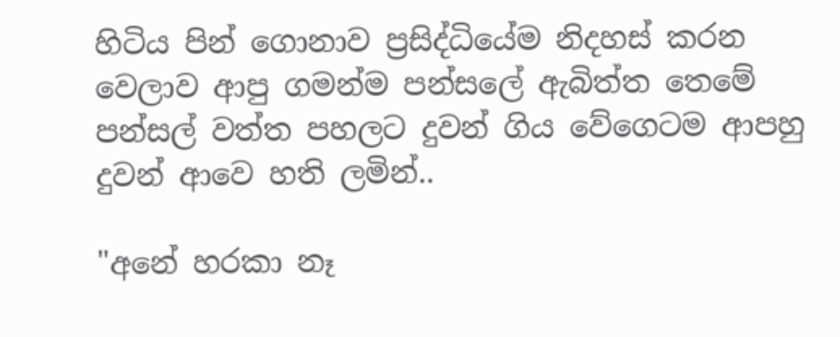හිටිය පින් ගොනාව ප්‍රසිද්ධියේම නිදහස් කරන වෙලාව ආපු ගමන්ම පන්සලේ ඇබිත්ත තෙමේ පන්සල් වත්ත පහලට දුවන් ගිය වේගෙටම ආපහු දුවන් ආවෙ හති ලමින්..

"අනේ හරකා නෑ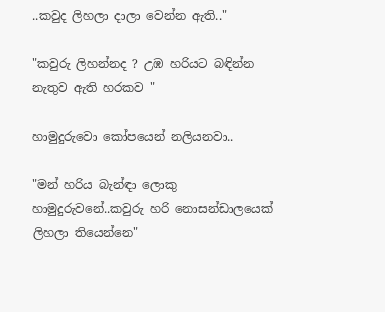..කවුද ලිහලා දාලා වෙන්න ඇති.."

"කවුරු ලිහන්නද ? උඹ හරියට බඳින්න නැතුව ඇති හරකව "

හාමුදුරුවො කෝපයෙන් නලියනවා..

"මන් හරිය බැන්ඳා ලොකු හාමුදුරුවනේ..කවුරු හරි නොසන්ඩාලයෙක් ලිහලා තියෙන්නෙ"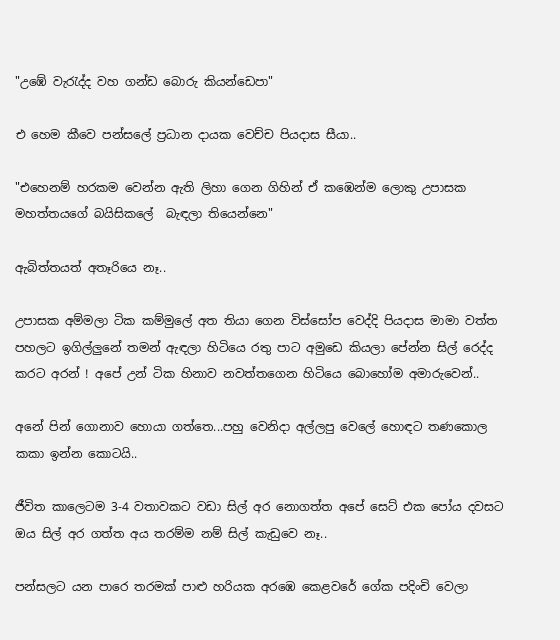"උඹේ වැරැද්ද වහ ගන්ඩ බොරු කියන්ඩෙපා"

එ හෙම කීවෙ පන්සලේ ප්‍රධාන දායක වෙච්ච පියදාස සීයා..

"එහෙනම් හරකම වෙන්න ඇති ලිහා ගෙන ගිහින් ඒ කඹෙන්ම ලොකු උපාසක මහත්තයගේ බයිසිකලේ  බැඳලා තියෙන්නෙ"

ඇබිත්තයත් අතෑරියෙ නෑ..

උපාසක අම්මලා ටික කම්මුලේ අත තියා ගෙන විස්සෝප වෙද්දි පියදාස මාමා වත්ත පහලට ඉගිල්ලුනේ තමන් ඇඳලා හිටියෙ රතු පාට අමුඩෙ කියලා පේන්න සිල් රෙද්ද කරට අරන් ! අපේ උන් ටික හිනාව නවත්තගෙන හිටියෙ බොහෝම අමාරුවෙන්..

අනේ පින් ගොනාව හොයා ගත්තෙ...පහු වෙනිදා අල්ලපු වෙලේ හොඳට තණකොල කකා ඉන්න කොටයි..

ජීවිත කාලෙටම 3-4 වතාවකට වඩා සිල් අර නොගත්ත අපේ සෙට් එක පෝය දවසට ඔය සිල් අර ගත්ත අය තරම්ම නම් සිල් කැඩුවෙ නෑ..

පන්සලට යන පාරෙ තරමක් පාළු හරියක අරඹෙ කෙළවරේ ගේක පදිංචි වෙලා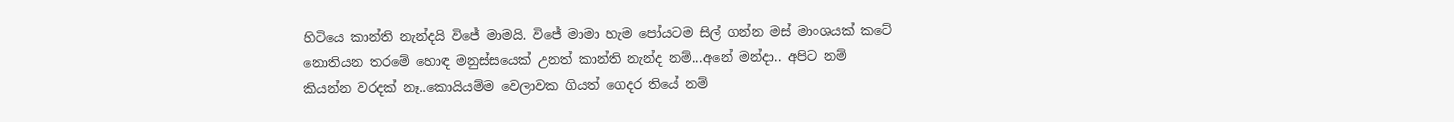හිටියෙ කාන්ති නැන්දයි විජේ මාමයි. විජේ මාමා හැම පෝයටම සිල් ගන්න මස් මාංශයක් කටේ නොතියන තරමේ හොඳ මනුස්සයෙක් උනත් කාන්ති නැන්ද නම්...අනේ මන්දා.. අපිට නම් කියන්න වරදක් නෑ..කොයියම්ම වෙලාවක ගියත් ගෙදර තියේ නම්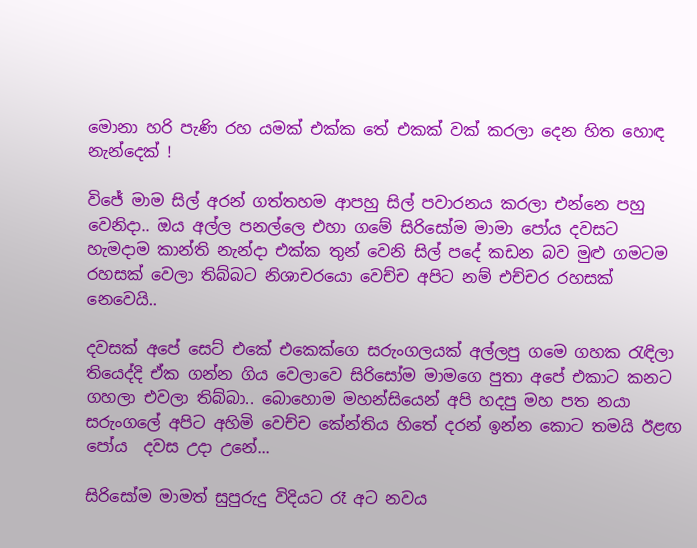මොනා හරි පැණි රහ යමක් එක්ක තේ එකක් වක් කරලා දෙන හිත හොඳ නැන්දෙක් !

විජේ මාම සිල් අරන් ගත්තහම ආපහු සිල් පවාරනය කරලා එන්නෙ පහු වෙනිදා.. ඔය අල්ල පනල්ලෙ එහා ගමේ සිරිසෝම මාමා පෝය දවසට හැමදාම කාන්ති නැන්දා එක්ක තුන් වෙනි සිල් පදේ කඩන බව මුළු ගමටම රහසක් වෙලා තිබ්බට නිශාචරයො වෙච්ච අපිට නම් එච්චර රහසක් නෙවෙයි..

දවසක් අපේ සෙට් එකේ එකෙක්ගෙ සරුංගලයක් අල්ලපු ගමෙ ගහක රැඳිලා තියෙද්දි ඒක ගන්න ගිය වෙලාවෙ සිරිසෝම මාමගෙ පුතා අපේ එකාට කනට ගහලා එවලා තිබ්බා.. බොහොම මහන්සියෙන් අපි හදපු මහ පත නයා සරුංගලේ අපිට අහිමි වෙච්ච කේන්තිය හිතේ දරන් ඉන්න කොට තමයි ඊළඟ පෝය  දවස උදා උනේ...

සිරිසෝම මාමත් සුපුරුදු විදියට රෑ අට නවය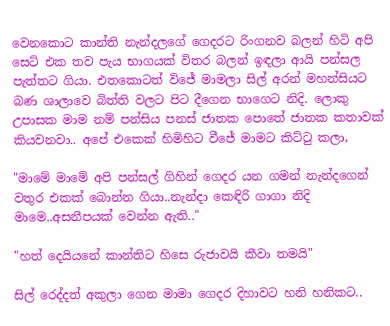වෙනකොට කාන්ති නැන්දලගේ ගෙදරට රිංගනව බලන් හිටි අපි සෙට් එක තව පැය භාගයක් විතර බලන් ඉඳලා ආයි පන්සල පැත්තට ගියා. එතකොටත් විජේ මාමලා සිල් අරන් මහන්සියට බණ ශාලාවෙ බිත්ති වලට පිට දීගෙන භාගෙට නිදි. ලොකු උපාසක මාම නම් පන්සිය පනස් ජාතක පොතේ ජාතක කතාවක් කියවනවා.. අපේ එකෙක් හිමිහිට වීජේ මාමට කිට්ටු කලා,

"මාමේ මාමේ අපි පන්සල් ගිහින් ගෙදර යන ගමන් නැන්දගෙන් වතුර එකක් බොන්න ගියා..නැන්දා කෙඳිරි ගාගා නිදි මාමෙ..අසනීපයක් වෙන්න ඇති.."

"හත් දෙයියනේ කාන්තිට හිසෙ රුජාවයි කීවා තමයි"

සිල් රෙද්දත් අකුලා ගෙන මාමා ගෙදර දිහාවට හනි හනිකට..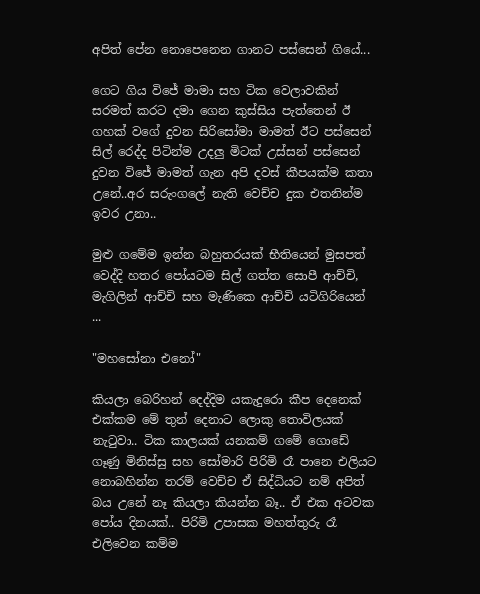අපිත් පේන නොපෙනෙන ගානට පස්සෙන් ගියේ...

ගෙට ගිය විජේ මාමා සහ ටික වෙලාවකින් සරමත් කරට දමා ගෙන කුස්සිය පැත්තෙන් ඊ ගහක් වගේ දුවන සිරිසෝමා මාමත් ඊට පස්සෙන් සිල් රෙද්ද පිටින්ම උදලු මිටක් උස්සන් පස්සෙන් දුවන විජේ මාමත් ගැන අපි දවස් කීපයක්ම කතා උනේ..අර සරුංගලේ නැති වෙච්ච දුක එතනින්ම ඉවර උනා..

මුළු ගමේම ඉන්න බහුතරයක් භීතියෙන් මුසපත් වෙද්දි හතර පෝයටම සිල් ගත්ත සොපී ආච්චි, මැගිලින් ආච්චි සහ මැණිකෙ ආච්චි යටිගිරියෙන් ...

"මහසෝනා එනෝ"

කියලා බෙරිහන් දෙද්දිම යකැදුරො කීප දෙනෙක් එක්කම මේ තුන් දෙනාට ලොකු තොවිලයක් නැටුවා.. ටික කාලයක් යනකම් ගමේ ගොඩේ ගෑණු මිනිස්සු සහ සෝමාරි පිරිමි රෑ පානෙ එලියට නොබහින්න තරම් වෙච්ච ඒ සිද්ධියට නම් අපිත් බය උනේ නෑ කියලා කියන්න බෑ.. ඒ එක අටවක පෝය දිනයක්.. පිරිමි උපාසක මහත්තුරු රෑ එලිවෙන කම්ම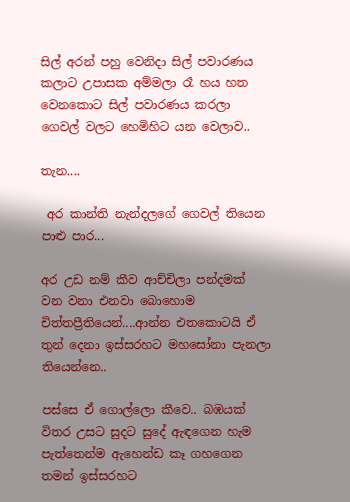සිල් අරන් පහු වෙනිදා සිල් පවාරණය කලාට උපාසක අම්මලා රෑ හය හත වෙනකොට සිල් පවාරණය කරලා ගෙවල් වලට හෙමිහිට යන වෙලාව..

තැන....

 අර කාන්ති නැන්දලගේ ගෙවල් තියෙන පාළු පාර...

අර උඩ නම් කීව ආච්චිලා පන්දමක් වන වනා එනවා බොහොම චිත්තප්‍රීතියෙන්....ආන්න එතකොටයි ඒ තුන් දෙනා ඉස්සරහට මහසෝනා පැනලා තියෙන්නෙ..

පස්සෙ ඒ ගොල්ලො කීවෙ.. බඹයක් විතර උසට සුදට සුදේ ඇඳගෙන හැම පැත්තෙන්ම ඇහෙන්ඩ කෑ ගහගෙන තමන් ඉස්සරහට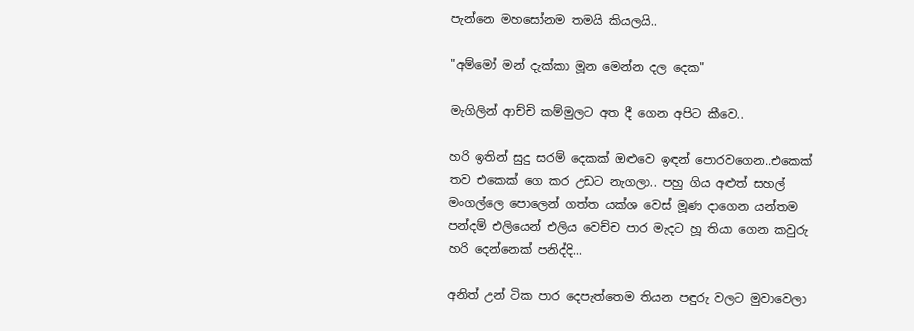පැන්නෙ මහසෝනම තමයි කියලයි..

"අම්මෝ මන් දැක්කා මූන මෙන්න දල දෙක"

මැගිලින් ආච්චි කම්මුලට අත දී ගෙන අපිට කීවෙ..

හරි ඉතින් සුදු සරම් දෙකක් ඔළුවෙ ඉඳන් පොරවගෙන..එකෙක් තව එකෙක් ගෙ කර උඩට නැගලා.. පහු ගිය අළුත් සහල් මංගල්ලෙ පොලෙන් ගත්ත යක්ශ වෙස් මූණ දාගෙන යන්තම පන්දම් එලියෙන් එලිය වෙච්ච පාර මැදට හූ තියා ගෙන කවුරු හරි දෙන්නෙක් පනිද්දි...

අනිත් උන් ටික පාර දෙපැත්තෙම තියන පඳුරු වලට මුවාවෙලා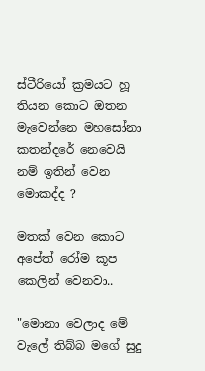ස්ටීරියෝ ක්‍රමයට හූ තියන කොට ඔතන මැවෙන්නෙ මහසෝනා කතන්දරේ නෙවෙයි නම් ඉතින් වෙන මොකද්ද ?

මතක් වෙන කොට අපේත් රෝම කූප කෙලින් වෙනවා..

"මොනා වෙලාද මේ වැලේ තිබ්බ මගේ සුදු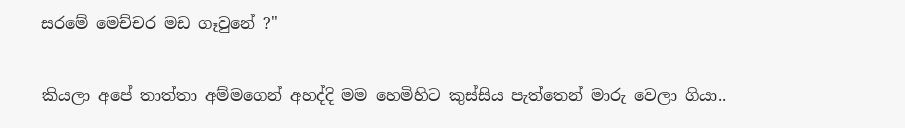සරමේ මෙච්චර මඩ ගෑවුනේ ?"

කියලා අපේ තාත්තා අම්මගෙන් අහද්දි මම හෙමිහිට කුස්සිය පැත්තෙන් මාරු වෙලා ගියා..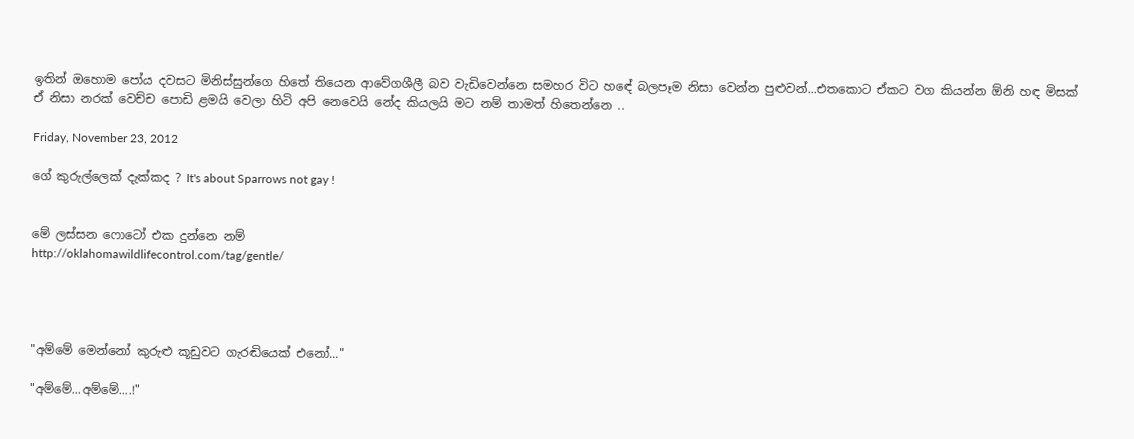ඉතින් ඔහොම පෝය දවසට මිනිස්සුන්ගෙ හිතේ තියෙන ආවේගශීලී බව වැඩිවෙන්නෙ සමහර විට හඳේ බලපෑම නිසා වෙන්න පුළුවන්...එතකොට ඒකට වග කියන්න ඕනි හඳ මිසක් ඒ නිසා නරක් වෙච්ච පොඩි ළමයි වෙලා හිටි අපි නෙවෙයි නේද කියලයි මට නම් තාමත් හිතෙන්නෙ ..

Friday, November 23, 2012

ගේ කුරුල්ලෙක් දැක්කද ? It's about Sparrows not gay !


මේ ලස්සන ෆොටෝ එක දුන්නෙ නම්
http://oklahomawildlifecontrol.com/tag/gentle/




"අම්මේ මෙන්නෝ කුරුළු කූඩුවට ගැරඬියෙක් එනෝ..."

"අම්මේ...අම්මේ....!"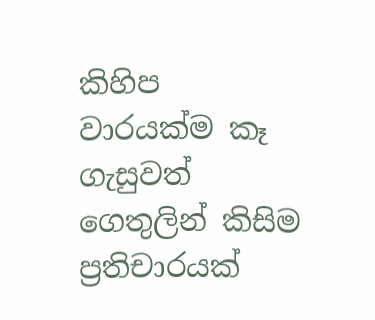කිහිප වාරයක්ම කෑ ගැසුවත් ගෙතුලින් කිසිම ප්‍රතිචාරයක්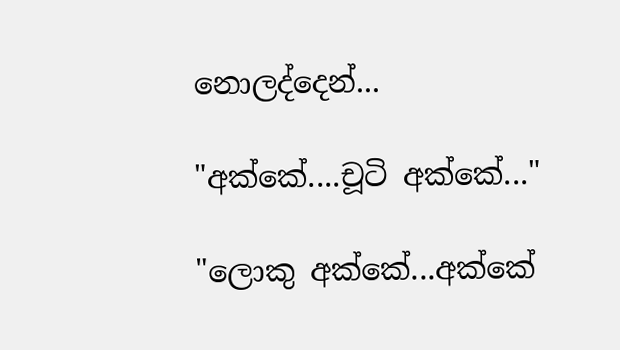නොලද්දෙන්...

"අක්කේ....චූටි අක්කේ..."

"ලොකු අක්කේ...අක්කේ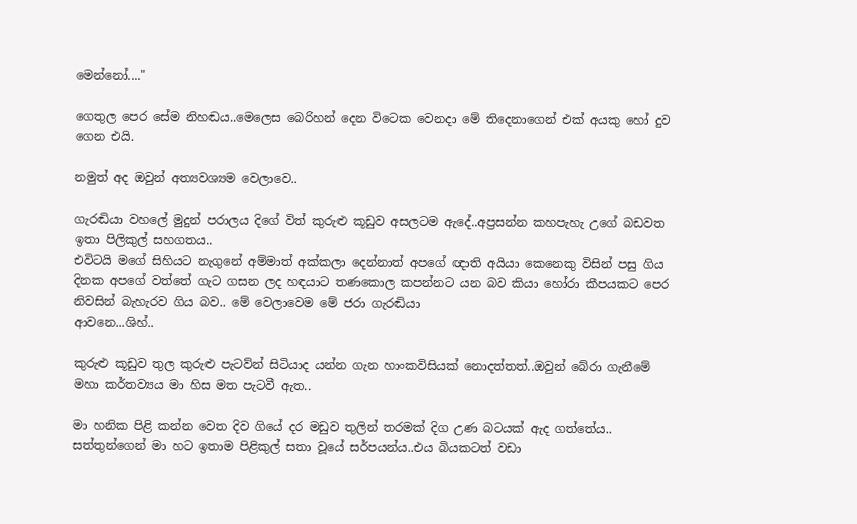මෙන්නෝ...."

ගෙතුල පෙර සේම නිහඬය..මෙලෙස බෙරිහන් දෙන විටෙක වෙනදා මේ තිදෙනාගෙන් එක් අයකු හෝ දුව ගෙන එයි.

නමුත් අද ඔවුන් අත්‍යවශ්‍යම වෙලාවෙ..

ගැරඬියා වහලේ මුදුන් පරාලය දිගේ විත් කුරුළු කූඩුව අසලටම ඇදේ..අප්‍රසන්න කහපැහැ උගේ බඩවත ඉතා පිලිකුල් සහගතය..
එවිටයි මගේ සිහියට නැගුනේ අම්මාත් අක්කලා දෙන්නාත් අපගේ ඥාති අයියා කෙනෙකු විසින් පසු ගිය දිනක අපගේ වත්තේ ගැට ගසන ලද හඳයාට තණකොල කපන්නට යන බව කියා හෝරා කීපයකට පෙර නිවසින් බැහැරව ගිය බව.. මේ වෙලාවෙම මේ ජරා ගැරඬියා
ආවනෙ...ශිහ්..

කුරුළු කූඩුව තුල කුරුළු පැටව්න් සිටියාද යන්න ගැන හාංකවිසියක් නොදත්තත්..ඔවුන් බේරා ගැනීමේ මහා කර්තව්‍යය මා හිස මත පැටවී ඇත..

මා හනික පිළි කන්න වෙත දිව ගියේ දර මඩුව තුලින් තරමක් දිග උණ බටයක් ඇද ගත්තේය.. සත්තුන්ගෙන් මා හට ඉතාම පිළිකුල් සතා වූයේ සර්පයන්ය..එය බියකටත් වඩා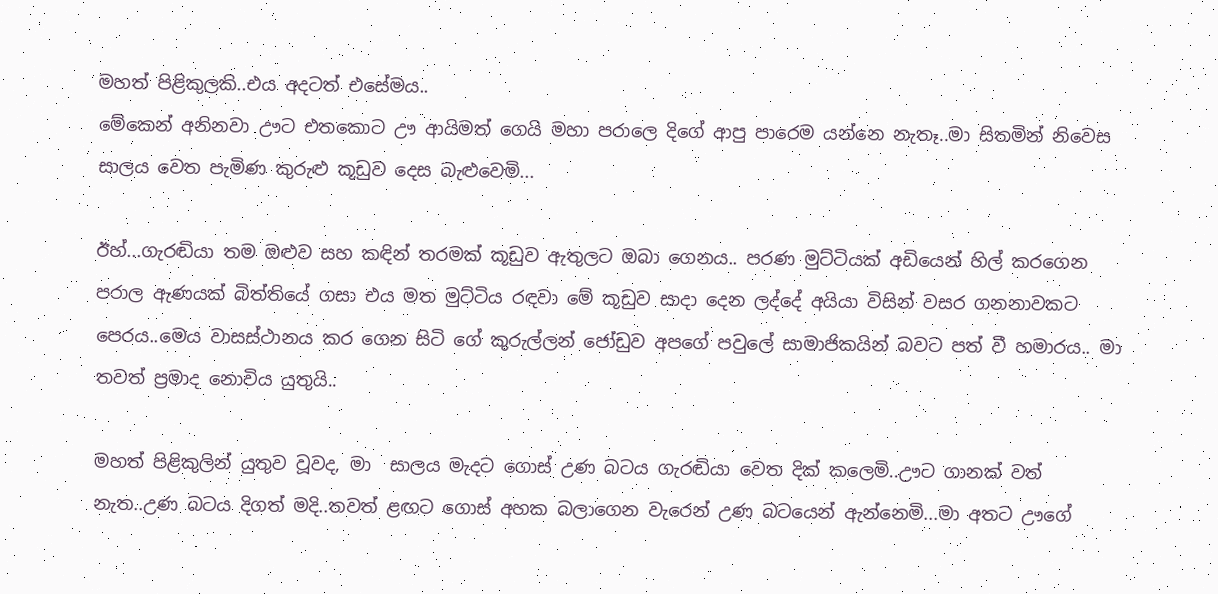මහත් පිළිකුලකි..එය අදටත් එසේමය..
මේකෙන් අනිනවා ඌට එතකොට ඌ ආයිමත් ගෙයි මහා පරාලෙ දිගේ ආපු පාරෙම යන්නෙ නැතෑ..මා සිතමින් නිවෙස සාලය වෙත පැමිණ කුරුළු කූඩුව දෙස බැළුවෙමි...

ඊහ්...ගැරඬියා තම ඔළුව සහ කඳින් තරමක් කූඩුව ඇතුලට ඔබා ගෙනය.. පරණ මුට්ටියක් අඩියෙන් හිල් කරගෙන පරාල ඇණයක් බිත්තියේ ගසා එය මත මුට්ටිය රඳවා මේ කූඩුව සාදා දෙන ලද්දේ අයියා විසින් වසර ගනනාවකට පෙරය..මෙය වාසස්ථානය කර ගෙන සිටි ගේ කුරුල්ලන් ජෝඩුව අපගේ පවුලේ සාමාජිකයින් බවට පත් වී හමාරය.. මා තවත් ප්‍රමාද නොවිය යුතුයි..

මහත් පිළිකුලින් යුතුව වූවද, මා  සාලය මැදට ගොස් උණ බටය ගැරඬියා වෙත දික් කලෙමි..ඌට ගානක් වත් නැත..උණ බටය දිගත් මදි..තවත් ළඟට ගොස් අහක බලාගෙන වැරෙන් උණ බටයෙන් ඇන්නෙමි...මා අතට ඌගේ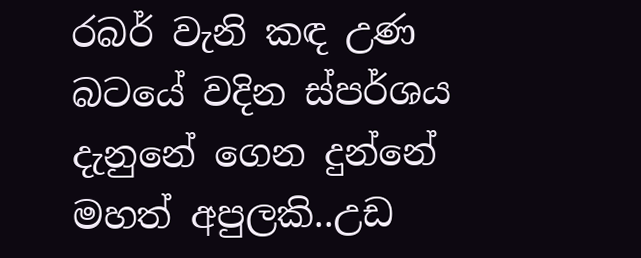රබර් වැනි කඳ උණ බටයේ වදින ස්පර්ශය දැනුනේ ගෙන දුන්නේ මහත් අපුලකි..උඩ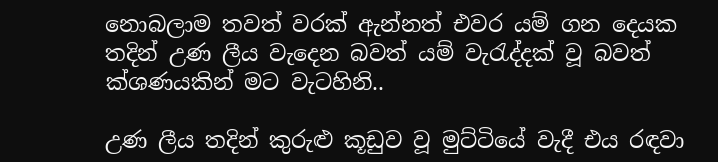නොබලාම තවත් වරක් ඇන්නත් එවර යම් ගන දෙයක තදින් උණ ලීය වැදෙන බවත් යම් වැරැද්දක් වූ බවත් ක්ශණයකින් මට වැටහිනි..

උණ ලීය තදින් කුරුළු කූඩුව වූ මුට්ටියේ වැදී එය රඳවා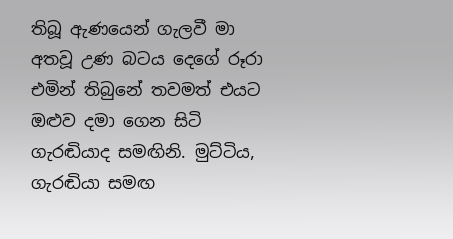තිබූ ඇණයෙන් ගැලවී මා අතවූ උණ බටය දෙගේ රූරා එමින් තිබුනේ තවමත් එයට ඔළුව දමා ගෙන සිටි ගැරඬියාද සමඟිනි. මුට්ටිය, ගැරඬියා සමඟ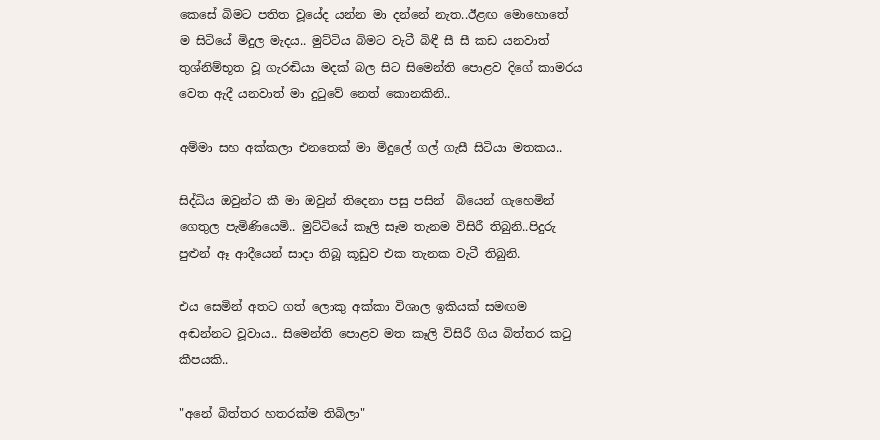කෙසේ බිමට පතිත වූයේද යන්න මා දන්නේ නැත..ඊළඟ මොහොතේ ම සිටියේ මිදුල මැදය.. මුට්ටිය බිමට වැටී බිඳී සී සී කඩ යනවාත් තුශ්නිම්භූත වූ ගැරඬියා මදක් බල සිට සිමෙන්ති පොළව දිගේ කාමරය වෙත ඇදී යනවාත් මා දුටුවේ නෙත් කොනකිනි..

අම්මා සහ අක්කලා එනතෙක් මා මිදුලේ ගල් ගැසී සිටියා මතකය..

සිද්ධිය ඔවුන්ට කී මා ඔවුන් තිදෙනා පසු පසින්  බියෙන් ගැහෙමින් ගෙතුල පැමිණියෙමි.. මුට්ටියේ කෑලි සෑම තැනම විසිරී තිබුනි..පිදුරු පුළුන් ඈ ආදීයෙන් සාදා තිබූ කූඩුව එක තැනක වැටී තිබුනි.

එය සෙමින් අතට ගත් ලොකු අක්කා විශාල ඉකියක් සමඟම අඬන්නට වූවාය.. සිමෙන්ති පොළව මත කෑලි විසිරී ගිය බිත්තර කටු කීපයකි..

"අනේ බිත්තර හතරක්ම තිබිලා"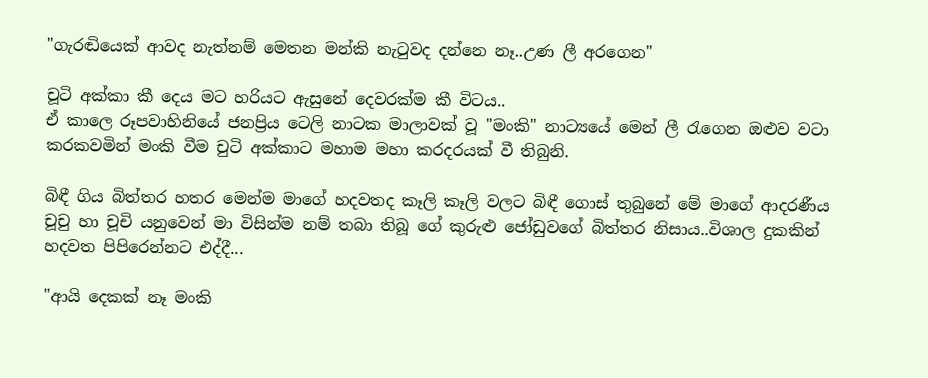"ගැරඬියෙක් ආවද නැත්නම් මෙතන මන්කි නැටුවද දන්නෙ නෑ..උණ ලී අරගෙන"

චූටි අක්කා කී දෙය මට හරියට ඇසුනේ දෙවරක්ම කී විටය..
ඒ කාලෙ රූපවාහිනියේ ජනප්‍රිය ටෙලි නාටක මාලාවක් වූ "මංකි" නාට්‍යයේ මෙන් ලී රැගෙන ඔළුව වටා කරකවමින් මංකි වීම චුටි අක්කාට මහාම මහා කරදරයක් වී තිබුනි.

බිඳී ගිය බිත්තර හතර මෙන්ම මාගේ හදවතද කෑලි කෑලි වලට බිඳී ගොස් තුබුනේ මේ මාගේ ආදරණීය චූචු හා චූචි යනුවෙන් මා විසින්ම නම් තබා තිබූ ගේ කුරුළු ජෝඩුවගේ බිත්තර නිසාය..විශාල දුකකින් හදවත පිපිරෙන්නට එද්දී...

"ආයි දෙකක් නෑ මංකි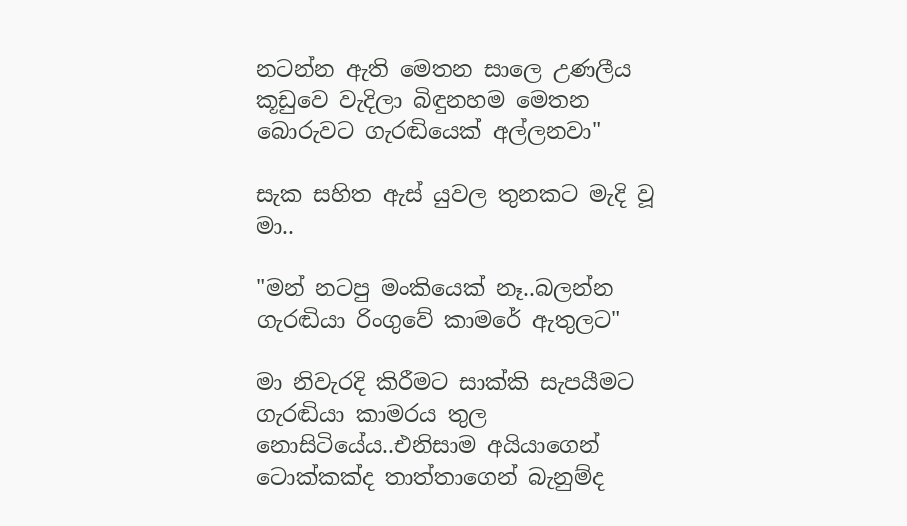නටන්න ඇති මෙතන සාලෙ උණලීය කූඩුවෙ වැදිලා බිඳුනහම මෙතන බොරුවට ගැරඬියෙක් අල්ලනවා"

සැක සහිත ඇස් යුවල තුනකට මැදි වූ මා..

"මන් නටපු මංකියෙක් නෑ..බලන්න ගැරඬියා රිංගුවේ කාමරේ ඇතුලට"

මා නිවැරදි කිරීමට සාක්කි සැපයීමට ගැරඬියා කාමරය තුල නොසිටියේය..එනිසාම අයියාගෙන් ටොක්කක්ද තාත්තාගෙන් බැනුම්ද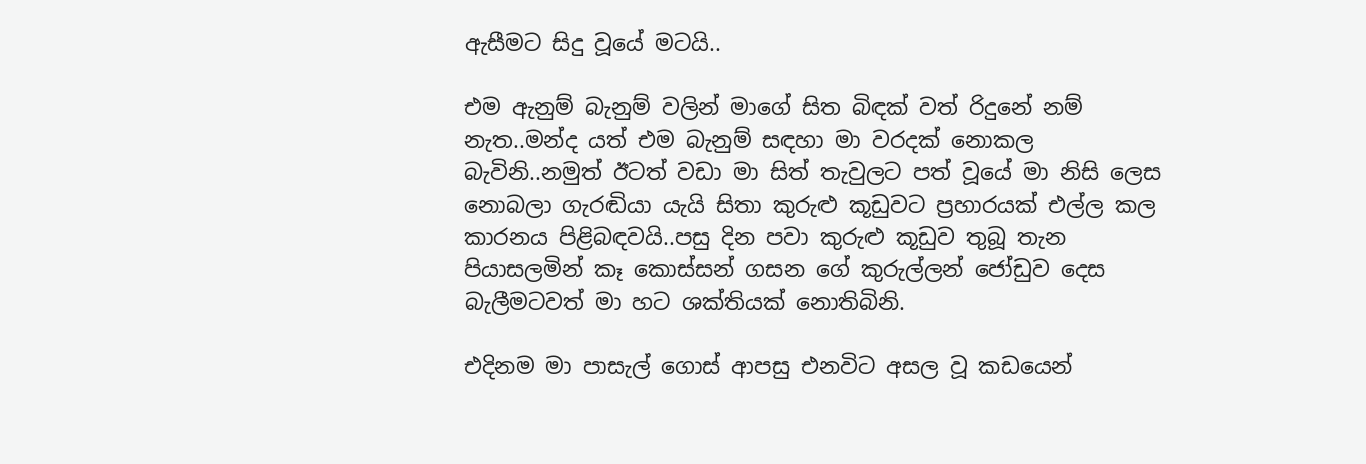ඇසීමට සිදු වූයේ මටයි..

එම ඇනුම් බැනුම් වලින් මාගේ සිත බිඳක් වත් රිදුනේ නම් නැත..මන්ද යත් එම බැනුම් සඳහා මා වරදක් නොකල බැවිනි..නමුත් ඊටත් වඩා මා සිත් තැවුලට පත් වූයේ මා නිසි ලෙස නොබලා ගැරඬියා යැයි සිතා කුරුළු කූඩුවට ප්‍රහාරයක් එල්ල කල කාරනය පිළිබඳවයි..පසු දින පවා කුරුළු කූඩුව තුබූ තැන පියාසලමින් කෑ කොස්සන් ගසන ගේ කුරුල්ලන් ජෝඩුව දෙස බැලීමටවත් මා හට ශක්තියක් නොතිබිනි.

එදිනම මා පාසැල් ගොස් ආපසු එනවිට අසල වූ කඩයෙන්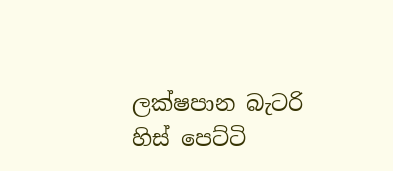ලක්ෂපාන බැටරි හිස් පෙට්ටි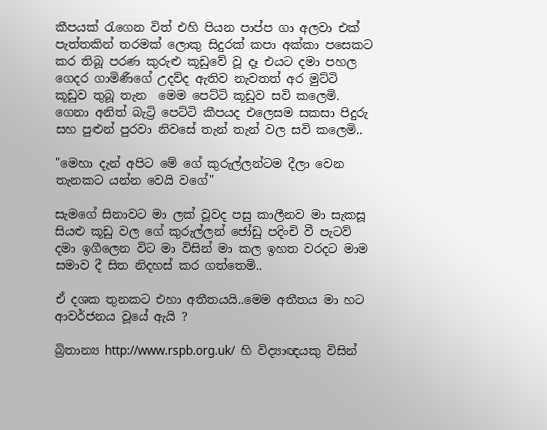කීපයක් රැගෙන විත් එහි පියන පාප්ප ගා අලවා එක් පැත්තකින් තරමක් ලොකු සිදුරක් කපා අක්කා පසෙකට කර තිබූ පරණ කුරුළු කූඩුවේ වූ දෑ එයට දමා පහල ගෙදර ගාමිණීගේ උදව්ද ඇතිව නැවතත් අර මුට්ටි කූඩුව තුබූ තැන  මෙම පෙට්ටි කූඩුව සවි කලෙමි.
ගෙනා අනිත් බැට්‍රි පෙට්ටි කීපයද එලෙසම සකසා පිදුරු සහ පුළුන් පුරවා නිවසේ තැන් තැන් වල සවි කලෙමි..

"මෙහා දැන් අපිට මේ ගේ කුරුල්ලන්ටම දීලා වෙන තැනකට යන්න වෙයි වගේ"

සැමගේ සිනාවට මා ලක් වූවද පසු කාලීනව මා සැකසූ සියළු කූඩු වල ගේ කුරුල්ලන් ජෝඩු පදිංචි වී පැටව් දමා ඉගීලෙන විට මා විසින් මා කල ඉහත වරදට මාම සමාව දී සිත නිදහස් කර ගත්තෙමි..

ඒ දශක තුනකට එහා අතීතයයි..මෙම අතීතය මා හට ආවර්ජනය වූයේ ඇයි ?

බ්‍රිතාන්‍ය http://www.rspb.org.uk/  හි විද්‍යාඥයකු විසින්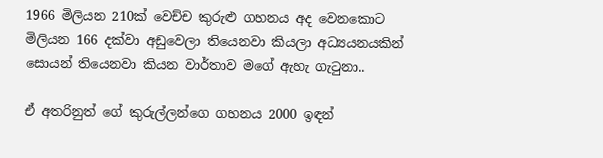1966 මිලියන 210ක් වෙච්ච කුරුළු ගහනය අද වෙනකොට මිලියන 166 දක්වා අඩුවෙලා තියෙනවා කියලා අධ්‍යයනයකින් සොයන් තියෙනවා කියන වාර්තාව මගේ ඇහැ ගැටුනා..

ඒ අතරිනුත් ගේ කුරුල්ලන්ගෙ ගහනය 2000 ඉඳන්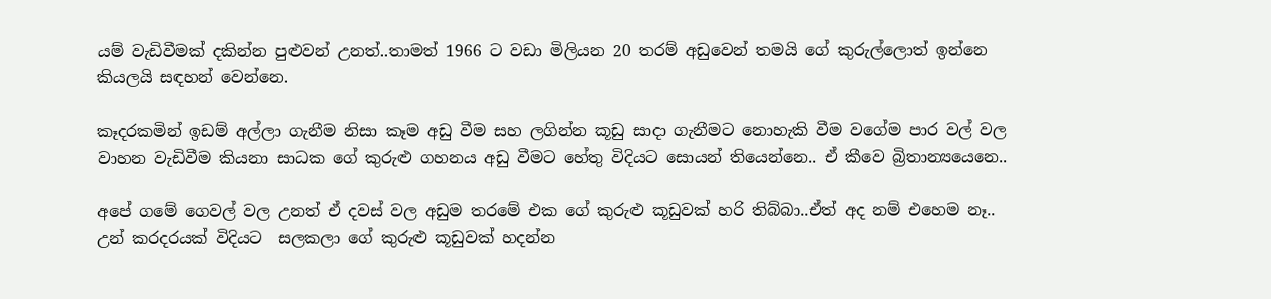යම් වැඩිවීමක් දකින්න පුළුවන් උනත්..තාමත් 1966 ට වඩා මිලියන 20 තරම් අඩුවෙන් තමයි ගේ කුරුල්ලොත් ඉන්නෙ කියලයි සඳහන් වෙන්නෙ.

කෑදරකමින් ඉඩම් අල්ලා ගැනීම නිසා කෑම අඩු වීම සහ ලගින්න කූඩු සාදා ගැනීමට නොහැකි වීම වගේම පාර වල් වල වාහන වැඩිවීම කියනා සාධක ගේ කුරුළු ගහනය අඩු වීමට හේතු විදියට සොයන් තියෙන්නෙ.. ඒ කීවෙ බ්‍රිතාන්‍යයෙනෙ..

අපේ ගමේ ගෙවල් වල උනත් ඒ දවස් වල අඩුම තරමේ එක ගේ කුරුළු කූඩුවක් හරි තිබ්බා..ඒත් අද නම් එහෙම නෑ.. උන් කරදරයක් විදියට  සලකලා ගේ කුරුළු කූඩුවක් හදන්න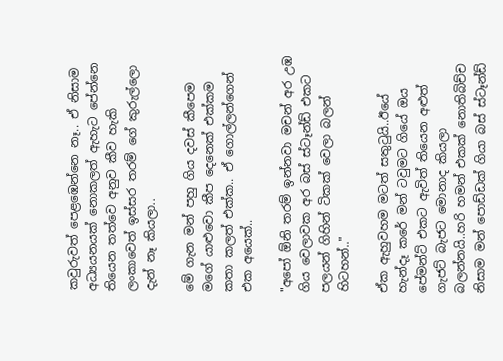කවුරුවත් පෙළඹෙන්නෙ නෑ.. ඒ නිසාම අධ්‍යයනයක් නොකලත් ඇහැට පේන්නෙ තියෙන තත්වෙ අනුව කීව හැකි ලංකාවෙත් ඉස්සර තරම් ගේ කුරුල්ලො දැන් නෑ කියලා..

මේ ගැන මන් පහු ගිය දවස් කීපෙම මගේ යාළුවො කීප දෙනෙක් එක්කම කතා කලත් එක්ක.. ඒ ගොල්ලන්ගෙන් එක අයෙක්..

"අපෝ ඕනි තරම් ඉන්නවා මචන් අර උඹ ගිය වෙලාවක අර බස් ස්ටෑන්ඩ් එකට පලයන් ගිහින් ටිකක් වෙලා බලන් හිටහන්.."

ඒක ඇහුවහම මටත් සතුටුයි..ඊයේ හැන්දෑ කරේ මන් ටවුමට ගියේ ඔය පේමන්ට් එකට ඇවිත් තියෙන අළුත් ගැජට් බැජට මොනාද කියලා බලන්නයි..හරි හමන් එකක් නොතිබිච්ච නිසාම මන් පොඩ්ඩක් ගියා බස් ස්ටෑන්ඩ්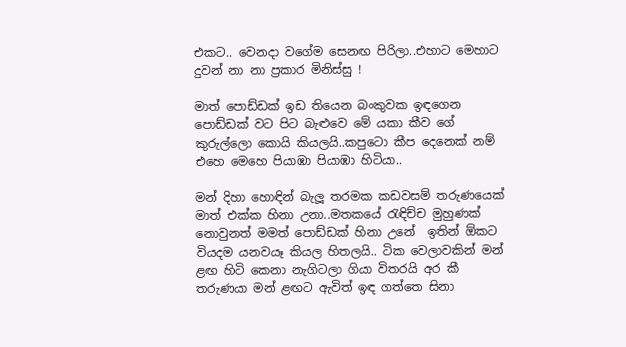එකට.. වෙනදා වගේම සෙනඟ පිරිලා..එහාට මෙහාට දුවන් නා නා ප්‍රකාර මිනිස්සු !

මාත් පොඩ්ඩක් ඉඩ තියෙන බංකුවක ඉඳගෙන පොඩ්ඩක් වට පිට බැළුවෙ මේ යකා කීව ගේ කුරුල්ලො කොයි කියලයි..කපුටො කීප දෙනෙක් නම් එහෙ මෙහෙ පියාඹා පියාඹා හිටියා..

මන් දිහා හොඳින් බැලූ තරමක කඩවසම් තරුණයෙක් මාත් එක්ක හිනා උනා..මතකයේ රැඳිච්ච මුහුණක් නොවුනත් මමත් පොඩ්ඩක් හිනා උනේ  ඉතින් ඕකට වියදම යනවයෑ කියල හිතලයි.. ටික වෙලාවකින් මන් ළඟ හිටි කෙනා නැගිටලා ගියා විතරයි අර කී තරුණයා මන් ළඟට ඇවිත් ඉඳ ගත්තෙ සිනා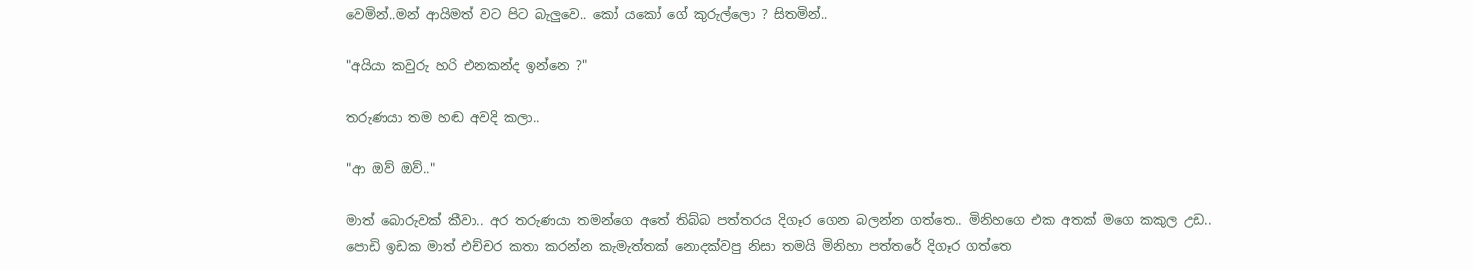වෙමින්..මන් ආයිමත් වට පිට බැලුවෙ.. කෝ යකෝ ගේ කුරුල්ලො ? සිතමින්..

"අයියා කවුරු හරි එනකන්ද ඉන්නෙ ?"

තරුණයා තම හඬ අවදි කලා..

"ආ ඔව් ඔව්.."

මාත් බොරුවක් කීවා.. අර තරුණයා තමන්ගෙ අතේ තිබ්බ පත්තරය දිගෑර ගෙන බලන්න ගත්තෙ.. මිනිහගෙ එක අතක් මගෙ කකුල උඩ..
පොඩි ඉඩක මාත් එච්චර කතා කරන්න කැමැත්තක් නොදක්වපු නිසා තමයි මිනිහා පත්තරේ දිගෑර ගත්තෙ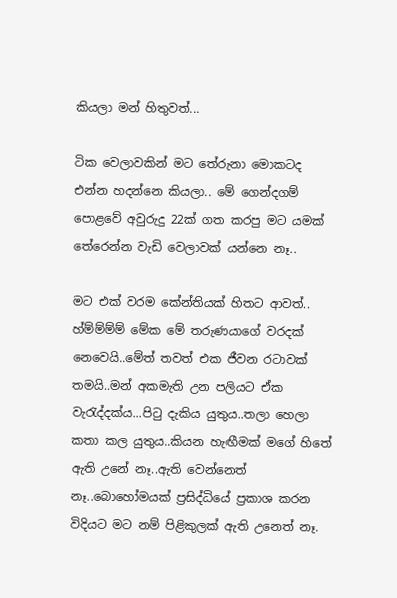කියලා මන් හිතුවත්...

ටික වෙලාවකින් මට තේරුනා මොකටද එන්න හදන්නෙ කියලා.. මේ ගෙන්දගම් පොළවේ අවුරුදු 22ක් ගත කරපු මට යමක් තේරෙන්න වැඩි වෙලාවක් යන්නෙ නෑ..

මට එක් වරම කේන්තියක් හිතට ආවත්..
හ්ම්ම්ම්ම් මේක මේ තරුණයාගේ වරදක් නෙවෙයි..මේත් තවත් එක ජීවන රටාවක් තමයි..මන් අකමැති උන පලියට ඒක වැරැද්දක්ය...පිටු දැකිය යුතුය..තලා හෙලා කතා කල යුතුය..කියන හැඟීමක් මගේ හිතේ ඇති උනේ නෑ..ඇති වෙන්නෙත් නෑ..බොහෝමයක් ප්‍රසිද්ධියේ ප්‍රකාශ කරන විදියට මට නම් පිළිකුලක් ඇති උනෙත් නෑ.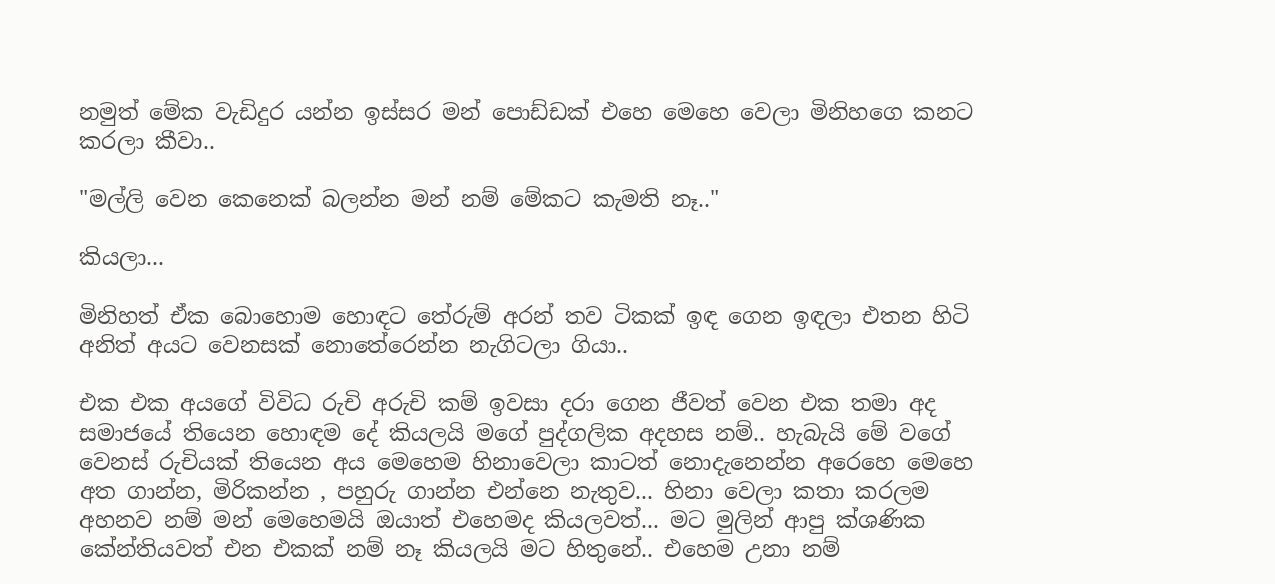නමුත් මේක වැඩිදුර යන්න ඉස්සර මන් පොඩ්ඩක් එහෙ මෙහෙ වෙලා මිනිහගෙ කනට කරලා කීවා..

"මල්ලි වෙන කෙනෙක් බලන්න මන් නම් මේකට කැමති නෑ.."

කියලා...

මිනිහත් ඒක බොහොම හොඳට තේරුම් අරන් තව ටිකක් ඉඳ ගෙන ඉඳලා එතන හිටි අනිත් අයට වෙනසක් නොතේරෙන්න නැගිටලා ගියා..

එක එක අයගේ විවිධ රුචි අරුචි කම් ඉවසා දරා ගෙන ජීවත් වෙන එක තමා අද සමාජයේ තියෙන හොඳම දේ කියලයි මගේ පුද්ගලික අදහස නම්.. හැබැයි මේ වගේ වෙනස් රුචියක් තියෙන අය මෙහෙම හිනාවෙලා කාටත් නොදැනෙන්න අරෙහෙ මෙහෙ අත ගාන්න, මිරිකන්න , පහුරු ගාන්න එන්නෙ නැතුව... හිනා වෙලා කතා කරලම අහනව නම් මන් මෙහෙමයි ඔයාත් එහෙමද කියලවත්... මට මුලින් ආපු ක්ශණික කේන්තියවත් එන එකක් නම් නෑ කියලයි මට හිතුනේ.. එහෙම උනා නම්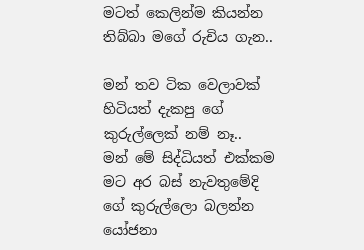මටත් කෙලින්ම කියන්න තිබ්බා මගේ රුචිය ගැන..

මන් තව ටික වෙලාවක් හිටියත් දැකපු ගේ කුරුල්ලෙක් නම් නෑ..
මන් මේ සිද්ධියත් එක්කම මට අර බස් නැවතුමේදි ගේ කුරුල්ලො බලන්න යෝජනා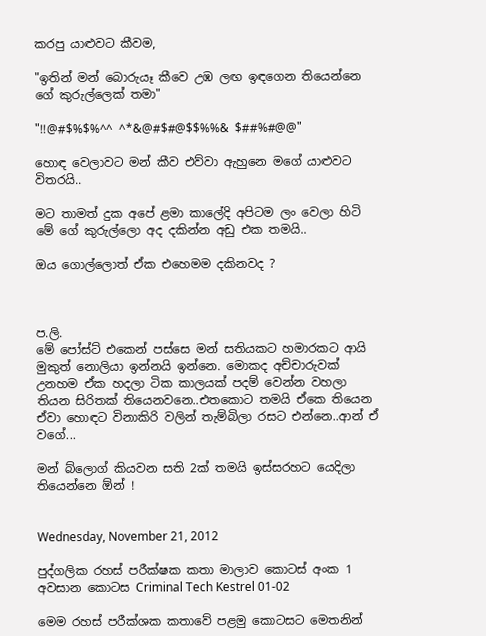කරපු යාළුවට කීවම,

"ඉතින් මන් බොරුයෑ කීවෙ උඹ ලඟ ඉඳගෙන තියෙන්නෙ ගේ කුරුල්ලෙක් තමා"

"!!@#$%$%^^ ^*&@#$#@$$%%& $##%#@@"

හොඳ වෙලාවට මන් කීව එව්වා ඇහුනෙ මගේ යාළුවට විතරයි..

මට තාමත් දුක අපේ ළමා කාලේදි අපිටම ලං වෙලා හිටි මේ ගේ කුරුල්ලො අද දකින්න අඩු එක තමයි..

ඔය ගොල්ලොත් ඒක එහෙමම දකිනවද ?



ප.ලි.
මේ පෝස්ට් එකෙන් පස්සෙ මන් සතියකට හමාරකට ආයි මුකුත් නොලියා ඉන්නයි ඉන්නෙ. මොකද අච්චාරුවක් උනහම ඒක හදලා ටික කාලයක් පදම් වෙන්න වහලා තියන සිරිතක් තියෙනවනෙ..එතකොට තමයි ඒකෙ තියෙන ඒවා හොඳට විනාකිරි වලින් තැම්බිලා රසට එන්නෙ..ආන් ඒ වගේ...

මන් බ්ලොග් කියවන සති 2ක් තමයි ඉස්සරහට යෙදිලා තියෙන්නෙ ඕන් !


Wednesday, November 21, 2012

පුද්ගලික රහස් පරීක්ෂක කතා මාලාව කොටස් අංක 1 අවසාන කොටස Criminal Tech Kestrel 01-02

මෙම රහස් පරීක්ශක කතාවේ පළමු කොටසට මෙතනින්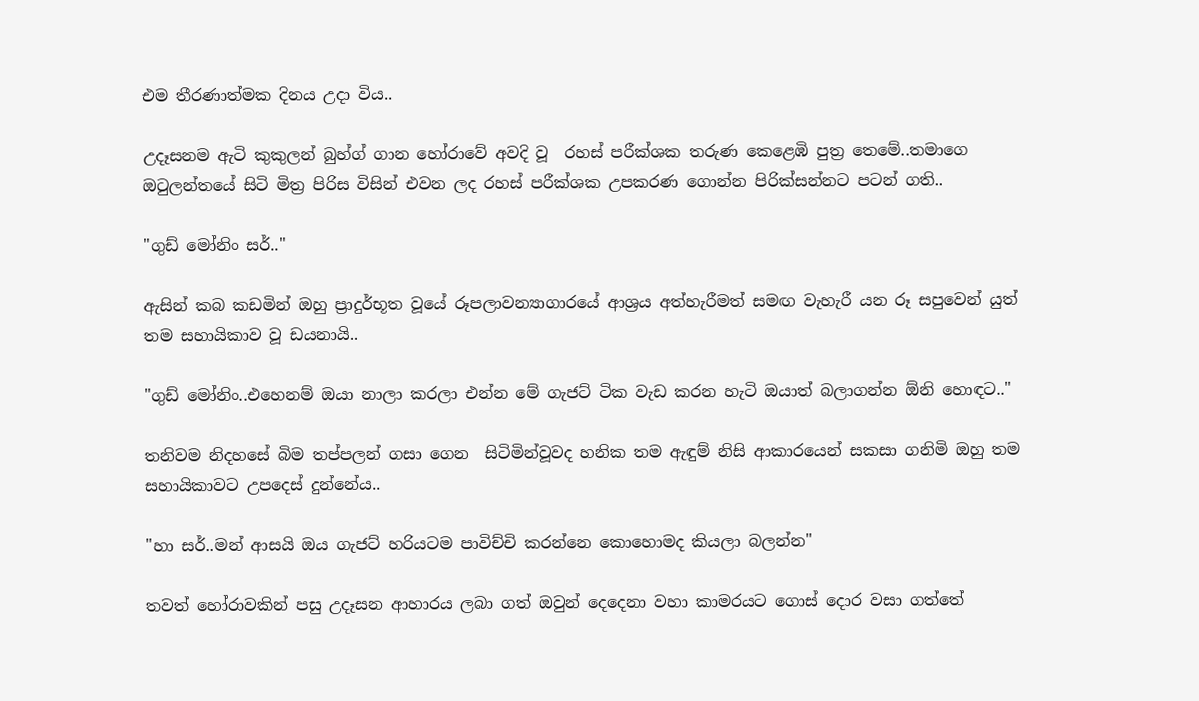එම තීරණාත්මක දිනය උදා විය..

උදෑසනම ඇටි කුකුලන් බුහ්ග් ගාන හෝරාවේ අවදි වූ  රහස් පරීක්ශක තරුණ කෙළෙඹි පුත්‍ර තෙමේ..තමාගෙ ඔටුලන්තයේ සිටි මිත්‍ර පිරිස විසින් එවන ලද රහස් පරීක්ශක උපකරණ ගොන්න පිරික්සන්නට පටන් ගති..

"ගුඩ් මෝනිං සර්.."

ඇසින් කබ කඩමින් ඔහු ප්‍රාදුර්භූත වූයේ රූපලාවන්‍යාගාරයේ ආශ්‍රය අත්හැරීමත් සමඟ වැහැරී යන රූ සපුවෙන් යුත් තම සහායිකාව වූ ඩයනායි..

"ගුඩ් මෝනිං..එහෙනම් ඔයා නාලා කරලා එන්න මේ ගැජට් ටික වැඩ කරන හැටි ඔයාත් බලාගන්න ඕනි හොඳට.."

තනිවම නිදහසේ බිම තප්පලන් ගසා ගෙන  සිටිමින්වූවද හනික තම ඇඳුම් නිසි ආකාරයෙන් සකසා ගනිමි ඔහු තම සහායිකාවට උපදෙස් දුන්නේය..

"හා සර්..මන් ආසයි ඔය ගැජට් හරියටම පාවිච්චි කරන්නෙ කොහොමද කියලා බලන්න"

තවත් හෝරාවකින් පසු උදෑසන ආහාරය ලබා ගත් ඔවුන් දෙදෙනා වහා කාමරයට ගොස් දොර වසා ගත්තේ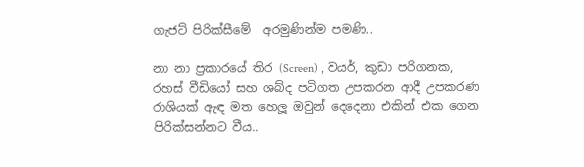ගැජට් පිරික්සීමේ  අරමුණින්ම පමණි..

නා නා ප්‍රකාරයේ තිර (Screen) , වයර්, කුඩා පරිගනක, රහස් වීඩියෝ සහ ශබ්ද පටිගත උපකරන ආදී උපකරණ රාශියක් ඇඳ මත හෙලූ ඔවුන් දෙදෙනා එකින් එක ගෙන පිරික්සන්නට වීය..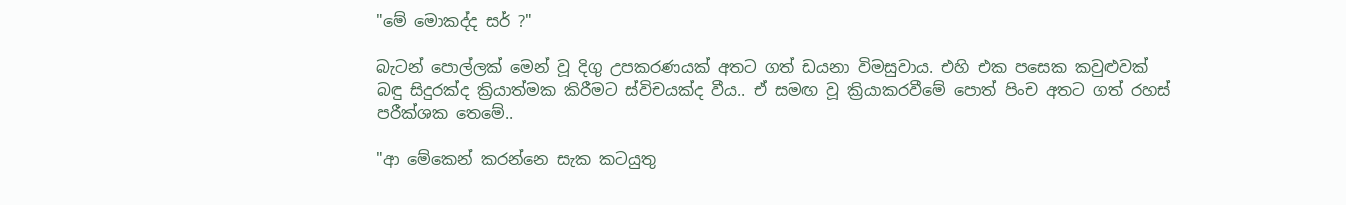"මේ මොකද්ද සර් ?"

බැටන් පොල්ලක් මෙන් වූ දිගු උපකරණයක් අතට ගත් ඩයනා විමසුවාය. එහි එක පසෙක කවුළුවක් බඳු සිදුරක්ද ක්‍රියාත්මක කිරීමට ස්විචයක්ද වීය.. ඒ සමඟ වූ ක්‍රියාකරවීමේ පොත් පිංච අතට ගත් රහස් පරීක්ශක තෙමේ..

"ආ මේකෙන් කරන්නෙ සැක කටයුතු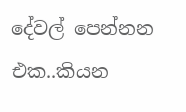දේවල් පෙන්නන එක..කියන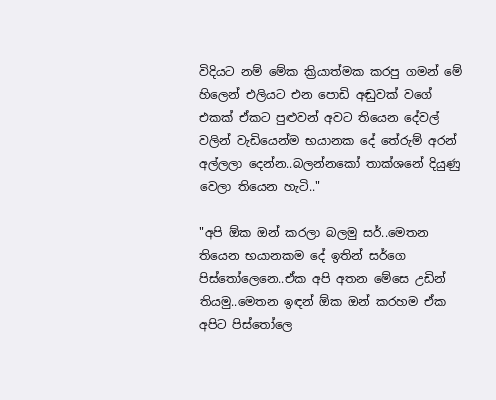විදියට නම් මේක ක්‍රියාත්මක කරපු ගමන් මේ හිලෙන් එලියට එන පොඩි අඬුවක් වගේ එකක් ඒකට පුළුවන් අවට තියෙන දේවල් වලින් වැඩියෙන්ම භයානක දේ තේරුම් අරන් අල්ලලා දෙන්න..බලන්නකෝ තාක්ශනේ දියුණු වෙලා තියෙන හැටි.."

"අපි ඕක ඔන් කරලා බලමු සර්..මෙතන තියෙන භයානකම දේ ඉතින් සර්ගෙ පිස්තෝලෙනෙ..ඒක අපි අතන මේසෙ උඩින් තියමු..මෙතන ඉඳන් ඕක ඔන් කරහම ඒක අපිට පිස්තෝලෙ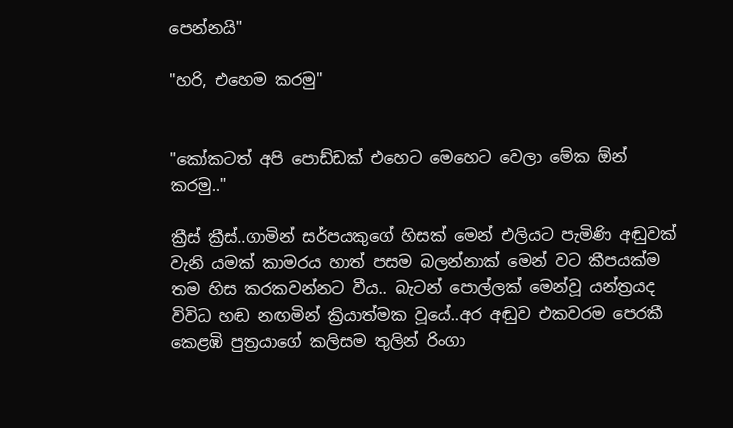පෙන්නයි"

"හරි, එහෙම කරමු"


"කෝකටත් අපි පොඩ්ඩක් එහෙට මෙහෙට වෙලා මේක ඕන් කරමු.."

ක්‍රීස් ක්‍රීස්..ගාමින් සර්පයකුගේ හිසක් මෙන් එලියට පැමිණි අඬුවක් වැනි යමක් කාමරය හාත් පසම බලන්නාක් මෙන් වට කීපයක්ම තම හිස කරකවන්නට වීය.. බැටන් පොල්ලක් මෙන්වූ යන්ත්‍රයද විවිධ හඬ නඟමින් ක්‍රියාත්මක වූයේ..අර අඬුව එකවරම පෙරකී කෙළඹි පුත්‍රයාගේ කලිසම තුලින් රිංගා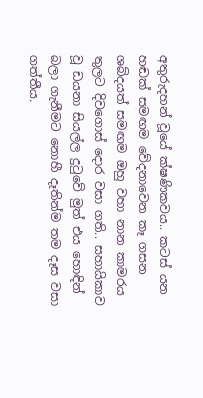අතුරුදහන් වූයේ ක්ෂණිකවය.. කටස් යන හඬක් සමඟම වේදනාවෙන කෑ ගසන ශබ්දයත් සමඟම ඔහු වහා නාන කාමරය තුලට දිවගොස් දොර වසා ගති.. සහායිකාව වූ ඩයනා සියල්ල දුටුවේ මුත් එය හොඳින් බලා ගැනීමට නොහී දෑතින්ම තම දෑස වසා ගත්තීය.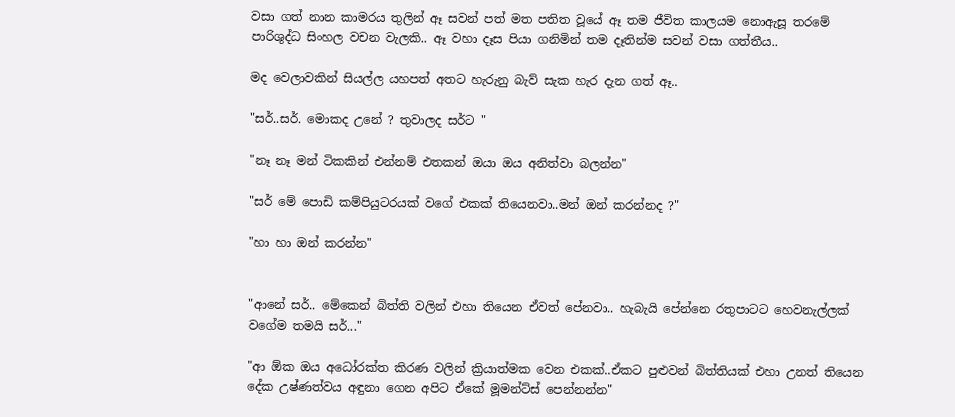වසා ගත් නාන කාමරය තුලින් ඈ සවන් පත් මත පතිත වූයේ ඈ තම ජීවිත කාලයම නොඇසූ තරමේ පාරිශුද්ධ සිංහල වචන වැලකි.. ඈ වහා දෑස පියා ගනිමින් තම දෑතින්ම සවන් වසා ගත්තීය..

මද වෙලාවකින් සියල්ල යහපත් අතට හැරුනු බැව් සැක හැර දැන ගත් ඈ..

"සර්..සර්. මොකද උනේ ? තුවාලද සර්ට "

"නෑ නෑ මන් ටිකකින් එන්නම් එතකන් ඔයා ඔය අනිත්වා බලන්න"

"සර් මේ පොඩි කම්පියුටරයක් වගේ එකක් තියෙනවා..මන් ඔන් කරන්නද ?"

"හා හා ඔන් කරන්න"


"ආනේ සර්.. මේකෙන් බිත්ති වලින් එහා තියෙන ඒවත් පේනවා.. හැබැයි පේන්නෙ රතුපාටට හෙවනැල්ලක් වගේම තමයි සර්..."

"ආ ඕක ඔය අධෝරක්ත කිරණ වලින් ක්‍රියාත්මක වෙන එකක්..ඒකට පුළුවන් බිත්තියක් එහා උනත් තියෙන දේක උෂ්ණත්වය අඳුනා ගෙන අපිට ඒකේ මූමන්ට්ස් පෙන්නන්න"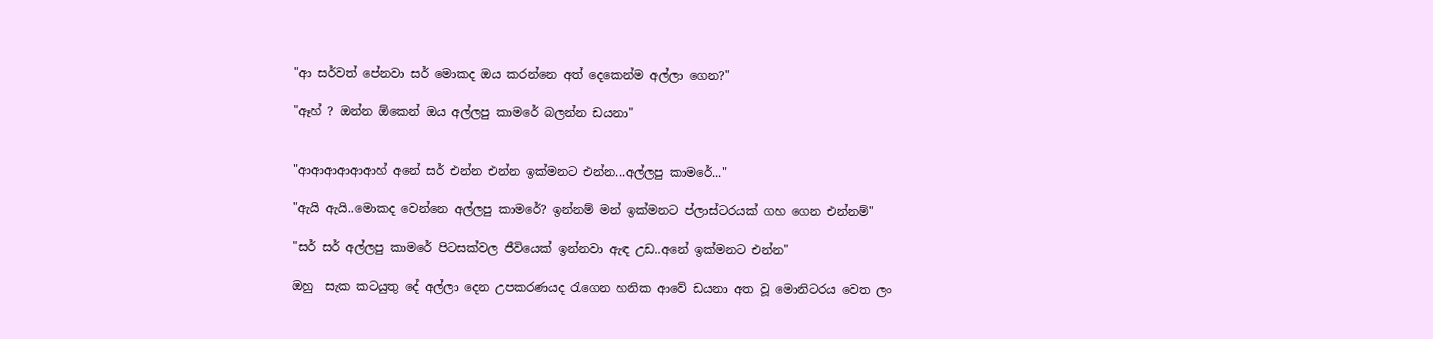"ආ සර්වත් පේනවා සර් මොකද ඔය කරන්නෙ අත් දෙකෙන්ම අල්ලා ගෙන?"

"ඈහ් ? ඔන්න ඕකෙන් ඔය අල්ලපු කාමරේ බලන්න ඩයනා"


"ආආආආආආහ් අනේ සර් එන්න එන්න ඉක්මනට එන්න...අල්ලපු කාමරේ..."

"ඇයි ඇයි..මොකද වෙන්නෙ අල්ලපු කාමරේ? ඉන්නම් මන් ඉක්මනට ප්ලාස්ටරයක් ගහ ගෙන එන්නම්"

"සර් සර් අල්ලපු කාමරේ පිටසක්වල ජීවියෙක් ඉන්නවා ඇඳ උඩ..අනේ ඉක්මනට එන්න"

ඔහු  සැක කටයුතු දේ අල්ලා දෙන උපකරණයද රැගෙන හනික ආවේ ඩයනා අත වූ මොනිටරය වෙත ලං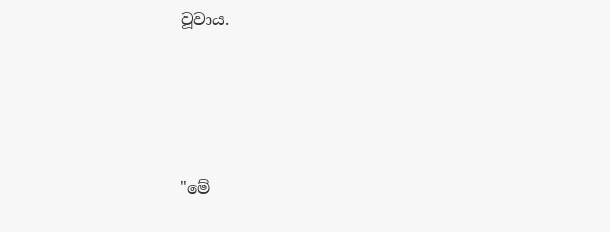වූවාය.




"මේ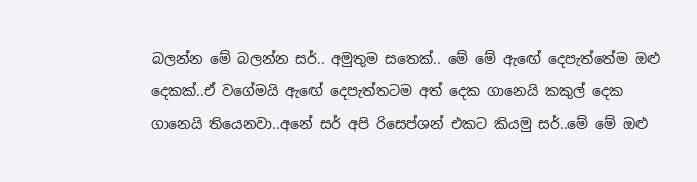බලන්න මේ බලන්න සර්.. අමුතුම සතෙක්.. මේ මේ ඇඟේ දෙපැත්තේම ඔළු දෙකක්..ඒ වගේමයි ඇඟේ දෙපැත්තටම අත් දෙක ගානෙයි කකුල් දෙක ගානෙයි තියෙනවා..අනේ සර් අපි රිසෙප්ශන් එකට කියමු සර්..මේ මේ ඔළු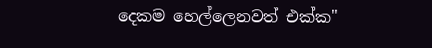දෙකම හෙල්ලෙනවත් එක්ක"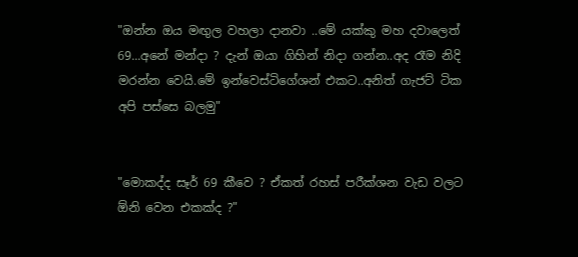"ඔන්න ඔය මඟුල වහලා දානවා ..මේ යක්කු මහ දවාලෙත් 69...අනේ මන්දා ? දැන් ඔයා ගිහින් නිදා ගන්න..අද රෑම නිදි මරන්න වෙයි.මේ ඉන්වෙස්ටිගේශන් එකට..අනිත් ගැජට් ටික අපි පස්සෙ බලමු"


"මොකද්ද සෑර් 69 කීවෙ ? ඒකත් රහස් පරීක්ශන වැඩ වලට ඕනි වෙන එකක්ද ?"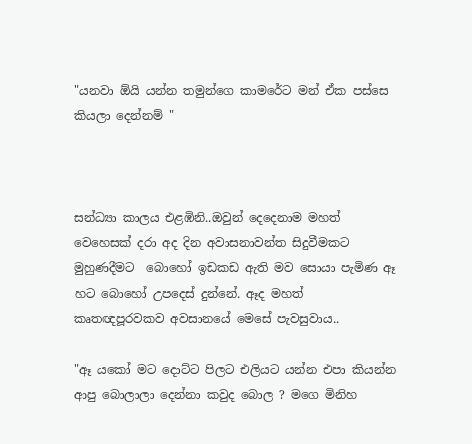"යනවා ඕයි යන්න තමුන්ගෙ කාමරේට මන් ඒක පස්සෙ කියලා දෙන්නම් "



සන්ධ්‍යා කාලය එළඹිනි..ඔවුන් දෙදෙනාම මහත් වෙහෙසක් දරා අද දින අවාසනාවන්ත සිදුවීමකට මුහුණදීමට  බොහෝ ඉඩකඩ ඇති මව සොයා පැමිණ ඈ හට බොහෝ උපදෙස් දුන්නේ. ඈද මහත් කෘතඥපූරවකව අවසානයේ මෙසේ පැවසුවාය..

"ඈ යකෝ මට දොට්ට පිලට එලියට යන්න එපා කියන්න ආපු බොලාලා දෙන්නා කවුද බොල ? මගෙ මිනිහ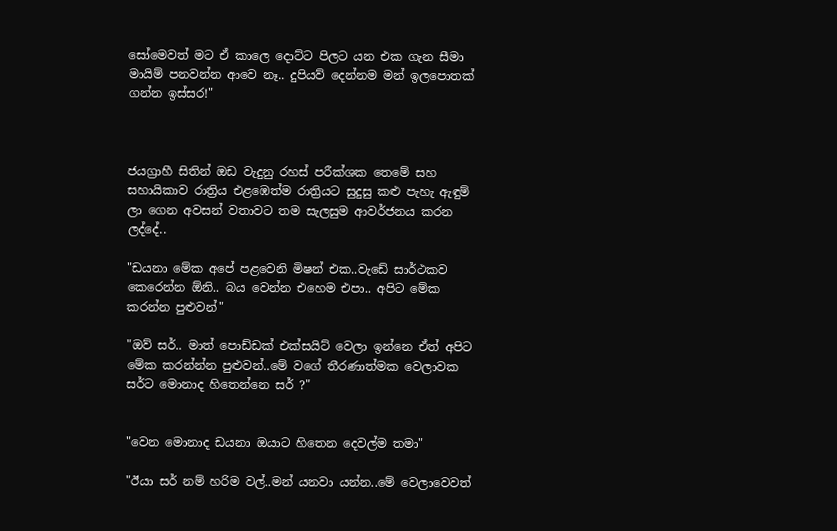සෝමෙවත් මට ඒ කාලෙ දොට්ට පිලට යන එක ගැන සීමා මායිම් පනවන්න ආවෙ නෑ.. දුපියව් දෙන්නම මන් ඉලපොතක් ගන්න ඉස්සර!"



ජයග්‍රාහී සිතින් ඔඩ වැදුනු රහස් පරීක්ශක තෙමේ සහ සහායිකාව රාත්‍රිය එළඹෙත්ම රාත්‍රියට සුදුසු කළු පැහැ ඇඳුම් ලා ගෙන අවසන් වතාවට තම සැලසුම ආවර්ජනය කරන ලද්දේ..

"ඩයනා මේක අපේ පළවෙනි මිෂන් එක..වැඩේ සාර්ථකව කෙරෙන්න ඕනි.. බය වෙන්න එහෙම එපා.. අපිට මේක කරන්න පුළුවන්"

"ඔව් සර්.. මාත් පොඩ්ඩක් එක්සයිට් වෙලා ඉන්නෙ ඒත් අපිට මේක කරන්න්න පුළුවන්..මේ වගේ තීරණාත්මක වෙලාවක සර්ට මොනාද හිතෙන්නෙ සර් ?"


"වෙන මොනාද ඩයනා ඔයාට හිතෙන දෙවල්ම තමා"

"ඊයා සර් නම් හරිම වල්..මන් යනවා යන්න..මේ වෙලාවෙවත්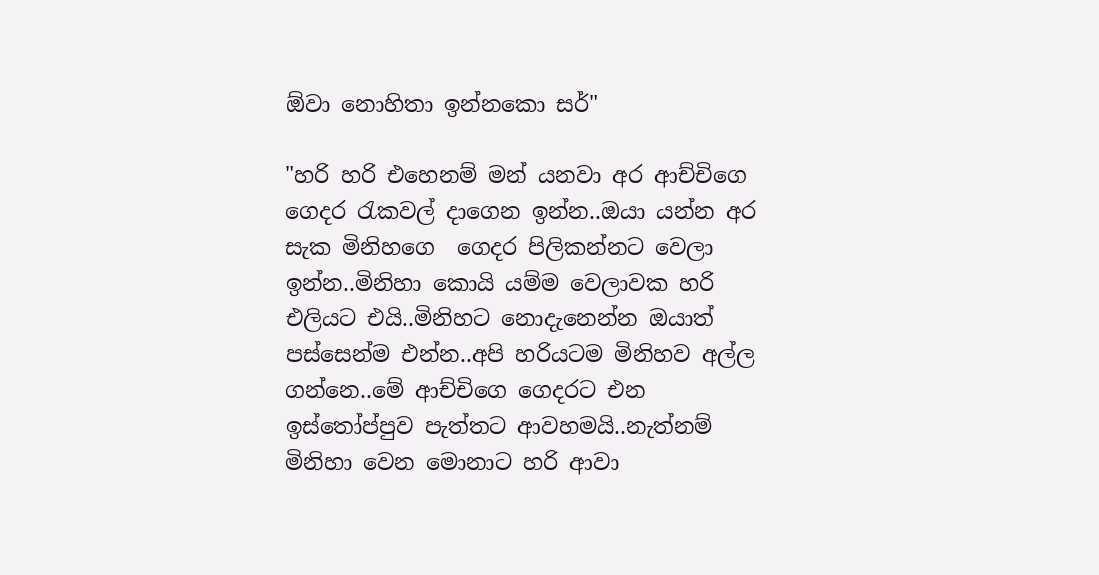ඕවා නොහිතා ඉන්නකො සර්"

"හරි හරි එහෙනම් මන් යනවා අර ආච්චිගෙ ගෙදර රැකවල් දාගෙන ඉන්න..ඔයා යන්න අර සැක මිනිහගෙ  ගෙදර පිලිකන්නට වෙලා ඉන්න..මිනිහා කොයි යම්ම වෙලාවක හරි එලියට එයි..මිනිහට නොදැනෙන්න ඔයාත් පස්සෙන්ම එන්න..අපි හරියටම මිනිහව අල්ල ගන්නෙ..මේ ආච්චිගෙ ගෙදරට එන ඉස්තෝප්පුව පැත්තට ආවහමයි..නැත්නම් මිනිහා වෙන මොනාට හරි ආවා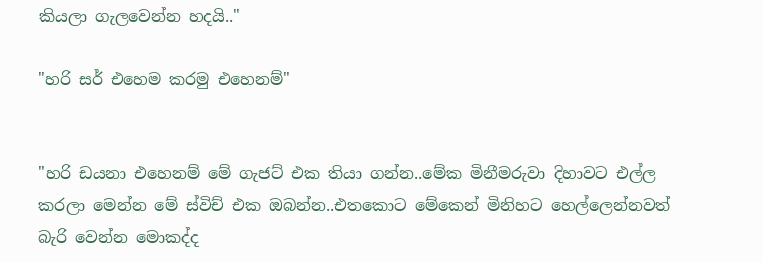කියලා ගැලවෙන්න හදයි.."

"හරි සර් එහෙම කරමු එහෙනම්"


"හරි ඩයනා එහෙනම් මේ ගැජට් එක තියා ගන්න..මේක මිනීමරුවා දිහාවට එල්ල කරලා මෙන්න මේ ස්විච් එක ඔබන්න..එතකොට මේකෙන් මිනිහට හෙල්ලෙන්නවත් බැරි වෙන්න මොකද්ද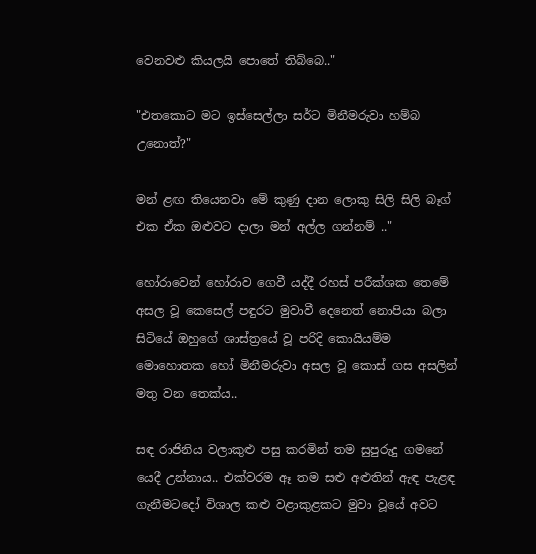වෙනවළු කියලයි පොතේ තිබ්බෙ.."

"එතකොට මට ඉස්සෙල්ලා සර්ට මිනීමරුවා හම්බ උනොත්?"

මන් ළඟ තියෙනවා මේ කුණු දාන ලොකු සිලි සිලි බෑග් එක ඒක ඔළුවට දාලා මන් අල්ල ගන්නම් .."

හෝරාවෙන් හෝරාව ගෙවී යද්දී රහස් පරීක්ශක තෙමේ අසල වූ කෙසෙල් පඳුරට මුවාවී දෙනෙත් නොපියා බලා සිටියේ ඔහුගේ ශාස්ත්‍රයේ වූ පරිදි කොයියම්ම මොහොතක හෝ මිනීමරුවා අසල වූ කොස් ගස අසලින් මතු වන තෙක්ය..

සඳ රාජිනිය වලාකුළු පසු කරමින් තම සුපුරුදු ගමනේ යෙදී උන්නාය.. එක්වරම ඈ තම සළු අළුතින් ඇඳ පැළඳ ගැනීමටදෝ විශාල කළු වළාකුළකට මුවා වූයේ අවට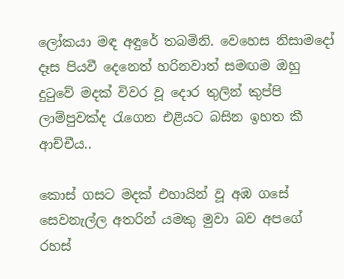ලෝකයා මඳ අඳුරේ තබමිනි. වෙහෙස නිසාමදෝ දෑස පියවී දෙනෙත් හරිනවාත් සමඟම ඔහු දුටුවේ මදක් විවර වූ දොර තුලින් කුප්පි ලාම්පුවක්ද රැගෙන එළියට බසින ඉහත කී ආච්චීය..

කොස් ගසට මදක් එහායින් වූ අඹ ගසේ සෙවනැල්ල අතරින් යමකු මුවා බව අපගේ රහස්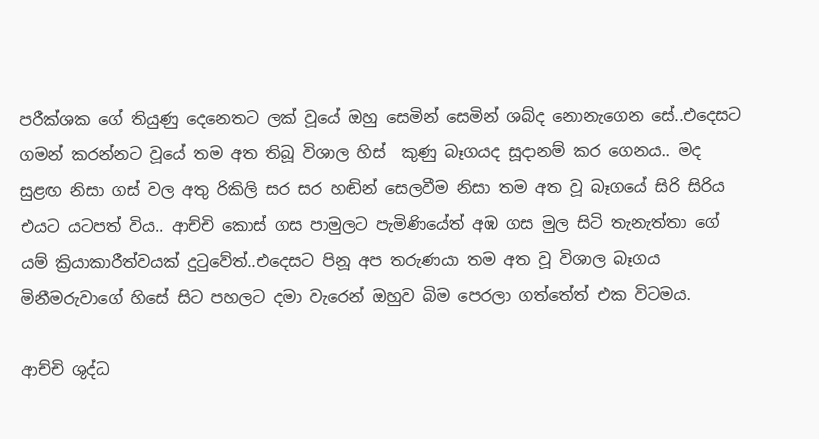පරීක්ශක ගේ තියුණු දෙනෙතට ලක් වූයේ ඔහු සෙමින් සෙමින් ශබ්ද නොනැගෙන සේ..එදෙසට ගමන් කරන්නට වූයේ තම අත තිබූ විශාල හිස්  කුණු බෑගයද සූදානම් කර ගෙනය.. මද සුළඟ නිසා ගස් වල අතු රිකිලි සර සර හඬින් සෙලවීම නිසා තම අත වූ බෑගයේ සිරි සිරිය එයට යටපත් විය.. ආච්චි කොස් ගස පාමුලට පැමිණියේත් අඹ ගස මුල සිටි තැනැත්තා ගේ යම් ක්‍රියාකාරීත්වයක් දුටුවේත්..එදෙසට පිනූ අප තරුණයා තම අත වූ විශාල බෑගය මිනීමරුවාගේ හිසේ සිට පහලට දමා වැරෙන් ඔහුව බිම පෙරලා ගත්තේත් එක විටමය.

ආච්චි ශුද්ධ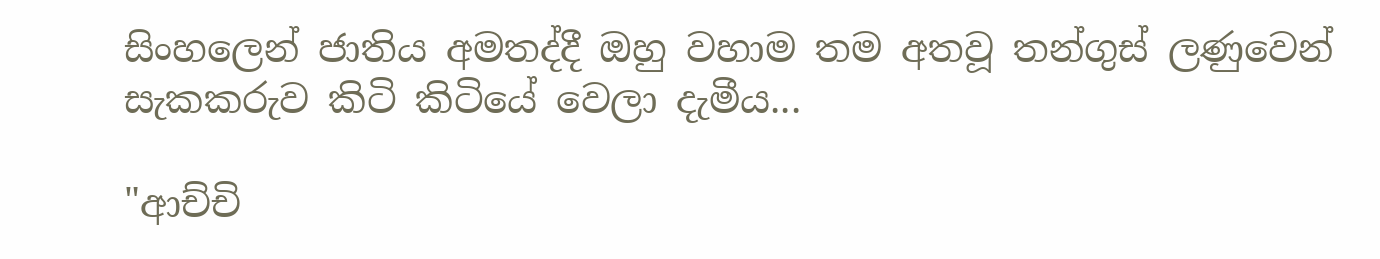සිංහලෙන් ජාතිය අමතද්දී ඔහු වහාම තම අතවූ තන්ගුස් ලණුවෙන් සැකකරුව කිටි කිටියේ වෙලා දැමීය...

"ආච්චි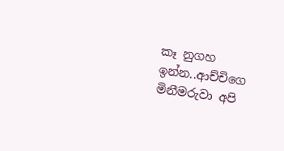කෑ නුගහ ඉන්න..ආච්චිගෙ මිනීමරුවා අපි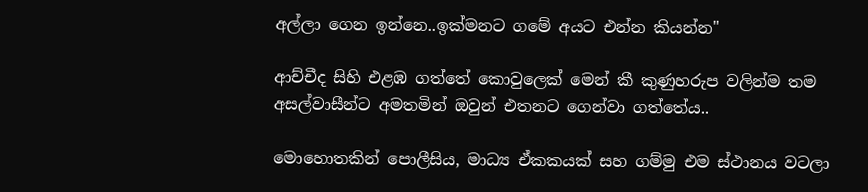අල්ලා ගෙන ඉන්නෙ..ඉක්මනට ගමේ අයට එන්න කියන්න"

ආච්චීද සිහි එළඹ ගත්තේ කොවුලෙක් මෙන් කී කුණුහරුප වලින්ම තම අසල්වාසීන්ට අමතමින් ඔවුන් එතනට ගෙන්වා ගත්තේය..

මොහොතකින් පොලීසිය, මාධ්‍ය ඒකකයක් සහ ගම්මු එම ස්ථානය වටලා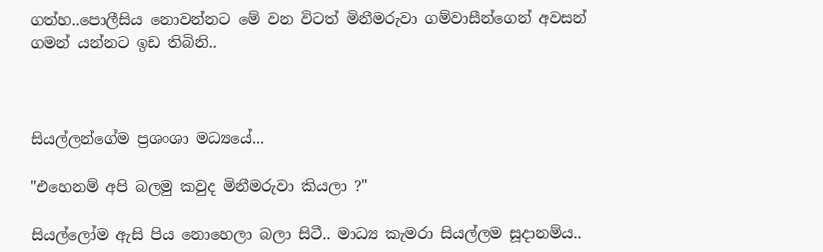ගත්හ..පොලීසිය නොවන්නට මේ වන විටත් මිනීමරුවා ගම්වාසීන්ගෙන් අවසන් ගමන් යන්නට ඉඩ තිබිනි..



සියල්ලන්ගේම ප්‍රශංශා මධ්‍යයේ...

"එහෙනම් අපි බලමු කවුද මිනීමරුවා කියලා ?"

සියල්ලෝම ඇසි පිය නොහෙලා බලා සිටී.. මාධ්‍ය කැමරා සියල්ලම සූදානම්ය..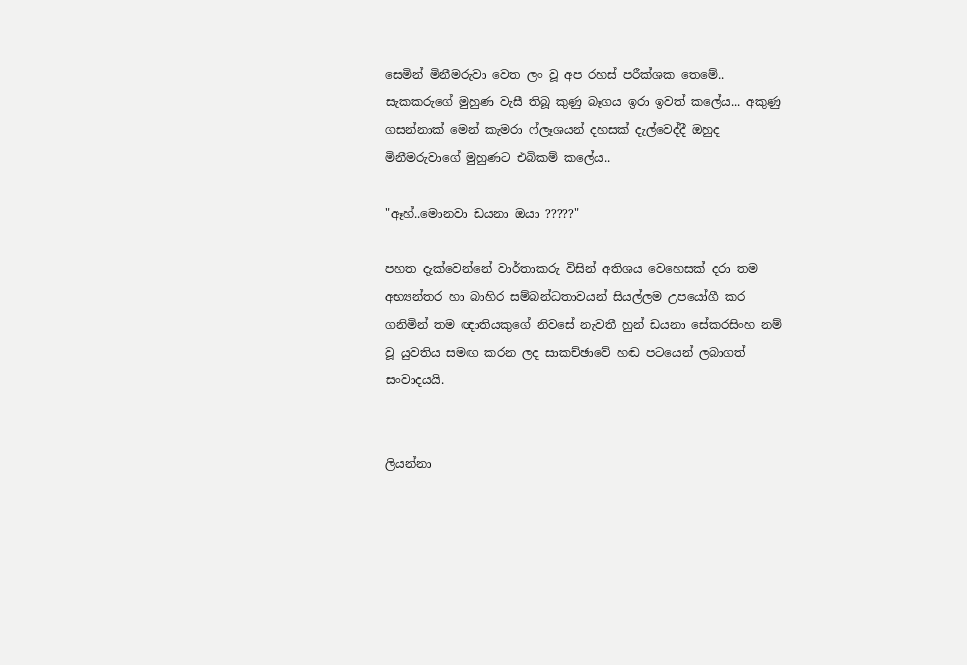සෙමින් මිනීමරුවා වෙත ලං වූ අප රහස් පරීක්ශක තෙමේ.. සැකකරුගේ මුහුණ වැසී තිබූ කුණු බෑගය ඉරා ඉවත් කලේය... අකුණු  ගසන්නාක් මෙන් කැමරා ෆ්ලෑශයන් දහසක් දැල්වෙද්දී ඔහුද මිනීමරුවාගේ මුහුණට එබිකම් කලේය..

"ඈහ්..මොනවා ඩයනා ඔයා ?????"

පහත දැක්වෙන්නේ වාර්තාකරු විසින් අතිශය වෙහෙසක් දරා තම අභ්‍යන්තර හා බාහිර සම්බන්ධතාවයන් සියල්ලම උපයෝගී කර ගනිමින් තම ඥාතියකුගේ නිවසේ නැවතී හුන් ඩයනා සේකරසිංහ නම් වූ යුවතිය සමඟ කරන ලද සාකච්ඡාවේ හඬ පටයෙන් ලබාගත් සංවාදයයි.


ලියන්නා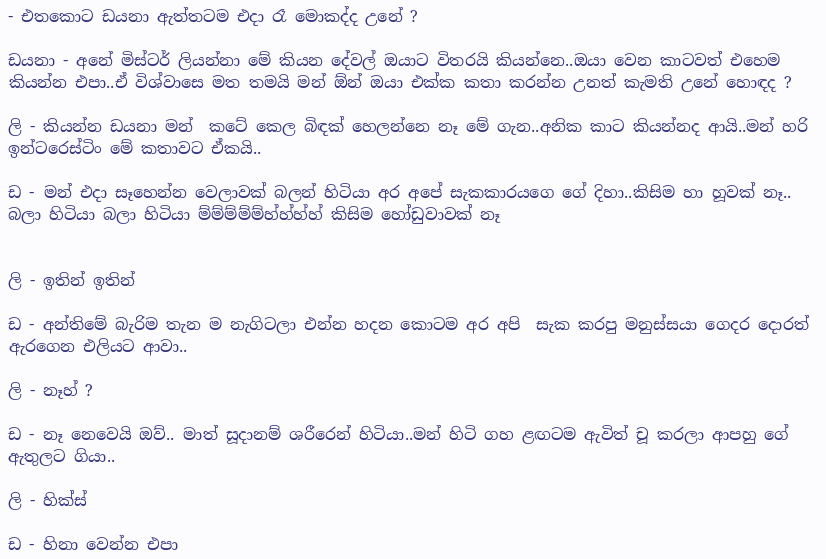- එතකොට ඩයනා ඇත්තටම එදා රෑ මොකද්ද උනේ ?

ඩයනා - අනේ මිස්ටර් ලියන්නා මේ කියන දේවල් ඔයාට විතරයි කියන්නෙ..ඔයා වෙන කාටවත් එහෙම කියන්න එපා..ඒ විශ්වාසෙ මත තමයි මන් ඕන් ඔයා එක්ක කතා කරන්න උනත් කැමති උනේ හොඳද ?

ලි - කියන්න ඩයනා මන්  කටේ කෙල බිඳක් හෙලන්නෙ නෑ මේ ගැන..අනික කාට කියන්නද ආයි..මන් හරි ඉන්ටරෙස්ටිං මේ කතාවට ඒකයි..

ඩ - මන් එදා සෑහෙන්න වෙලාවක් බලන් හිටියා අර අපේ සැකකාරයගෙ ගේ දිහා..කිසිම හා හූවක් නෑ.. බලා හිටියා බලා හිටියා ම්ම්ම්ම්ම්හ්හ්හ්හ් කිසිම හෝඩුවාවක් නෑ


ලි - ඉතින් ඉතින්

ඩ - අන්තිමේ බැරිම තැන ම නැගිටලා එන්න හදන කොටම අර අපි  සැක කරපු මනුස්සයා ගෙදර දොරත් ඇරගෙන එලියට ආවා..

ලි - නෑහ් ?

ඩ - නෑ නෙවෙයි ඔව්.. මාත් සූදානම් ශරීරෙන් හිටියා..මන් හිටි ගහ ළඟටම ඇවිත් චූ කරලා ආපහු ගේ ඇතුලට ගියා..

ලි - හික්ස්

ඩ - හිනා වෙන්න එපා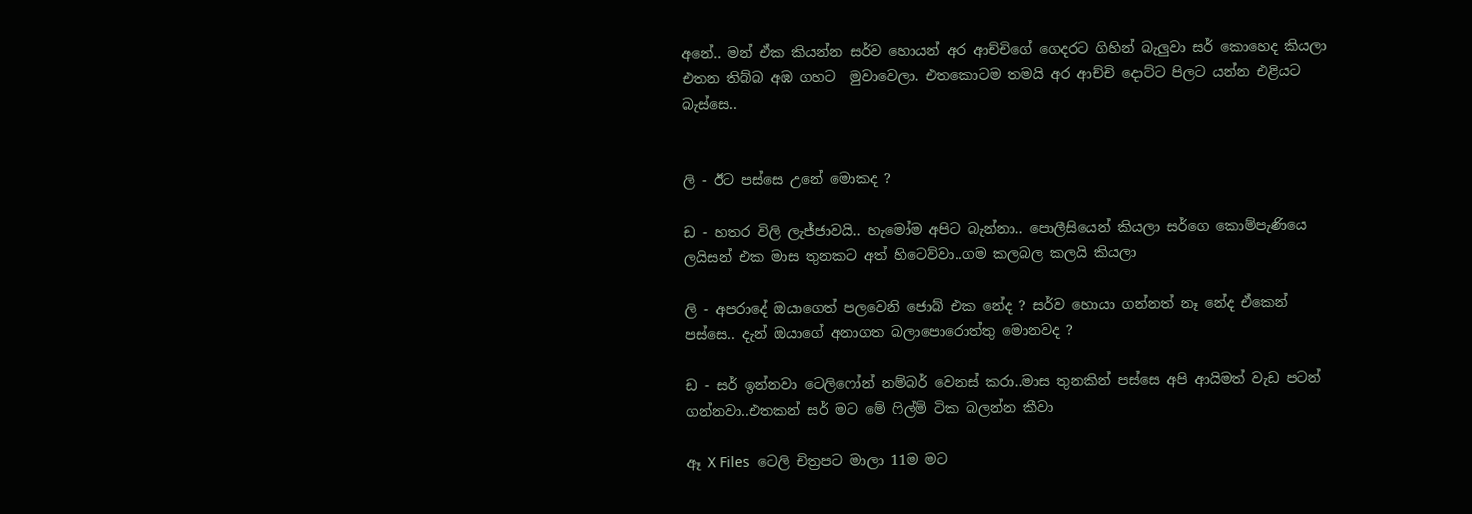අනේ.. මන් ඒක කියන්න සර්ව හොයන් අර ආච්චිගේ ගෙදරට ගිහින් බැලුවා සර් කොහෙද කියලා එතන තිබ්බ අඹ ගහට  මුවාවෙලා. එතකොටම තමයි අර ආච්චි දොට්ට පිලට යන්න එළියට බැස්සෙ..


ලි - ඊට පස්සෙ උනේ මොකද ?

ඩ - හතර විලි ලැජ්ජාවයි.. හැමෝම අපිට බැන්නා.. පොලීසියෙන් කියලා සර්ගෙ කොම්පැණියෙ ලයිසන් එක මාස තුනකට අත් හිටෙව්වා..ගම කලබල කලයි කියලා

ලි - අපරාදේ ඔයාගෙත් පලවෙනි ජොබ් එක නේද ? සර්ව හොයා ගන්නත් නෑ නේද ඒකෙන් පස්සෙ.. දැන් ඔයාගේ අනාගත බලාපොරොත්තු මොනවද ?

ඩ - සර් ඉන්නවා ටෙලිෆෝන් නම්බර් වෙනස් කරා..මාස තුනකින් පස්සෙ අපි ආයිමත් වැඩ පටන් ගන්නවා..එතකන් සර් මට මේ ෆිල්ම් ටික බලන්න කීවා

ඈ X Files  ටෙලි චිත්‍රපට මාලා 11ම මට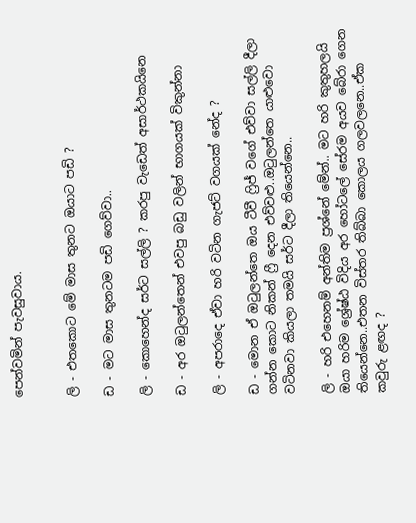පෙන්වමින් පැවසුවාය.


ලි - එතකොට මේ මාස තුනට ඔයාට පඩි ?

ඩ - මට මාස තුනටම පඩි ගෙව්වා..

ලි - කොහෙන්ද සර්ට සල්ලි ? කරපු වැඩෙත් අසාර්ථකයිනෙ

ඩ - අර ඔටුලන්තෙන් එවපු බඩු වලින් භාගයක් විකුන්නා

ලි - අපරාදෙ ඒවා හරි වටින ගැජට් වගයක් නේද ?

ඩ - මොන ඒ ඔටුලන්තෙ ඔය ටීවී ෆ්‍රිජ් වගේ එව්වා සල්ලි දීලා ගන්න කොට නිකන් ෆ්‍රී දෙන එව්වළු..ඔටුලන්තෙ යාළුවො වටිනවා කියලා තමයි සර්ට දීලා තියෙන්නෙ..

ලි - හරි එහෙනම් අන්තිම ප්‍රශ්නේ මේන්.. මට හරි කුතුහලයි ඔයා හරිම ශ්‍රේෂ්ඨ විදිය අර හෝටලේ සේරම අයව බේරා ගෙන තියෙන්නෙ..එතන විස්තර තිබ්බා කොලය ගලවලනෙ..ඒක කවුරු ළඟද ?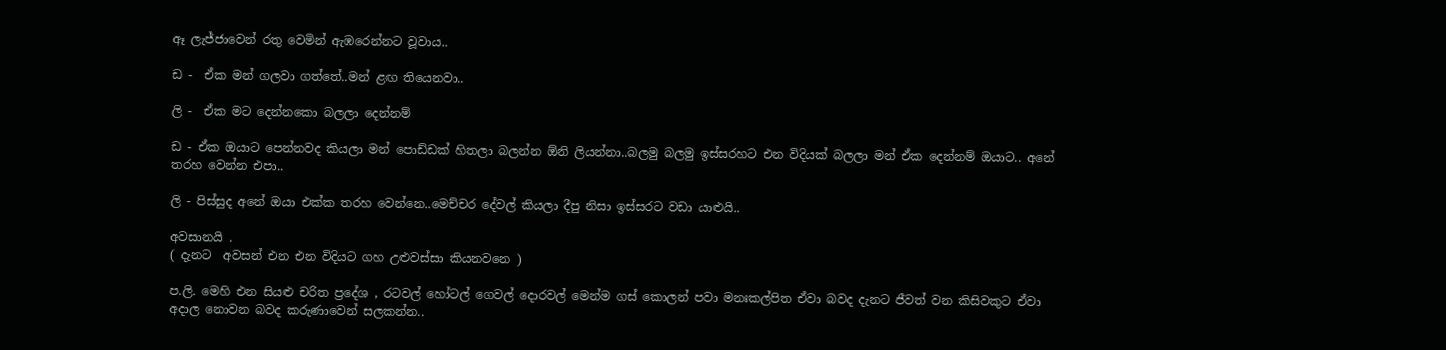ඈ ලැජ්ජාවෙන් රතු වෙමින් ඇඹරෙන්නට වූවාය..

ඩ -  ඒක මන් ගලවා ගත්තේ..මන් ළඟ තියෙනවා..

ලි -  ඒක මට දෙන්නකො බලලා දෙන්නම්

ඩ - ඒක ඔයාට පෙන්නවද කියලා මන් පොඩ්ඩක් හිතලා බලන්න ඕනි ලියන්නා..බලමු බලමු ඉස්සරහට එන විදියක් බලලා මන් ඒක දෙන්නම් ඔයාට.. අනේ තරහ වෙන්න එපා..

ලි - පිස්සුද අනේ ඔයා එක්ක තරහ වෙන්නෙ..මෙච්චර දේවල් කියලා දීපු නිසා ඉස්සරට වඩා යාළුයි..

අවසානයි .
( දැනට  අවසන් එන එන විදියට ගහ උළුවස්සා කියනවනෙ )

ප.ලි. මෙහි එන සියළු චරිත ප්‍රදේශ , රටවල් හෝටල් ගෙවල් දොරවල් මෙන්ම ගස් කොලන් පවා මනඃකල්පිත ඒවා බවද දැනට ජීවත් වන කිසිවකුට ඒවා අදාල නොවන බවද කරුණාවෙන් සලකන්න..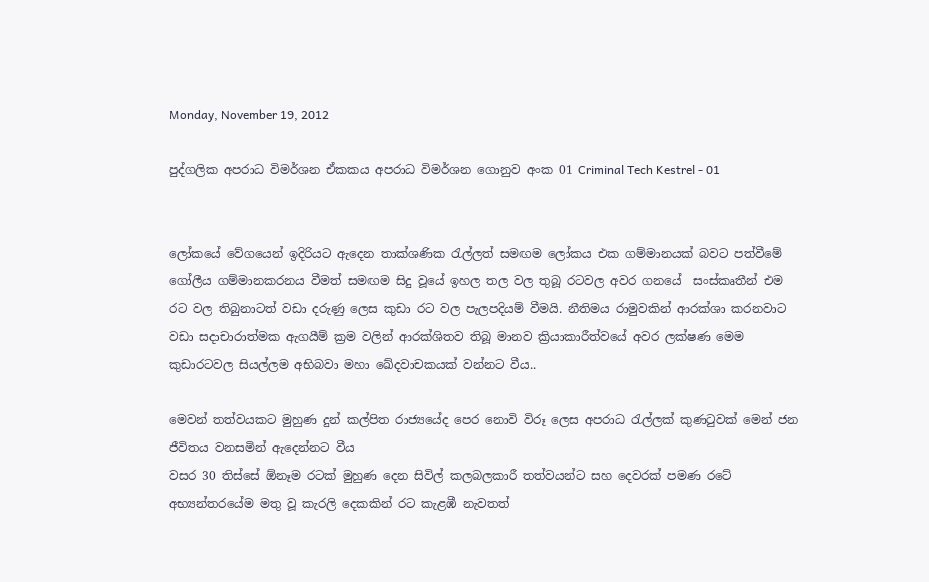Monday, November 19, 2012

පුද්ගලික අපරාධ විමර්ශන ඒකකය අපරාධ විමර්ශන ගොනුව අංක 01 Criminal Tech Kestrel - 01


ලෝකයේ වේගයෙන් ඉදිරියට ඇදෙන තාක්ශණික රැල්ලත් සමඟම ලෝකය එක ගම්මානයක් බවට පත්වීමේ ගෝලීය ගම්මානකරනය වීමත් සමඟම සිදු වූයේ ඉහල තල වල තුබූ රටවල අවර ගනයේ  සංස්කෘතීන් එම රට වල තිබුනාටත් වඩා දරුණු ලෙස කුඩා රට වල පැලපදියම් වීමයි. නීතිමය රාමුවකින් ආරක්ශා කරනවාට වඩා සදාචාරාත්මක ඇගයීම් ක්‍රම වලින් ආරක්ශිතව තිබූ මානව ක්‍රියාකාරීත්වයේ අවර ලක්ෂණ මෙම කුඩාරටවල සියල්ලම අභිබවා මහා ඛේදවාචකයක් වන්නට වීය..

මෙවන් තත්වයකට මුහුණ දුන් කල්පිත රාජ්‍යයේද පෙර නොවි විරූ ලෙස අපරාධ රැල්ලක් කුණටුවක් මෙන් ජන ජීවිතය වනසමින් ඇදෙන්නට වීය
වසර 30 තිස්සේ ඕනෑම රටක් මුහුණ දෙන සිවිල් කලබලකාරී තත්වයන්ට සහ දෙවරක් පමණ රටේ අභ්‍යන්තරයේම මතු වූ කැරලි දෙකකින් රට කැළඹී නැවතත්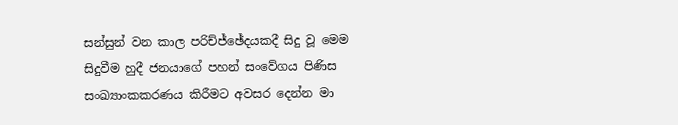සන්සුන් වන කාල පරිච්ජ්ඡේදයකදී සිදු වූ මෙම සිදුවීම හුදී ජනයාගේ පහන් සංවේගය පිණිස සංඛ්‍යාංකකරණය කිරීමට අවසර දෙන්න මා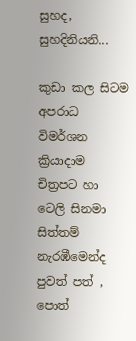සුහද, සුහදිනියනි...

කුඩා කල සිටම අපරාධ විමර්ශන ක්‍රියාදාම චිත්‍රපට හා ටෙලි සිනමා සිත්තම් නැරඹීමෙන්ද පුවත් පත් , පොත්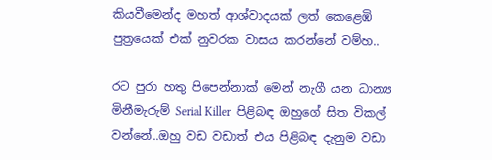කියවීමෙන්ද මහත් ආශ්වාදයක් ලත් කෙළෙඹි පුත්‍රයෙක් එක් නුවරක වාසය කරන්නේ වම්හ..

රට පුරා හතු පිපෙන්නාක් මෙන් නැගී යන ධාන්‍ය මිනීමැරුම් Serial Killer  පිළිබඳ ඔහුගේ සිත විකල් වන්නේ..ඔහු වඩ වඩාත් එය පිළිබඳ දැනුම වඩා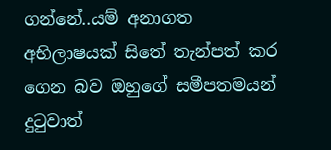ගන්නේ..යම් අනාගත අභිලාෂයක් සිතේ තැන්පත් කර ගෙන බව ඔහුගේ සමීපතමයන් දුටුවාත්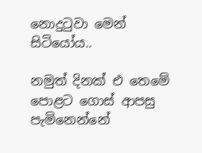නොදුටුවා මෙන් සිටියෝය..

නමුත් දිනක් එ තෙමේ පොළට ගොස් ආපසු පැමිනෙන්නේ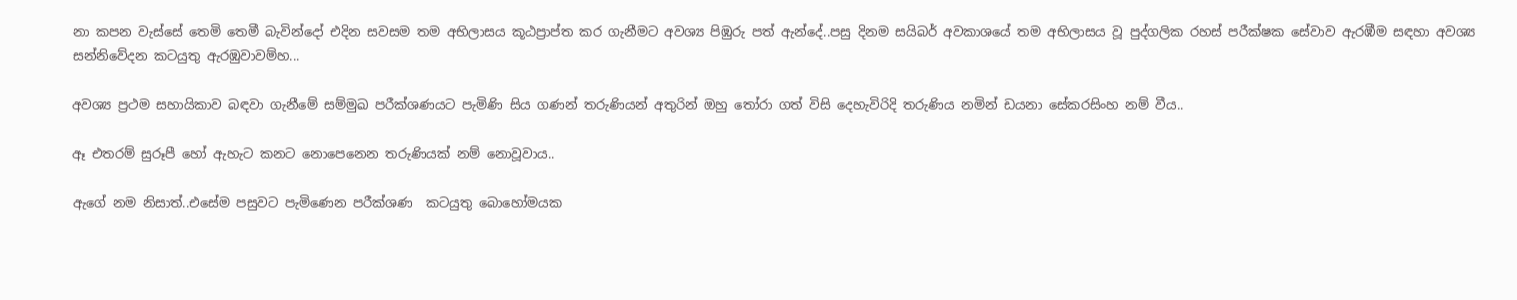නා කපන වැස්සේ තෙමි තෙමී බැවින්දෝ එදින සවසම තම අභිලාසය කූඨප්‍රාප්ත කර ගැනීමට අවශ්‍ය පිඹුරු පත් ඇන්දේ..පසු දිනම සයිබර් අවකාශයේ තම අභිලාසය වූ පුද්ගලික රහස් පරීක්ෂක සේවාව ඇරඹීම සඳහා අවශ්‍ය සන්නිවේදන කටයුතු ඇරඹුවාවම්හ...

අවශ්‍ය ප්‍රථම සහායිකාව බඳවා ගැනීමේ සම්මුඛ පරීක්ශණයට පැමිණි සිය ගණන් තරුණියන් අතුරින් ඔහු තෝරා ගත් විසි දෙහැවිරිදි තරුණිය නමින් ඩයනා සේකරසිංහ නම් වීය..

ඈ එතරම් සුරූපී හෝ ඇහැට කනට නොපෙනෙන තරුණියක් නම් නොවූවාය..

ඇගේ නම නිසාත්..එසේම පසුවට පැමිණෙන පරීක්ශණ  කටයුතු බොහෝමයක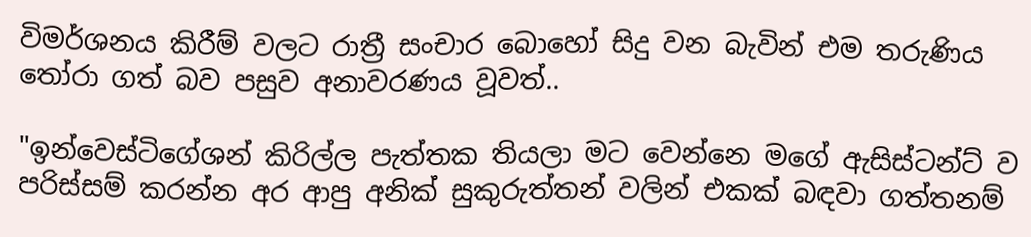විමර්ශනය කිරීම් වලට රාත්‍රී සංචාර බොහෝ සිදු වන බැවින් එම තරුණිය තෝරා ගත් බව පසුව අනාවරණය වූවත්..

"ඉන්වෙස්ටිගේශන් කිරිල්ල පැත්තක තියලා මට වෙන්නෙ මගේ ඇසිස්ටන්ට් ව පරිස්සම් කරන්න අර ආපු අනික් සුකුරුත්තන් වලින් එකක් බඳවා ගත්තනම්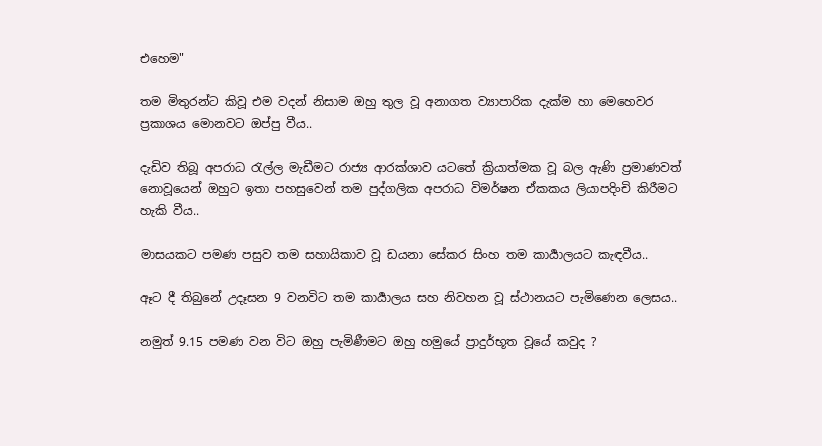එහෙම"

තම මිතුරන්ට කිවූ එම වදන් නිසාම ඔහු තුල වූ අනාගත ව්‍යාපාරික දැක්ම හා මෙහෙවර ප්‍රකාශය මොනවට ඔප්පු වීය..

දැඩිව තිබූ අපරාධ රැල්ල මැඩීමට රාජ්‍ය ආරක්ශාව යටතේ ක්‍රියාත්මක වූ බල ඇණි ප්‍රමාණවත් නොවූයෙන් ඔහුට ඉතා පහසුවෙන් තම පුද්ගලික අපරාධ විමර්ෂන ඒකකය ලියාපදිංචි කිරීමට හැකි වීය..

මාසයකට පමණ පසුව තම සහායිකාව වූ ඩයනා සේකර සිංහ තම කාර්‍යාලයට කැඳවීය..

ඈට දී තිබුනේ උදෑසන 9 වනවිට තම කාර්‍යාලය සහ නිවහන වූ ස්ථානයට පැමිණෙන ලෙසය..

නමුත් 9.15 පමණ වන විට ඔහු පැමිණීමට ඔහු හමුයේ ප්‍රාදුර්භූත වූයේ කවුද ?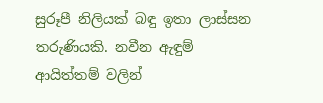සුරූපී නිලියක් බඳු ඉතා ලාස්සන තරුණියකි. නවීන ඇඳුම් ආයිත්තම් වලින්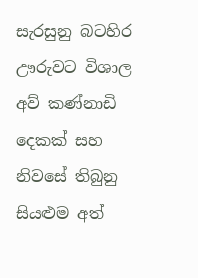සැරසුනු බටහිර ඌරුවට විශාල අව් කණ්නාඩි දෙකක් සහ නිවසේ තිබුනු සියළුම අත්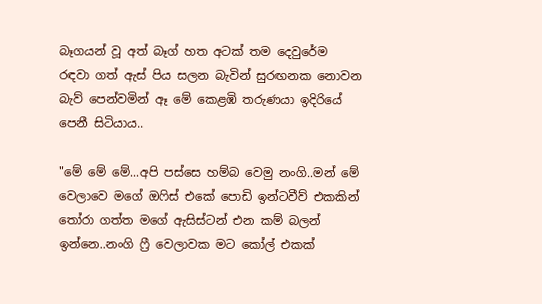බෑගයන් වූ අත් බෑග් හත අටක් තම දෙවුරේම රඳවා ගත් ඇස් පිය සලන බැවින් සුරඟනක නොවන බැව් පෙන්වමින් ඈ මේ කෙළඹි තරුණයා ඉදිරියේ පෙනී සිටියාය..

"මේ මේ මේ...අපි පස්සෙ හම්බ වෙමු නංගි..මන් මේ වෙලාවෙ මගේ ඔෆිස් එකේ පොඩි ඉන්ටවීව් එකකින් තෝරා ගත්ත මගේ ඇසිස්ටන් එන කම් බලන් ඉන්නෙ..නංගි ෆ්‍රී වෙලාවක මට කෝල් එකක්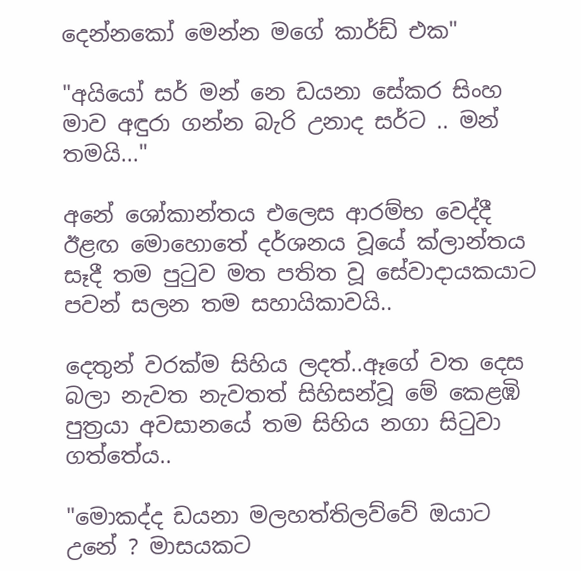දෙන්නකෝ මෙන්න මගේ කාර්ඩ් එක"

"අයියෝ සර් මන් නෙ ඩයනා සේකර සිංහ මාව අඳුරා ගන්න බැරි උනාද සර්ට .. මන් තමයි..."

අනේ ශෝකාන්තය එලෙස ආරම්භ වෙද්දී ඊළඟ මොහොතේ දර්ශනය වූයේ ක්ලාන්තය සෑදී තම පුටුව මත පතිත වූ සේවාදායකයාට පවන් සලන තම සහායිකාවයි..

දෙතුන් වරක්ම සිහිය ලදත්..ඈගේ වත දෙස බලා නැවත නැවතත් සිහිසන්වූ මේ කෙළඹි පුත්‍රයා අවසානයේ තම සිහිය නගා සිටුවා ගත්තේය..

"මොකද්ද ඩයනා මලහත්තිලව්වේ ඔයාට උනේ ? මාසයකට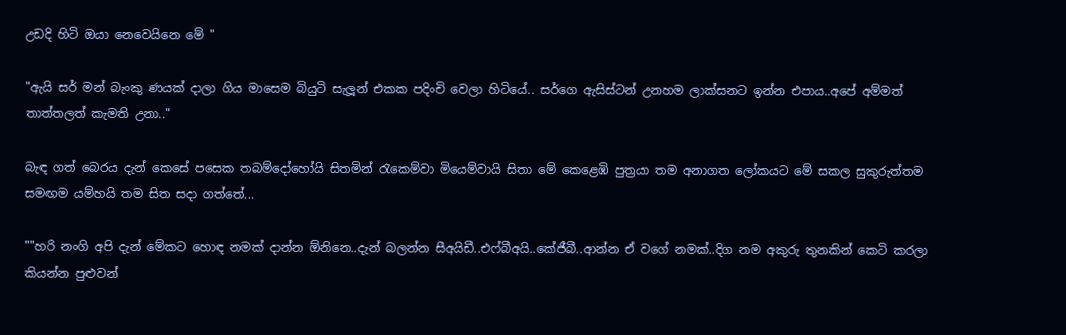උඩදි හිටි ඔයා නෙවෙයිනෙ මේ "

"ඇයි සර් මන් බැංකු ණයක් දාලා ගිය මාසෙම බියුටි සැලූන් එකක පදිංචි වෙලා හිටියේ.. සර්ගෙ ඇසිස්ටන් උනහම ලාක්සනට ඉන්න එපාය..අපේ අම්මත් තාත්තලත් කැමති උනා.."

බැඳ ගත් බෙරය දැන් කෙසේ පසෙක තබම්දෝහෝයි සිතමින් රැකෙම්වා මියෙම්වායි සිතා මේ කෙළෙඹි පුත්‍රයා තම අනාගත ලෝකයට මේ සකල සුකුරුත්තම සමඟම යම්හයි තම සිත සදා ගත්තේ...

""හරි නංගි අපි දැන් මේකට හොඳ නමක් දාන්න ඕනිනෙ..දැන් බලන්න සීඅයිඩී..එෆ්බීඅයි..කේජීබී..ආන්න ඒ වගේ නමක්..දිග නම අකුරු තුනකින් කෙටි කරලා කියන්න පුළුවන්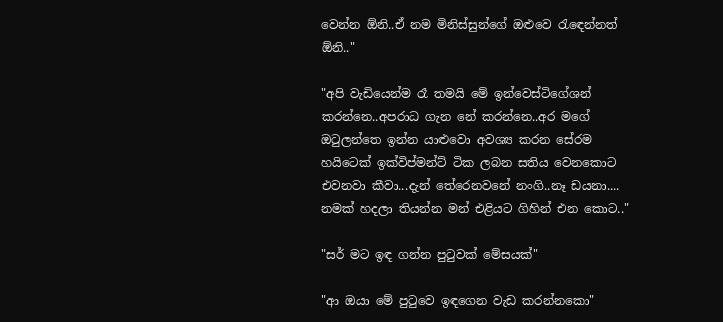වෙන්න ඕනි..ඒ නම මිනිස්සුන්ගේ ඔළුවෙ රැඳෙන්නත් ඕනි.."

"අපි වැඩියෙන්ම රෑ තමයි මේ ඉන්වෙස්ටිගේශන් කරන්නෙ..අපරාධ ගැන නේ කරන්නෙ..අර මගේ ඔටුලන්තෙ ඉන්න යාළුවො අවශ්‍ය කරන සේරම හයිටෙක් ඉක්විප්මන්ට් ටික ලබන සතිය වෙනකොට එවනවා කීවා...දැන් තේරෙනවනේ නංගි..නෑ ඩයනා.... නමක් හදලා තියන්න මන් එළියට ගිහින් එන කොට.."

"සර් මට ඉඳ ගන්න පුටුවක් මේසයක්"

"ආ ඔයා මේ පුටුවෙ ඉඳගෙන වැඩ කරන්නකො"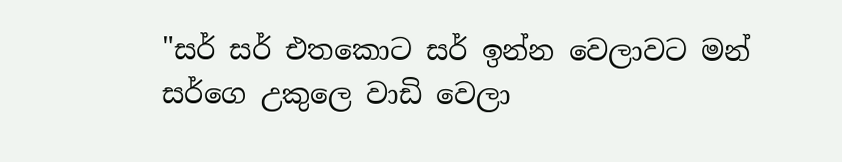"සර් සර් එතකොට සර් ඉන්න වෙලාවට මන් සර්ගෙ උකුලෙ වාඩි වෙලා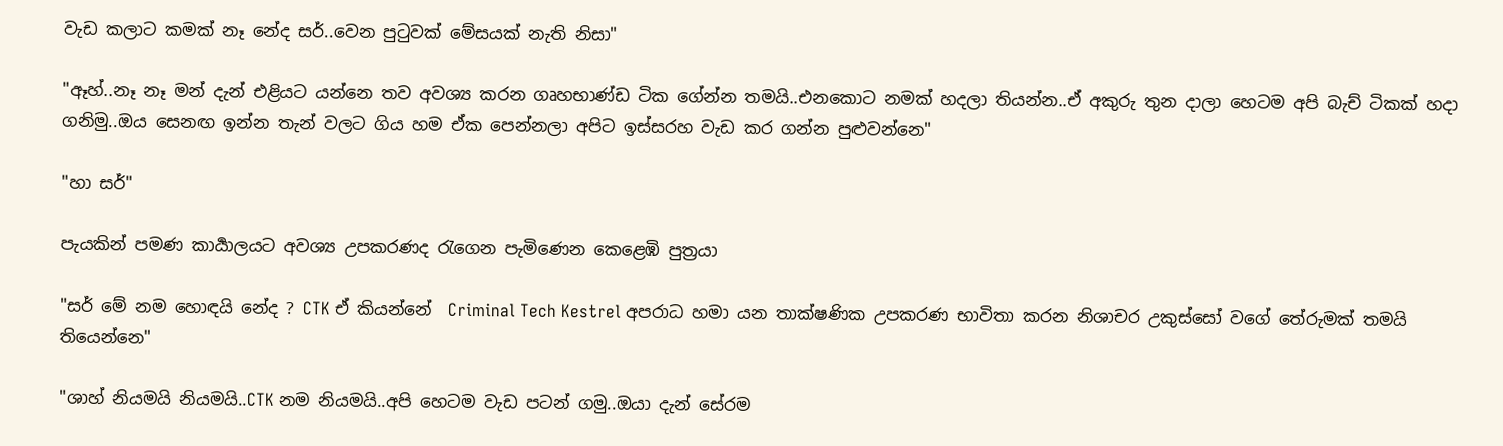වැඩ කලාට කමක් නෑ නේද සර්..වෙන පුටුවක් මේසයක් නැති නිසා"

"ඈහ්..නෑ නෑ මන් දැන් එළියට යන්නෙ තව අවශ්‍ය කරන ගෘහභාණ්ඩ ටික ගේන්න තමයි..එනකොට නමක් හදලා තියන්න..ඒ අකුරු තුන දාලා හෙටම අපි බැච් ටිකක් හදා ගනිමු..ඔය සෙනඟ ඉන්න තැන් වලට ගිය හම ඒක පෙන්නලා අපිට ඉස්සරහ වැඩ කර ගන්න පුළුවන්නෙ"

"හා සර්"

පැයකින් පමණ කාර්‍යාලයට අවශ්‍ය උපකරණද රැගෙන පැමිණෙන කෙළෙඹි පුත්‍රයා

"සර් මේ නම හොඳයි නේද ? CTK ඒ කියන්නේ  Criminal Tech Kestrel අපරාධ හමා යන තාක්ෂණික උපකරණ භාවිතා කරන නිශාචර උකුස්සෝ වගේ තේරුමක් තමයි තියෙන්නෙ"

"ශාහ් නියමයි නියමයි..CTK නම නියමයි..අපි හෙටම වැඩ පටන් ගමු..ඔයා දැන් සේරම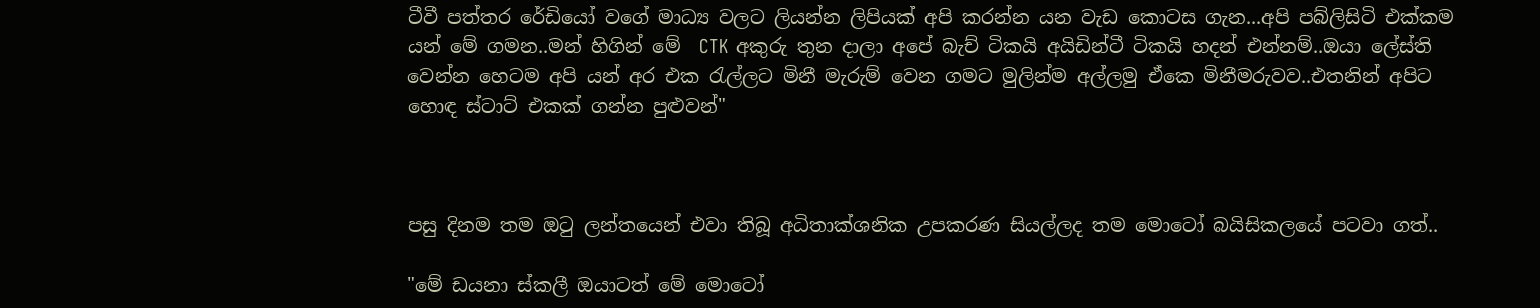ටීවී පත්තර රේඩියෝ වගේ මාධ්‍ය වලට ලියන්න ලිපියක් අපි කරන්න යන වැඩ කොටස ගැන...අපි පබ්ලිසිටි එක්කම යන් මේ ගමන..මන් හිගින් මේ  CTK අකුරු තුන දාලා අපේ බැච් ටිකයි අයිඩින්ටී ටිකයි හදන් එන්නම්..ඔයා ලේස්ති වෙන්න හෙටම අපි යන් අර එක රැල්ලට මිනී මැරුම් වෙන ගමට මුලින්ම අල්ලමු ඒකෙ මිනීමරුවව..එතනින් අපිට හොඳ ස්ටාට් එකක් ගන්න පුළුවන්"



පසු දිනම තම ඔටු ලන්තයෙන් එවා තිබූ අධිතාක්ශනික උපකරණ සියල්ලද තම මොටෝ බයිසිකලයේ පටවා ගත්..

"මේ ඩයනා ස්කලී ඔයාටත් මේ මොටෝ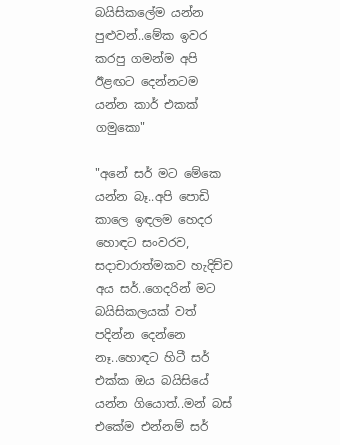බයිසිකලේම යන්න පුළුවන්..මේක ඉවර කරපු ගමන්ම අපි ඊළඟට දෙන්නටම යන්න කාර් එකක් ගමුකො"

"අනේ සර් මට මේකෙ යන්න බෑ..අපි පොඩි කාලෙ ඉඳලම හෙදර හොඳට සංවරව, සදාචාරාත්මකව හැදිච්ච අය සර්..ගෙදරින් මට බයිසිකලයක් වත් පදින්න දෙන්නෙ නෑ..හොඳට හිටී සර් එක්ක ඔය බයිසියේ යන්න ගියොත්..මන් බස් එකේම එන්නම් සර්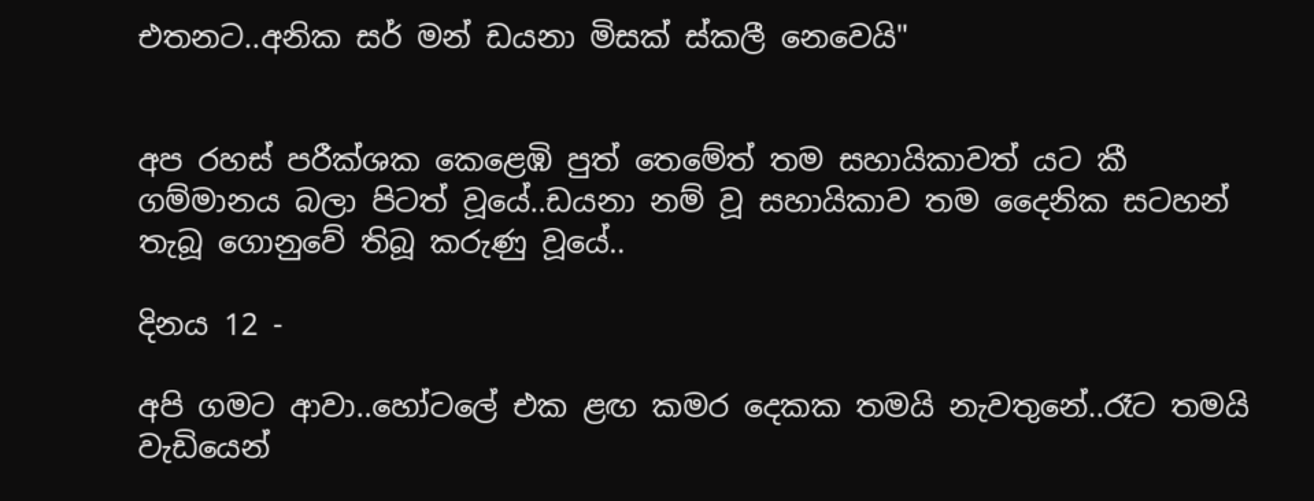එතනට..අනික සර් මන් ඩයනා මිසක් ස්කලී නෙවෙයි"


අප රහස් පරීක්ශක කෙළෙඹි පුත් තෙමේත් තම සහායිකාවත් යට කී ගම්මානය බලා පිටත් වූයේ..ඩයනා නම් වූ සහායිකාව තම දෛනික සටහන් තැබූ ගොනුවේ තිබූ කරුණු වූයේ..

දිනය 12 -

අපි ගමට ආවා..හෝටලේ එක ළඟ කමර දෙකක තමයි නැවතුනේ..රෑට තමයි වැඩියෙන්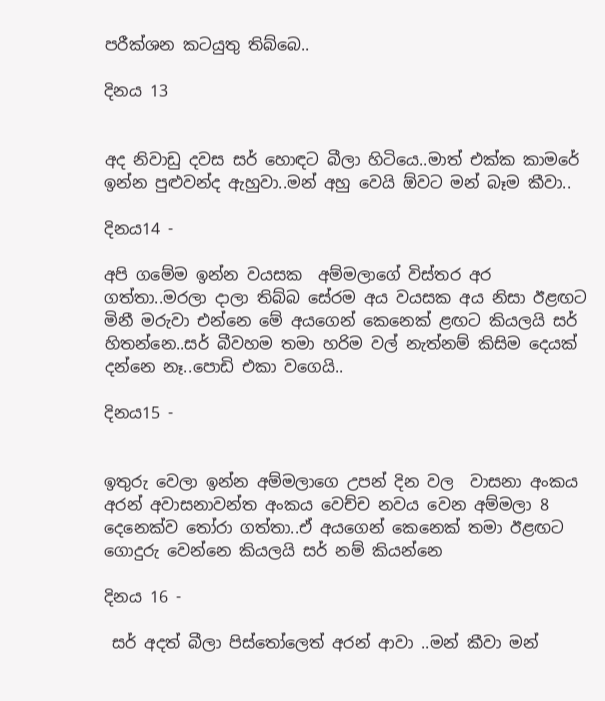පරීක්ශන කටයුතු තිබ්බෙ..

දිනය 13


අද නිවාඩු දවස සර් හොඳට බීලා හිටියෙ..මාත් එක්ක කාමරේ ඉන්න පුළුවන්ද ඇහුවා..මන් අහු වෙයි ඕවට මන් බෑම කීවා..

දිනය14 -

අපි ගමේම ඉන්න වයසක  අම්මලාගේ විස්තර අර ගත්තා..මරලා දාලා තිබ්බ සේරම අය වයසක අය නිසා ඊළඟට මිනී මරුවා එන්නෙ මේ අයගෙන් කෙනෙක් ළඟට කියලයි සර් හිතන්නෙ..සර් බීවහම තමා හරිම වල් නැත්නම් කිසිම දෙයක් දන්නෙ නෑ..පොඩි එකා වගෙයි..

දිනය15 -


ඉතුරු වෙලා ඉන්න අම්මලාගෙ උපන් දින වල  වාසනා අංකය අරන් අවාසනාවන්ත අංකය වෙච්ච නවය වෙන අම්මලා 8 දෙනෙක්ව තෝරා ගත්තා..ඒ අයගෙන් කෙනෙක් තමා ඊළඟට ගොදුරු වෙන්නෙ කියලයි සර් නම් කියන්නෙ

දිනය 16 -

 සර් අදත් බීලා පිස්තෝලෙත් අරන් ආවා ..මන් කීවා මන්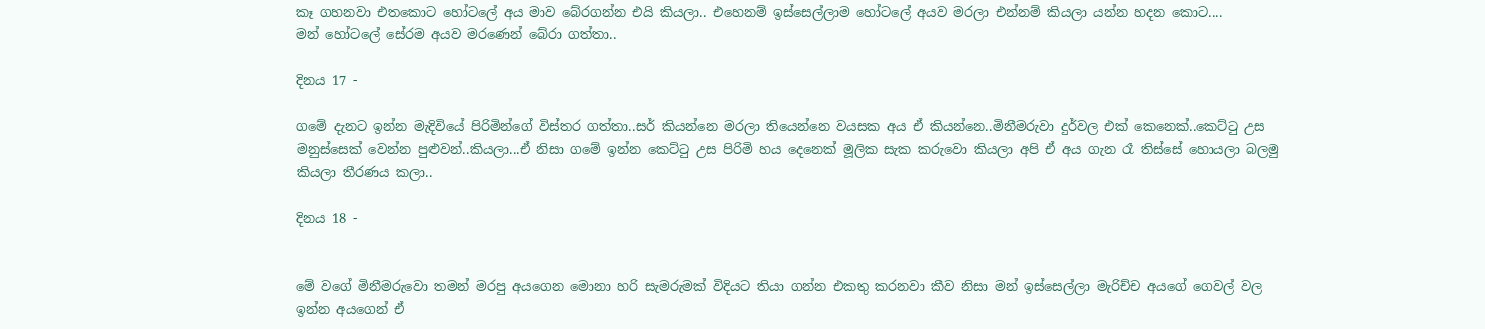කෑ ගහනවා එතකොට හෝටලේ අය මාව බේරගන්න එයි කියලා.. එහෙනම් ඉස්සෙල්ලාම හෝටලේ අයව මරලා එන්නම් කියලා යන්න හදන කොට....
මන් හෝටලේ සේරම අයව මරණෙන් බේරා ගත්තා..

දිනය 17 -

ගමේ දැනට ඉන්න මැදිවියේ පිරිමින්ගේ විස්තර ගත්තා..සර් කියන්නෙ මරලා තියෙන්නෙ වයසක අය ඒ කියන්නෙ..මිනීමරුවා දුර්වල එක් කෙනෙක්..කෙට්ටු උස මනුස්සෙක් වෙන්න පුළුවන්..කියලා...ඒ නිසා ගමේ ඉන්න කෙට්ටු උස පිරිමි හය දෙනෙක් මූලික සැක කරුවො කියලා අපි ඒ අය ගැන රෑ තිස්සේ හොයලා බලමු කියලා තීරණය කලා..

දිනය 18 -


මේ වගේ මිනීමරුවො තමන් මරපු අයගෙන මොනා හරි සැමරුමක් විදියට තියා ගන්න එකතු කරනවා කීව නිසා මන් ඉස්සෙල්ලා මැරිච්ච අයගේ ගෙවල් වල ඉන්න අයගෙන් ඒ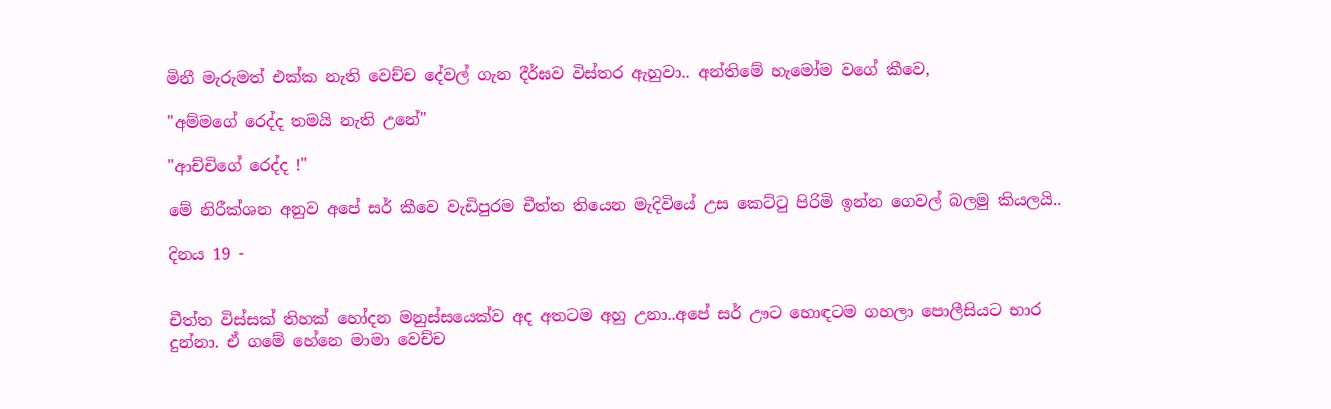මිනී මැරුමත් එක්ක නැති වෙච්ච දේවල් ගැන දීර්ඝව විස්තර ඇහුවා.. අන්තිමේ හැමෝම වගේ කීවෙ,

"අම්මගේ රෙද්ද තමයි නැති උනේ"

"ආච්චිගේ රෙද්ද !"

මේ නිරීක්ශන අනුව අපේ සර් කීවෙ වැඩිපුරම චීත්ත තියෙන මැදිවියේ උස කෙට්ටු පිරිමි ඉන්න ගෙවල් බලමු කියලයි..

දිනය 19 -


චීත්ත විස්සක් තිහක් හෝදන මනුස්සයෙක්ව අද අතටම අහු උනා..අපේ සර් ඌට හොඳටම ගහලා පොලීසියට භාර දුන්නා. ඒ ගමේ හේනෙ මාමා වෙච්ච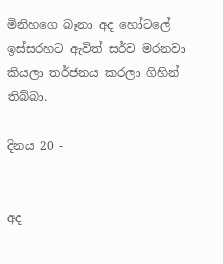මිනිහගෙ බෑනා අද හෝටලේ ඉස්සරහට ඇවිත් සර්ව මරනවා කියලා තර්ජනය කරලා ගිහින් තිබ්බා.

දිනය 20 -


අද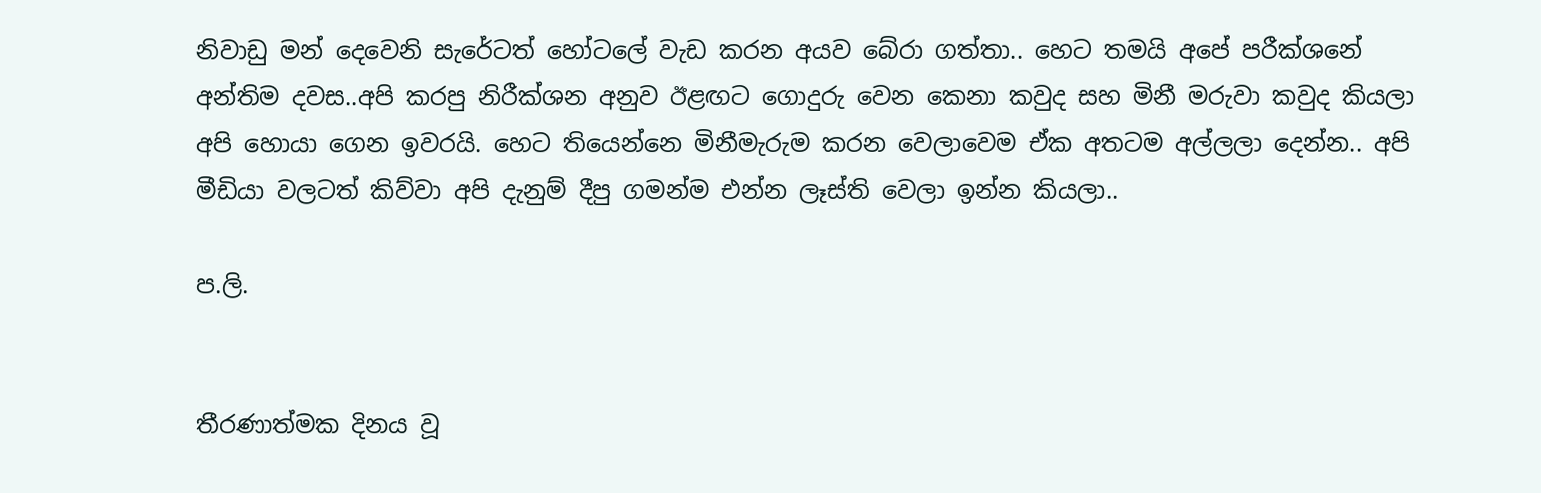නිවාඩු මන් දෙවෙනි සැරේටත් හෝටලේ වැඩ කරන අයව බේරා ගත්තා.. හෙට තමයි අපේ පරීක්ශනේ අන්තිම දවස..අපි කරපු නිරීක්ශන අනුව ඊළඟට ගොදුරු වෙන කෙනා කවුද සහ මිනී මරුවා කවුද කියලා අපි හොයා ගෙන ඉවරයි. හෙට තියෙන්නෙ මිනීමැරුම කරන වෙලාවෙම ඒක අතටම අල්ලලා දෙන්න.. අපි මීඩියා වලටත් කිව්වා අපි දැනුම් දීපු ගමන්ම එන්න ලෑස්ති වෙලා ඉන්න කියලා..

ප.ලි.


තීරණාත්මක දිනය වූ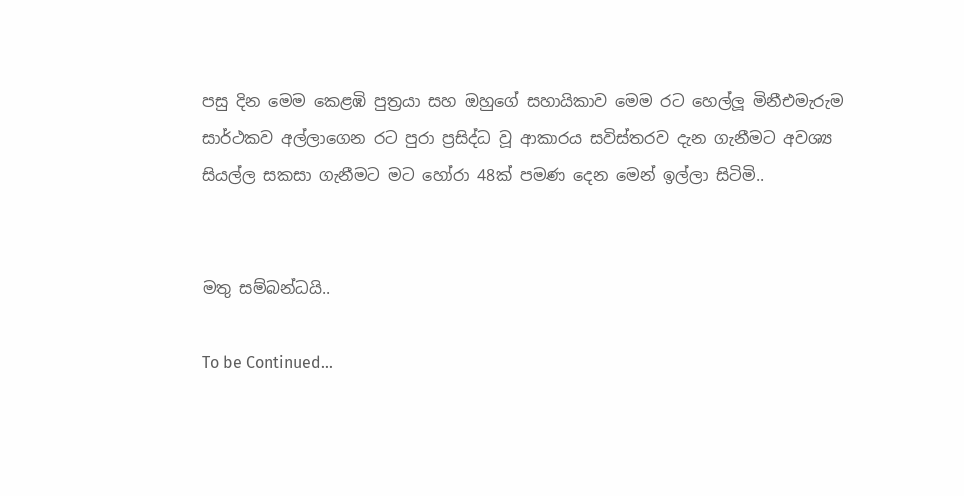පසු දින මෙම කෙළඹි පුත්‍රයා සහ ඔහුගේ සහායිකාව මෙම රට හෙල්ලූ මිනීඑමැරුම සාර්ථකව අල්ලාගෙන රට පුරා ප්‍රසිද්ධ වූ ආකාරය සවිස්තරව දැන ගැනීමට අවශ්‍ය සියල්ල සකසා ගැනීමට මට හෝරා 48ක් පමණ දෙන මෙන් ඉල්ලා සිටිමි..


මතු සම්බන්ධයි..

To be Continued...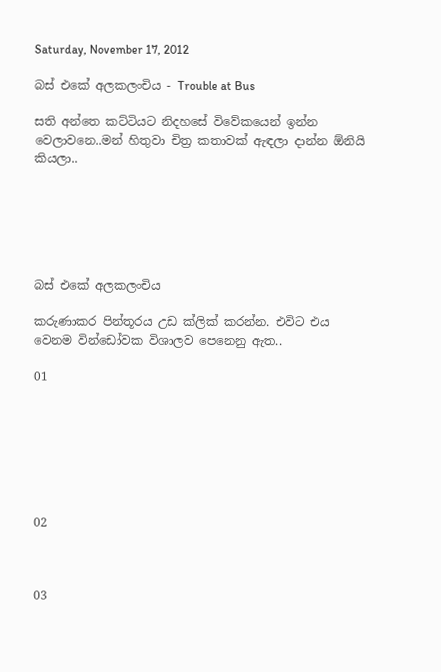Saturday, November 17, 2012

බස් එකේ අලකලංචිය - Trouble at Bus

සති අන්තෙ කට්ටියට නිදහසේ විවේකයෙන් ඉන්න වෙලාවනෙ..මන් හිතුවා චිත්‍ර කතාවක් ඇඳලා දාන්න ඕනියි කියලා..






බස් එකේ අලකලංචිය

කරුණාකර පින්තූරය උඩ ක්ලික් කරන්න. එවිට එය වෙනම වින්ඩෝවක විශාලව පෙනෙනු ඇත..

01







02



03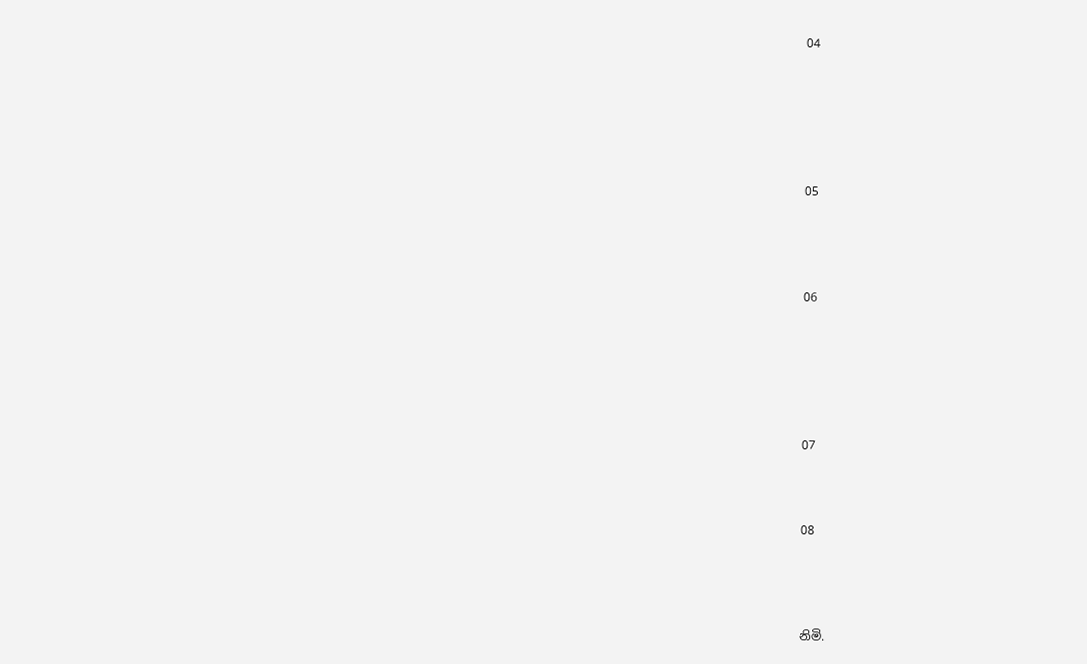04






05




06






07



08




නිමි.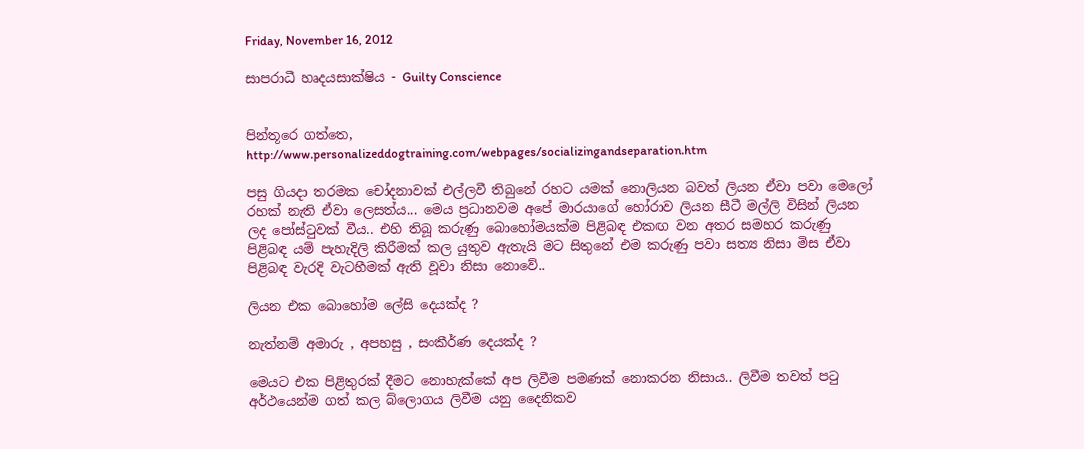Friday, November 16, 2012

සාපරාධී හෘදයසාක්ෂිය - Guilty Conscience


පින්තූරෙ ගත්තෙ,
http://www.personalizeddogtraining.com/webpages/socializingandseparation.htm

පසු ගියදා තරමක චෝදනාවක් එල්ලවී තිබුනේ රහට යමක් නොලියන බවත් ලියන ඒවා පවා මෙලෝ රහක් නැති ඒවා ලෙසත්ය... මෙය ප්‍රධානවම අපේ මාරයාගේ හෝරාව ලියන සීටී මල්ලි විසින් ලියන ලද පෝස්ටුවක් වීය.. එහි තිබූ කරුණු බොහෝමයක්ම පිළිබඳ එකඟ වන අතර සමහර කරුණු පිළිබඳ යම් පැහැදිලි කිරීමක් කල යුතුව ඇතැයි මට සිතුනේ එම කරුණු පවා සත්‍ය නිසා මිස ඒවා පිළිබඳ වැරදි වැටහීමක් ඇති වූවා නිසා නොවේ..

ලියන එක බොහෝම ලේසි දෙයක්ද ?

නැත්නම් අමාරු , අපහසු , සංකීර්ණ දෙයක්ද ?

මෙයට එක පිළිතුරක් දීමට නොහැක්කේ අප ලිවීම පමණක් නොකරන නිසාය.. ලිවීම තවත් පටු අර්ථයෙන්ම ගත් කල බ්ලොගය ලිවීම යනු දෛනිකව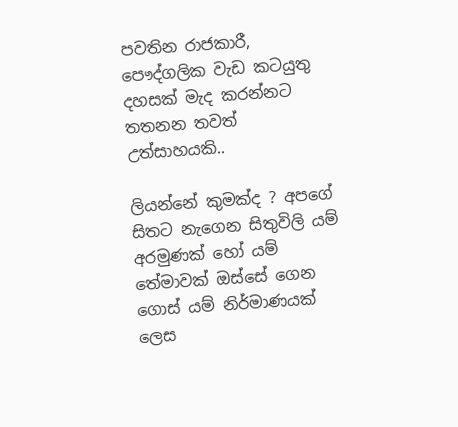පවතින රාජකාරී, පෞද්ගලික වැඩ කටයුතු දහසක් මැද කරන්නට තතනන තවත් උත්සාහයකි..

ලියන්නේ කුමක්ද ? අපගේ සිතට නැගෙන සිතුවිලි යම් අරමුණක් හෝ යම් තේමාවක් ඔස්සේ ගෙන ගොස් යම් නිර්මාණයක් ලෙස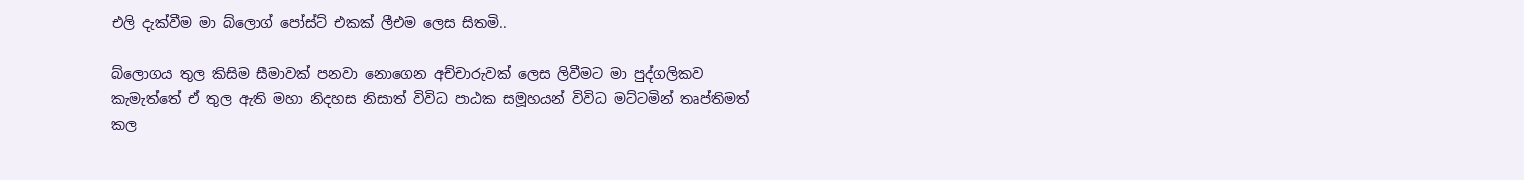එලි දැක්වීම මා බ්ලොග් පෝස්ට් එකක් ලීඑම ලෙස සිතමි..

බ්ලොගය තුල කිසිම සීමාවක් පනවා නොගෙන අච්චාරුවක් ලෙස ලිවීමට මා පුද්ගලිකව කැමැත්තේ ඒ තුල ඇති මහා නිදහස නිසාත් විවිධ පාඨක සමූහයන් විවිධ මට්ටමින් තෘප්තිමත් කල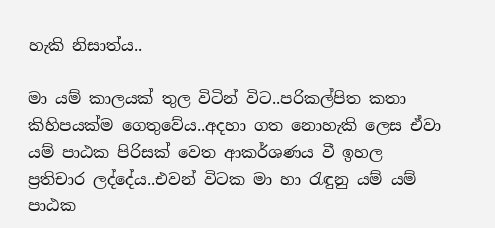හැකි නිසාත්ය..

මා යම් කාලයක් තුල විටින් විට..පරිකල්පිත කතා කිහිපයක්ම ගෙතුවේය..අදහා ගත නොහැකි ලෙස ඒවා යම් පාඨක පිරිසක් වෙත ආකර්ශණය වී ඉහල ප්‍රතිචාර ලද්දේය..එවන් විටක මා හා රැඳුනු යම් යම් පාඨක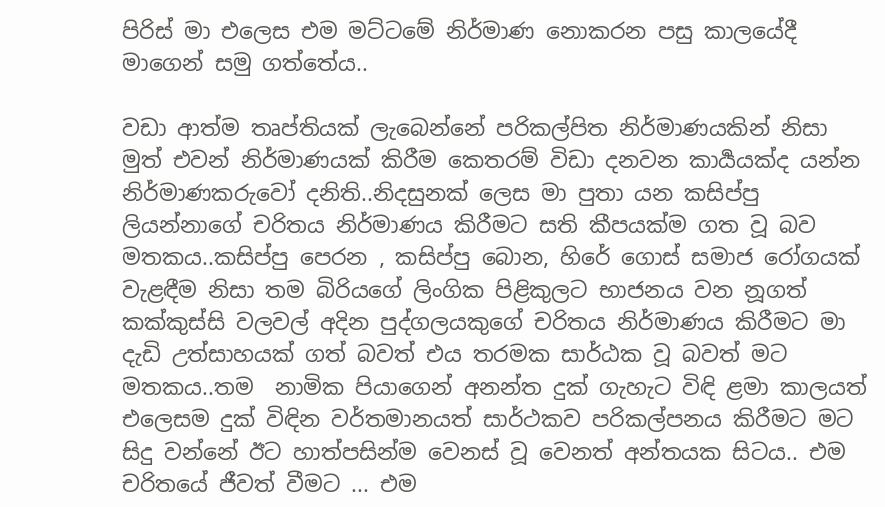පිරිස් මා එලෙස එම මට්ටමේ නිර්මාණ නොකරන පසු කාලයේදී මාගෙන් සමු ගත්තේය..

වඩා ආත්ම තෘප්තියක් ලැබෙන්නේ පරිකල්පිත නිර්මාණයකින් නිසා මුත් එවන් නිර්මාණයක් කිරීම කෙතරම් විඩා දනවන කාර්‍යයක්ද යන්න නිර්මාණකරුවෝ දනිති..නිදසුනක් ලෙස මා පුතා යන කසිප්පු ලියන්නාගේ චරිතය නිර්මාණය කිරීමට සති කීපයක්ම ගත වූ බව මතකය..කසිප්පු පෙරන , කසිප්පු බොන, හිරේ ගොස් සමාජ රෝගයක් වැළඳීම නිසා තම බිරියගේ ලිංගික පිළිකුලට භාජනය වන නූගත් කක්කුස්සි වලවල් අදින පුද්ගලයකුගේ චරිතය නිර්මාණය කිරීමට මා දැඩි උත්සාහයක් ගත් බවත් එය තරමක සාර්ඨක වූ බවත් මට මතකය..තම  නාමික පියාගෙන් අනන්ත දුක් ගැහැට විඳි ළමා කාලයත් එලෙසම දුක් විඳින වර්තමානයත් සාර්ථකව පරිකල්පනය කිරීමට මට සිදු වන්නේ ඊට හාත්පසින්ම වෙනස් වූ වෙනත් අන්තයක සිටය.. එම චරිතයේ ජීවත් වීමට ... එම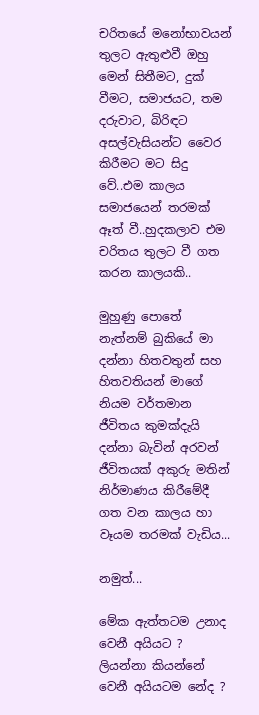චරිතයේ මනෝභාවයන් තුලට ඇතුළුවී ඔහු මෙන් සිතීමට, දුක් වීමට, සමාජයට, තම දරුවාට, බිරිඳට අසල්වැසියන්ට වෛර කිරීමට මට සිදු වේ..එම කාලය සමාජයෙන් තරමක් ඈත් වී..හුදකලාව එම චරිතය තුලට වී ගත කරන කාලයකි..

මුහුණු පොතේ නැත්නම් බුකියේ මා දන්නා හිතවතුන් සහ හිතවතියන් මාගේ නියම වර්තමාන ජීවිතය කුමක්දැයි දන්නා බැවින් අරවන් ජීවිතයක් අකුරු මතින් නිර්මාණය කිරීමේදී ගත වන කාලය හා වෑයම තරමක් වැඩිය...

නමුත්...

මේක ඇත්තටම උනාද වෙනී අයියට ? ලියන්නා කියන්නේ වෙනී අයියටම නේද ?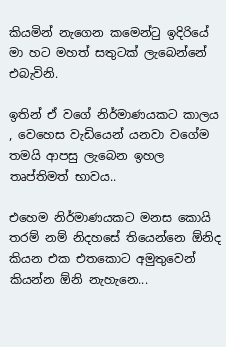කියමින් නැගෙන කමෙන්ටු ඉදිරියේ මා හට මහත් සතුටක් ලැබෙන්නේ එබැවිනි.

ඉතින් ඒ වගේ නිර්මාණයකට කාලය , වෙහෙස වැඩියෙන් යනවා වගේම තමයි ආපසු ලැබෙන ඉහල තෘප්තිමත් භාවය..

එහෙම නිර්මාණයකට මනස කොයි තරම් නම් නිදහසේ තියෙන්නෙ ඕනිද කියන එක එතකොට අමුතුවෙන් කියන්න ඕනි නැහැනෙ...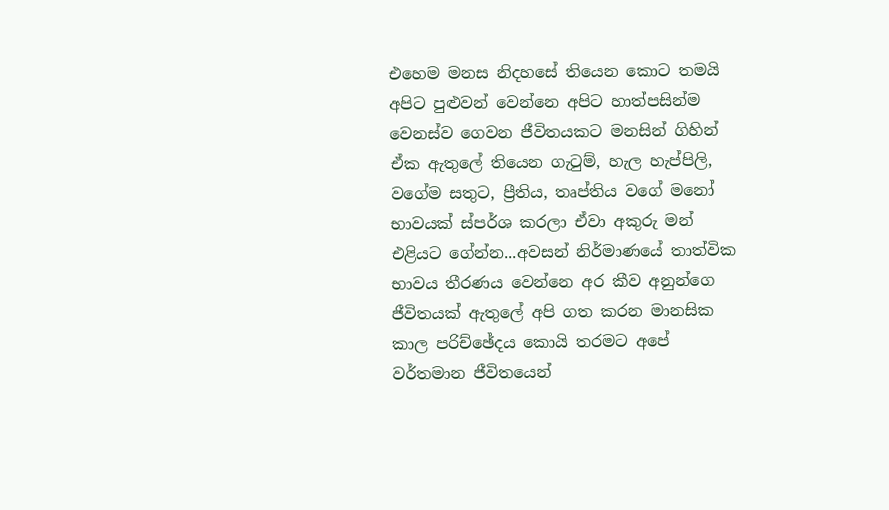එහෙම මනස නිදහසේ තියෙන කොට තමයි අපිට පුළුවන් වෙන්නෙ අපිට හාත්පසින්ම වෙනස්ව ගෙවන ජීවිතයකට මනසින් ගිහින් ඒක ඇතුලේ තියෙන ගැටුම්, හැල හැප්පිලි, වගේම සතුට, ප්‍රීතිය, තෘප්තිය වගේ මනෝ භාවයක් ස්පර්ශ කරලා ඒවා අකුරු මන් එළියට ගේන්න...අවසන් නිර්මාණයේ තාත්වික භාවය තීරණය වෙන්නෙ අර කීව අනුන්ගෙ ජීවිතයක් ඇතුලේ අපි ගත කරන මානසික කාල පරිච්ඡේදය කොයි තරමට අපේ වර්තමාන ජීවිතයෙන්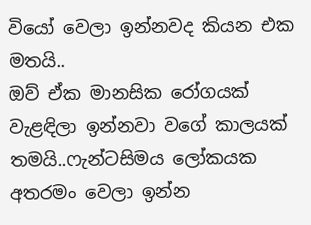වියෝ වෙලා ඉන්නවද කියන එක මතයි..
ඔව් ඒක මානසික රෝගයක් වැළඳිලා ඉන්නවා වගේ කාලයක් තමයි..ෆැන්ටසිමය ලෝකයක අතරමං වෙලා ඉන්න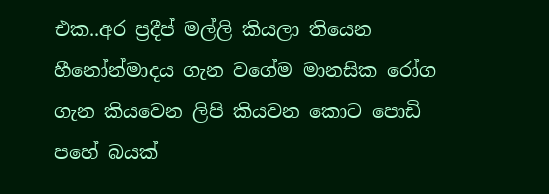එක..අර ප්‍රදීප් මල්ලි කියලා තියෙන හීනෝන්මාදය ගැන වගේම මානසික රෝග ගැන කියවෙන ලිපි කියවන කොට පොඩි පහේ බයක්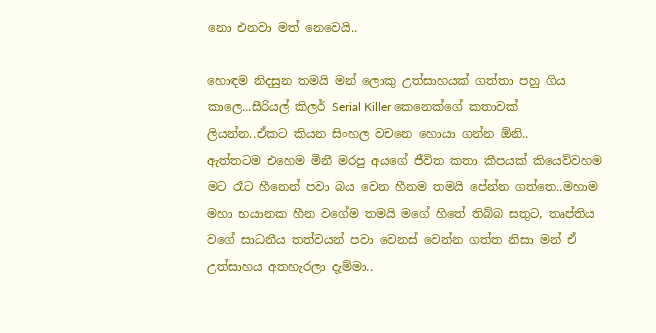නො එනවා මත් නෙවෙයි..

හොඳම නිදසුන තමයි මන් ලොකු උත්සාහයක් ගත්තා පහු ගිය කාලෙ...සීරියල් කිලර් Serial Killer කෙනෙක්ගේ කතාවක් ලියන්න..ඒකට කියන සිංහල වචනෙ හොයා ගන්න ඕනි..
ඇත්තටම එහෙම මිනී මරපු අයගේ ජීවිත කතා කීපයක් කියෙව්වහම මට රෑට හීනෙන් පවා බය වෙන හීනම තමයි පේන්න ගත්තෙ..මහාම මහා භයානක හීන වගේම තමයි මගේ හිතේ තිබ්බ සතුට, තෘප්තිය වගේ සාධනීය තත්වයන් පවා වෙනස් වෙන්න ගත්ත නිසා මන් ඒ උත්සාහය අතහැරලා දැම්මා..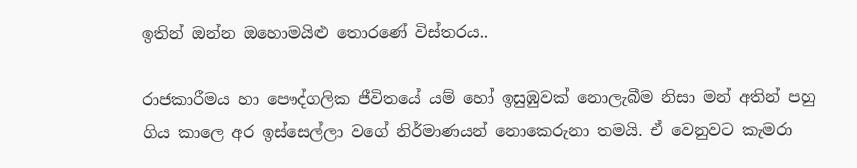ඉතින් ඔන්න ඔහොමයිළු තොරණේ විස්තරය..

රාජකාරීමය හා පෞද්ගලික ජීවිතයේ යම් හෝ ඉසුඹුවක් නොලැබීම නිසා මන් අතින් පහු ගිය කාලෙ අර ඉස්සෙල්ලා වගේ නිර්මාණයන් නොකෙරුනා තමයි. ඒ වෙනුවට කැමරා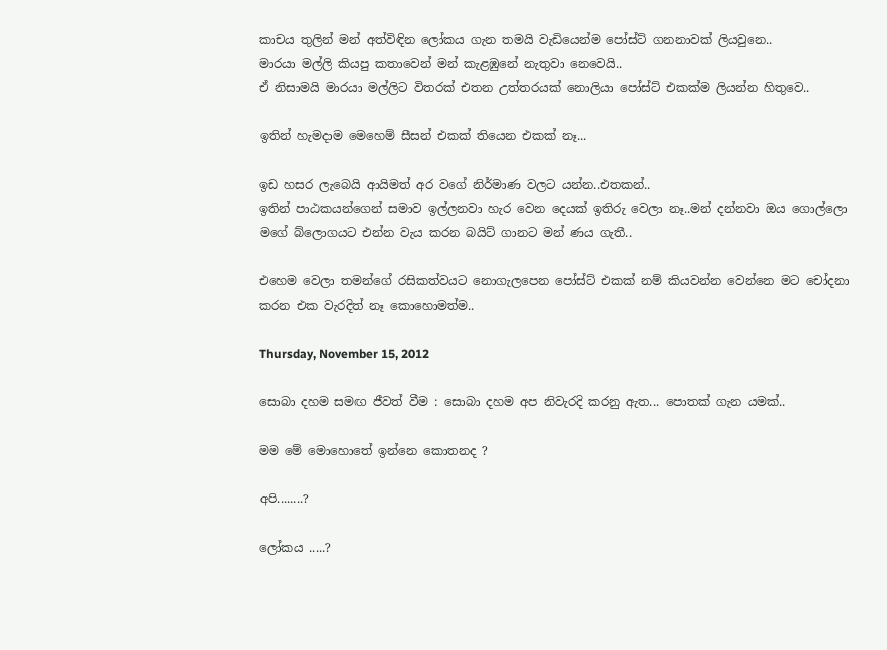කාචය තුලින් මන් අත්විඳින ලෝකය ගැන තමයි වැඩියෙන්ම පෝස්ට් ගනනාවක් ලියවුනෙ..
මාරයා මල්ලි කියපු කතාවෙන් මන් කැළඹුනේ නැතුවා නෙවෙයි..
ඒ නිසාමයි මාරයා මල්ලිට විතරක් එතන උත්තරයක් නොලියා පෝස්ට් එකක්ම ලියන්න හිතුවෙ..

ඉතින් හැමදාම මෙහෙම් සීසන් එකක් තියෙන එකක් නෑ...

ඉඩ හසර ලැබෙයි ආයිමත් අර වගේ නිර්මාණ වලට යන්න..එතකන්..
ඉතින් පාඨකයන්ගෙන් සමාව ඉල්ලනවා හැර වෙන දෙයක් ඉතිරු වෙලා නෑ..මන් දන්නවා ඔය ගොල්ලො මගේ බ්ලොගයට එන්න වැය කරන බයිට් ගානට මන් ණය ගැතී..

එහෙම වෙලා තමන්ගේ රසිකත්වයට නොගැලපෙන පෝස්ට් එකක් නම් කියවන්න වෙන්නෙ මට චෝදනා කරන එක වැරදිත් නෑ කොහොමත්ම..

Thursday, November 15, 2012

සොබා දහම සමඟ ජීවත් වීම : සොබා දහම අප නිවැරදි කරනු ඇත... පොතක් ගැන යමක්..

මම මේ මොහොතේ ඉන්නෙ කොතනද ?

අපි........?

ලෝකය .....?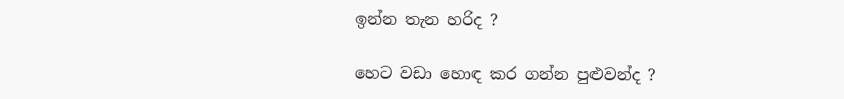ඉන්න තැන හරිද ?

හෙට වඩා හොඳ කර ගන්න පුළුවන්ද ?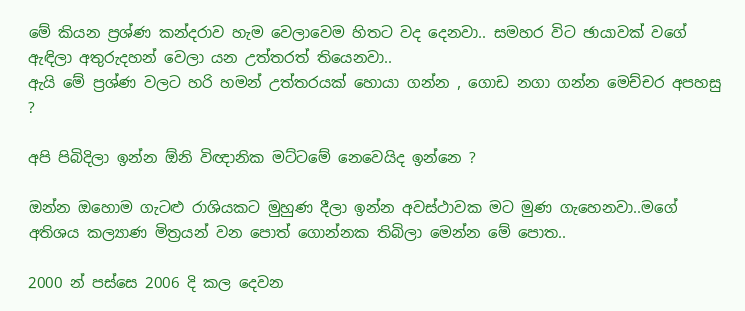මේ කියන ප්‍රශ්ණ කන්දරාව හැම වෙලාවෙම හිතට වද දෙනවා.. සමහර විට ඡායාවක් වගේ ඇඳිලා අතුරුදහන් වෙලා යන උත්තරත් තියෙනවා..
ඇයි මේ ප්‍රශ්ණ වලට හරි හමන් උත්තරයක් හොයා ගන්න , ගොඩ නගා ගන්න මෙච්චර අපහසු ?

අපි පිබිදිලා ඉන්න ඕනි විඥානික මට්ටමේ නෙවෙයිද ඉන්නෙ ?

ඔන්න ඔහොම ගැටළු රාශියකට මුහුණ දීලා ඉන්න අවස්ථාවක මට මුණ ගැහෙනවා..මගේ අතිශය කල්‍යාණ මිත්‍රයන් වන පොත් ගොන්නක තිබිලා මෙන්න මේ පොත..

2000 න් පස්සෙ 2006 දි කල දෙවන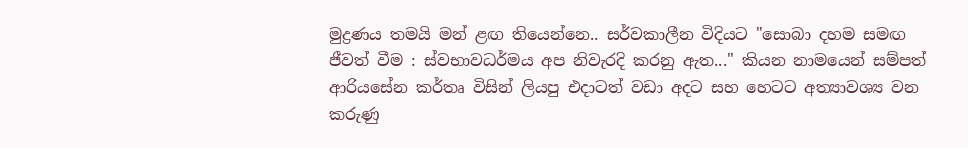මුද්‍රණය තමයි මන් ළඟ තියෙන්නෙ.. සර්වකාලීන විදියට "සොබා දහම සමඟ ජීවත් වීම : ස්වභාවධර්මය අප නිවැරදි කරනු ඇත..." කියන නාමයෙන් සම්පත් ආරියසේන කර්තෘ විසින් ලියපු එදාටත් වඩා අදට සහ හෙටට අත්‍යාවශ්‍ය වන කරුණු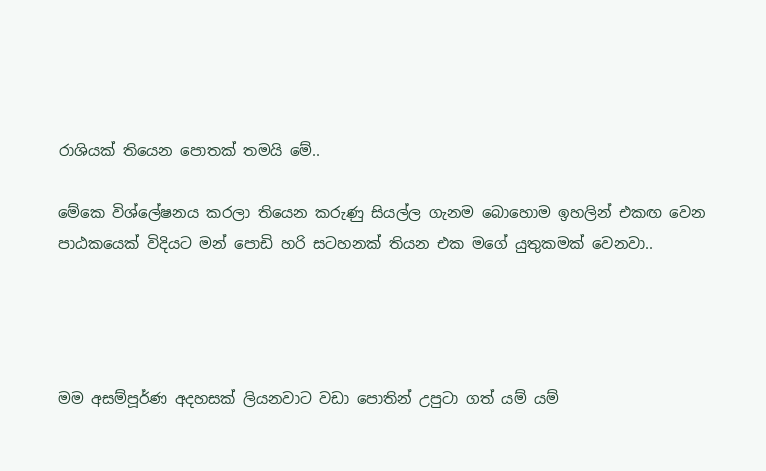රාශියක් තියෙන පොතක් තමයි මේ..

මේකෙ විශ්ලේෂනය කරලා තියෙන කරුණු සියල්ල ගැනම බොහොම ඉහලින් එකඟ වෙන පාඨකයෙක් විදියට මන් පොඩි හරි සටහනක් තියන එක මගේ යුතුකමක් වෙනවා..




මම අසම්පූර්ණ අදහසක් ලියනවාට වඩා පොතින් උපුටා ගත් යම් යම්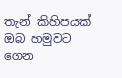තැන් කිහිපයක් ඔබ හමුවට ගෙන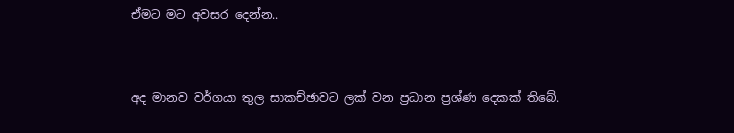ඒමට මට අවසර දෙන්න..


අද මානව වර්ගයා තුල සාකච්ඡාවට ලක් වන ප්‍රධාන ප්‍රශ්ණ දෙකක් තිබේ.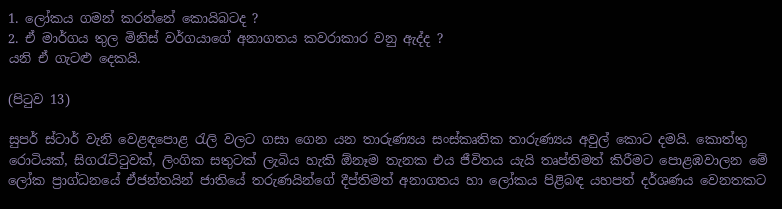1. ලෝකය ගමන් කරන්නේ කොයිබටද ?
2. ඒ මාර්ගය තුල මිනිස් වර්ගයාගේ අනාගතය කවරාකාර වනු ඇද්ද ?
යනි ඒ ගැටළු දෙකයි.

(පිටුව 13)

සුපර් ස්ටාර් වැනි වෙළඳපොළ රැලි වලට ගසා ගෙන යන තාරුණ්‍යය සංස්කෘතික තාරුණ්‍යය අවුල් කොට දමයි. කොත්තු රොටියක්, සිගරැට්ටුවක්, ලිංගික සතුටක් ලැබිය හැකි ඕනෑම තැනක එය ජීවිතය යැයි තෘප්තිමත් කිරීමට පොළඹවාලන මේ ලෝක ප්‍රාග්ධනයේ ඒජන්තයින් ජාතියේ තරුණයින්ගේ දීප්තිමත් අනාගතය හා ලෝකය පිළිබඳ යහපත් දර්ශණය වෙනතකට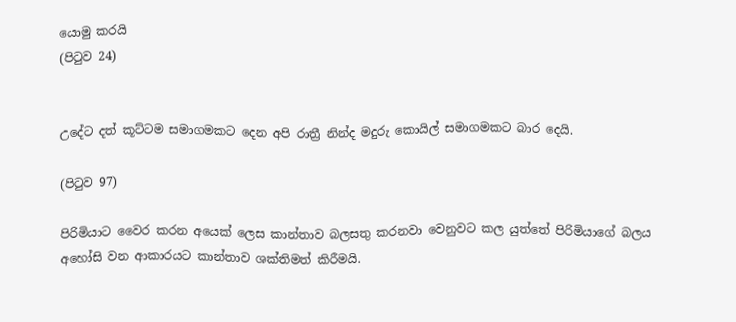යොමු කරයි
(පිටුව 24)


උදේට දත් කූට්ටම සමාගමකට දෙන අපි රාත්‍රී නින්ද මදුරු කොයිල් සමාගමකට බාර දෙයි.

(පිටුව 97)

පිරිමියාට වෛර කරන අයෙක් ලෙස කාන්තාව බලසතු කරනවා වෙනුවට කල යුත්තේ පිරිමියාගේ බලය අහෝසි වන ආකාරයට කාන්තාව ශක්තිමත් කිරීමයි.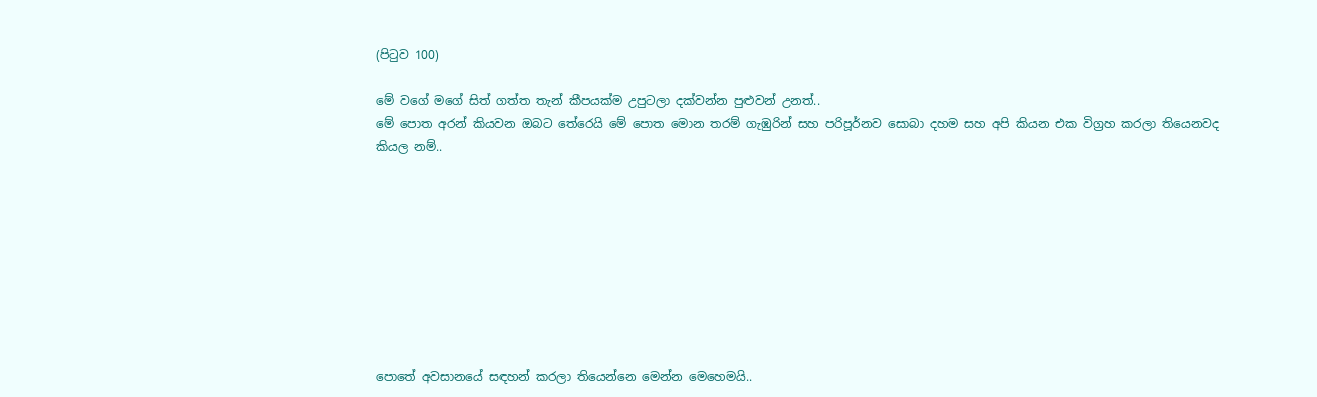(පිටුව 100)

මේ වගේ මගේ සිත් ගත්ත තැන් කීපයක්ම උපුටලා දක්වන්න පුළුවන් උනත්..
මේ පොත අරන් කියවන ඔබට තේරෙයි මේ පොත මොන තරම් ගැඹුරින් සහ පරිපූර්නව සොබා දහම සහ අපි කියන එක විග්‍රහ කරලා තියෙනවද කියල නම්..









පොතේ අවසානයේ සඳහන් කරලා තියෙන්නෙ මෙන්න මෙහෙමයි..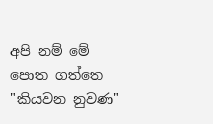අපි නම් මේ පොත ගත්තෙ "කියවන නුවණ"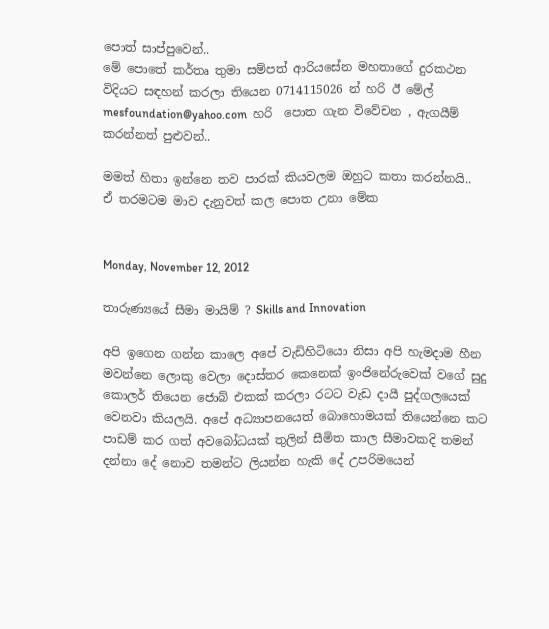පොත් සාප්පුවෙන්..
මේ පොතේ කර්තෘ තුමා සම්පත් ආරියසේන මහතාගේ දුරකථන විදියට සඳහන් කරලා තියෙන 0714115026 න් හරි ඊ මේල් mesfoundation@yahoo.com  හරි  පොත ගැන විවේචන , ඇගයීම් කරන්නත් පුළුවන්..

මමත් හිතා ඉන්නෙ තව පාරක් කියවලම ඔහුට කතා කරන්නයි..
ඒ තරමටම මාව දැනුවත් කල පොත උනා මේක


Monday, November 12, 2012

තාරුණ්‍යයේ සීමා මායිම් ? Skills and Innovation

අපි ඉගෙන ගන්න කාලෙ අපේ වැඩිහිටියො නිසා අපි හැමදාම හීන මවන්නෙ ලොකු වෙලා දොස්තර කෙනෙක් ඉංජිනේරුවෙක් වගේ සුදු කොලර් තියෙන ජොබ් එකක් කරලා රටට වැඩ දායී පුද්ගලයෙක් වෙනවා කියලයි. අපේ අධ්‍යාපනයෙත් බොහොමයක් තියෙන්නෙ කට පාඩම් කර ගත් අවබෝධයක් තුලින් සීමිත කාල සීමාවකදි තමන් දන්නා දේ නොව තමන්ට ලියන්න හැකි දේ උපරිමයෙන්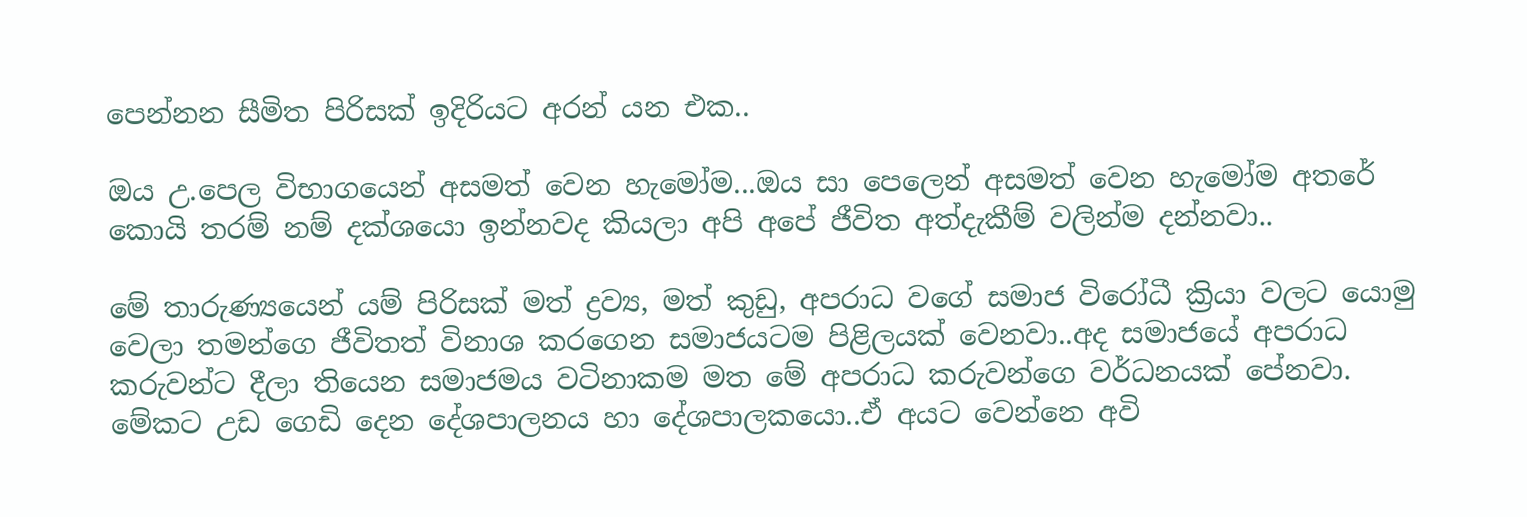පෙන්නන සීමිත පිරිසක් ඉදිරියට අරන් යන එක..

ඔය උ.පෙල විභාගයෙන් අසමත් වෙන හැමෝම...ඔය සා පෙලෙන් අසමත් වෙන හැමෝම අතරේ කොයි තරම් නම් දක්ශයො ඉන්නවද කියලා අපි අපේ ජීවිත අත්දැකීම් වලින්ම දන්නවා..

මේ තාරුණ්‍යයෙන් යම් පිරිසක් මත් ද්‍රව්‍ය, මත් කුඩු, අපරාධ වගේ සමාජ විරෝධී ක්‍රියා වලට යොමු වෙලා තමන්ගෙ ජීවිතත් විනාශ කරගෙන සමාජයටම පිළිලයක් වෙනවා..අද සමාජයේ අපරාධ කරුවන්ට දීලා තියෙන සමාජමය වටිනාකම මත මේ අපරාධ කරුවන්ගෙ වර්ධනයක් පේනවා. මේකට උඩ ගෙඩි දෙන දේශපාලනය හා දේශපාලකයො..ඒ අයට වෙන්නෙ අවි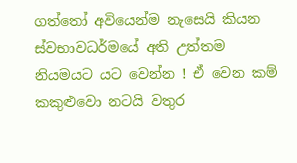ගත්තෝ අවියෙන්ම නැසෙයි කියන ස්වභාවධර්මයේ අති උත්තම නියමයට යට වෙන්න ! ඒ වෙන කම් කකුළුවො නටයි වතුර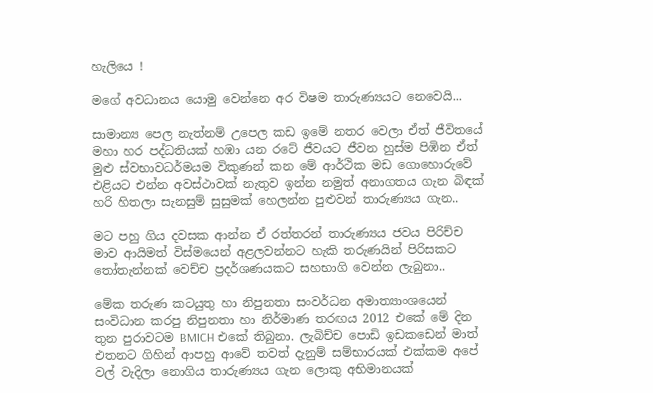හැලියෙ !

මගේ අවධානය යොමු වෙන්නෙ අර විෂම තාරුණ්‍යයට නෙවෙයි...

සාමාන්‍ය පෙල නැත්නම් උපෙල කඩ ඉමේ නතර වෙලා ඒත් ජීවිතයේ මහා හර පද්ධතියක් හඹා යන රටේ ජීවයට ජීවන හුස්ම පිඹින ඒත් මුළු ස්වභාවධර්මයම විකුණන් කන මේ ආර්ථික මඩ ගොහොරුවේ එළියට එන්න අවස්ථාවක් නැතුව ඉන්න නමුත් අනාගතය ගැන බිඳක් හරි හිතලා සැනසුම් සුසුමක් හෙලන්න පුළුවන් තාරුණ්‍යය ගැන..

මට පහු ගිය දවසක ආන්න ඒ රත්තරන් තාරුණ්‍යය ජවය පිරිච්ච මාව ආයිමත් විස්මයෙන් අළලවන්නට හැකි තරුණයින් පිරිසකට තෝතැන්නක් වෙච්ච ප්‍රදර්ශණයකට සහභාගි වෙන්න ලැබුනා..

මේක තරුණ කටයුතු හා නිපුනතා සංවර්ධන අමාත්‍යාංශයෙන් සංවිධාන කරපු නිපුනතා හා නිර්මාණ තරඟය 2012 එකේ මේ දින තුන පුරාවටම BMICH එකේ තිබුනා. ලැබිච්ච පොඩි ඉඩකඩෙන් මාත් එතනට ගිහින් ආපහු ආවේ තවත් දැනුම් සම්භාරයක් එක්කම අපේ වල් වැදිලා නොගිය තාරුණ්‍යය ගැන ලොකු අභිමානයක්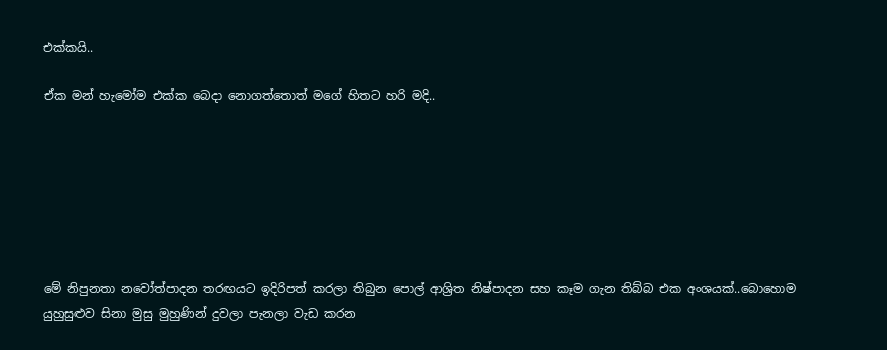එක්කයි..

ඒක මන් හැමෝම එක්ක බෙදා නොගත්තොත් මගේ හිතට හරි මදි..







මේ නිපුනතා නවෝත්පාදන තරඟයට ඉදිරිපත් කරලා තිබුන පොල් ආශ්‍රිත නිෂ්පාදන සහ කෑම ගැන තිබ්බ එක අංශයක්..බොහොම යුහුසුළුව සිනා මුසු මුහුණින් දුවලා පැනලා වැඩ කරන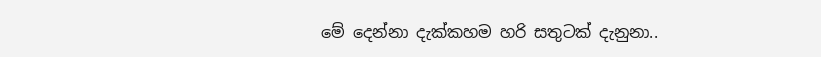මේ දෙන්නා දැක්කහම හරි සතුටක් දැනුනා..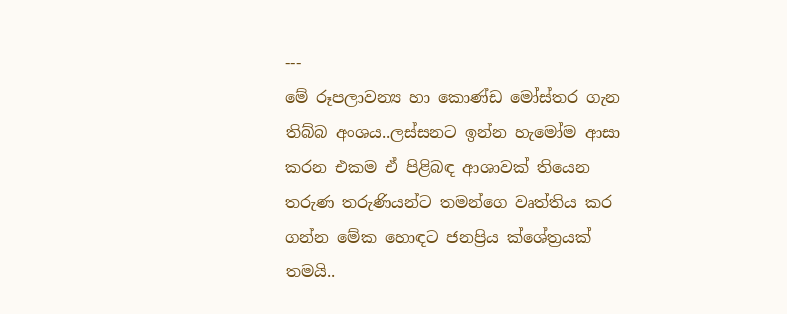---
මේ රූපලාවන්‍ය හා කොණ්ඩ මෝස්තර ගැන තිබ්බ අංශය..ලස්සනට ඉන්න හැමෝම ආසා කරන එකම ඒ පිළිබඳ ආශාවක් තියෙන තරුණ තරුණියන්ට තමන්ගෙ වෘත්තිය කර ගන්න මේක හොඳට ජනප්‍රිය ක්ශේත්‍රයක් තමයි..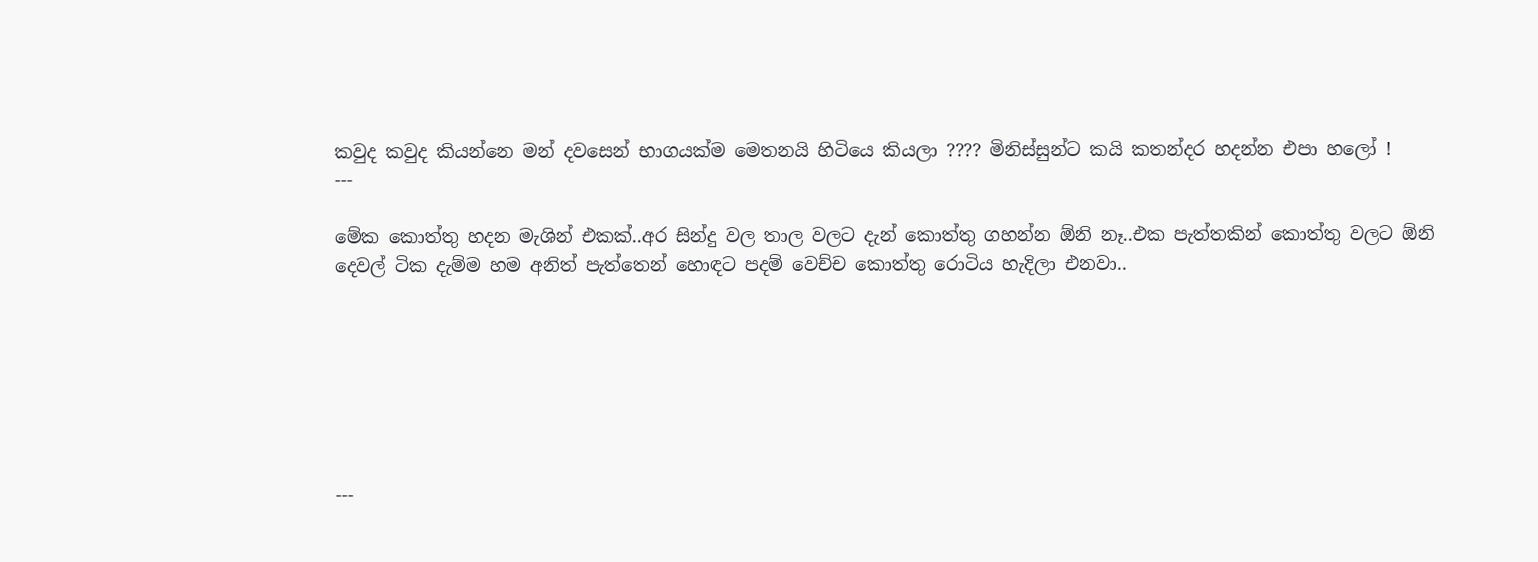කවුද කවුද කියන්නෙ මන් දවසෙන් භාගයක්ම මෙතනයි හිටියෙ කියලා ???? මිනිස්සුන්ට කයි කතන්දර හදන්න එපා හලෝ !
---

මේක කොත්තු හදන මැශින් එකක්..අර සින්දු වල තාල වලට දැන් කොත්තු ගහන්න ඕනි නෑ..එක පැත්තකින් කොත්තු වලට ඕනි දෙවල් ටික දැම්ම හම අනිත් පැත්තෙන් හොඳට පදම් වෙච්ච කොත්තු රොටිය හැදිලා එනවා..







---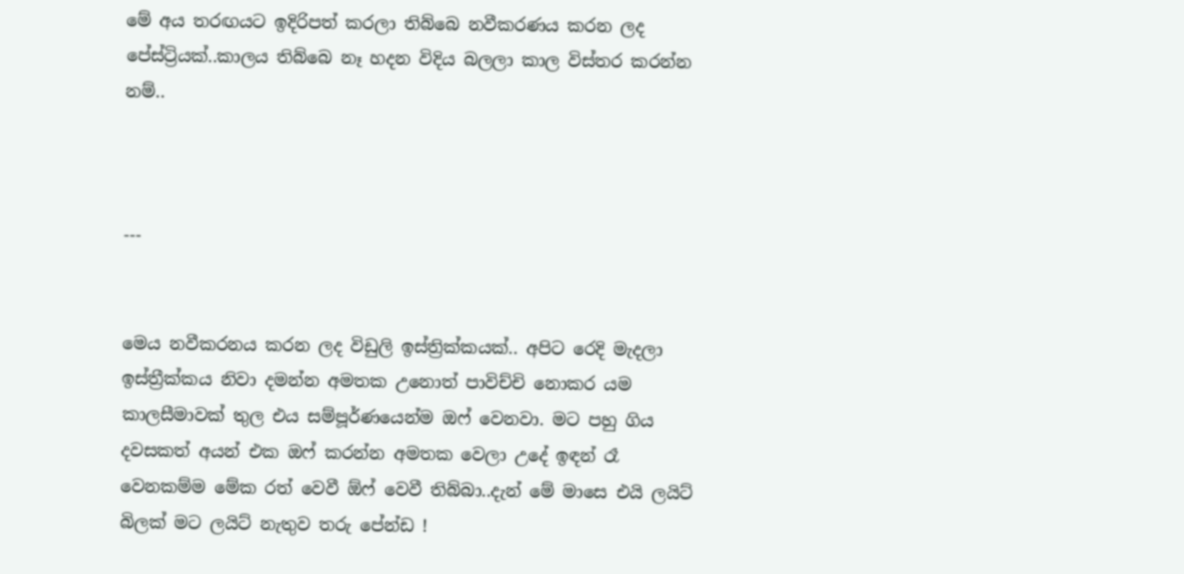මේ අය තරඟයට ඉදිරිපත් කරලා තිබ්බෙ නවීකරණය කරන ලද පේස්ට්‍රියක්..කාලය තිබ්බෙ නෑ හදන විදිය බලලා කාල විස්තර කරන්න  නම්..



---


මෙය නවීකරනය කරන ලද විඩුලි ඉස්ත්‍රික්කයක්.. අපිට රෙදි මැදලා ඉස්ත්‍රීක්කය නිවා දමන්න අමතක උනොත් පාවිච්චි නොකර යම කාලසීමාවක් තුල එය සම්පූර්ණයෙන්ම ඔෆ් වෙනවා. මට පහු ගිය දවසකත් අයන් එක ඔෆ් කරන්න අමතක වෙලා උදේ ඉඳන් රෑ වෙනකම්ම මේක රත් වෙවී ඕෆ් වෙවී තිබ්බා..දැන් මේ මාසෙ එයි ලයිට් බිලක් මට ලයිට් නැතුව තරු පේන්ඩ !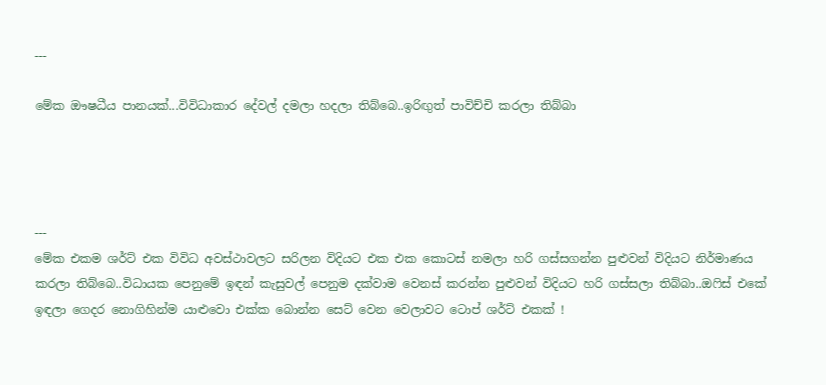---

මේක ඖෂධීය පානයක්...විවිධාකාර දේවල් දමලා හදලා තිබ්බෙ..ඉරිඟුත් පාවිච්චි කරලා තිබ්බා




---
මේක එකම ශර්ට් එක විවිධ අවස්ථාවලට සරිලන විදියට එක එක කොටස් නමලා හරි ගස්සගන්න පුළුවන් විදියට නිර්මාණය කරලා තිබ්බෙ..විධායක පෙනුමේ ඉඳන් කැසුවල් පෙනුම දක්වාම වෙනස් කරන්න පුළුවන් විදියට හරි ගස්සලා තිබ්බා..ඔෆිස් එකේ ඉඳලා ගෙදර නොගිහින්ම යාළුවො එක්ක බොන්න සෙට් වෙන වෙලාවට ටොප් ශර්ට් එකක් !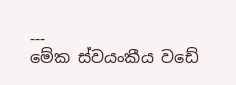---
මේක ස්වයංකීය වඩේ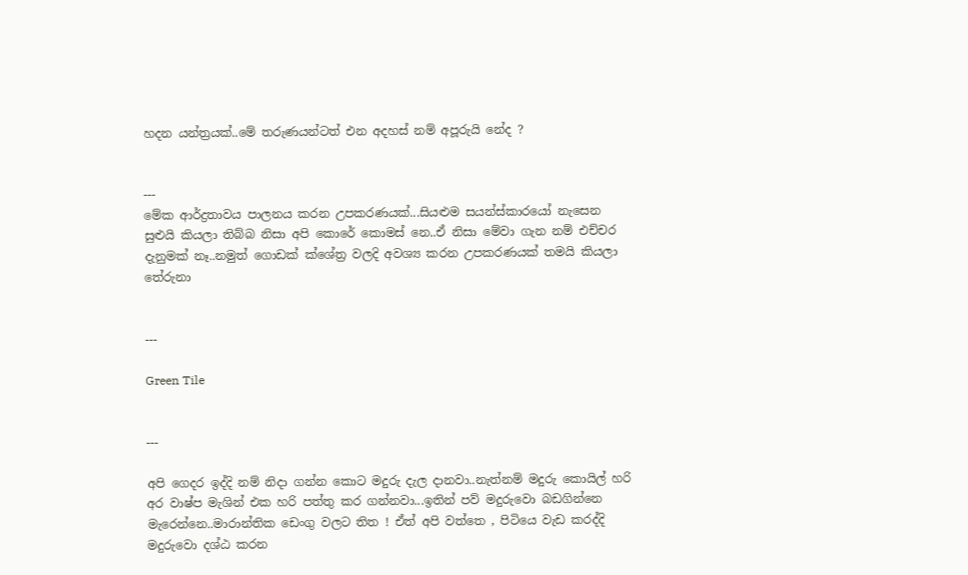හදන යන්ත්‍රයක්..මේ තරුණයන්ටත් එන අදහස් නම් අපූරුයි නේද ?


---
මේක ආර්ද්‍රතාවය පාලනය කරන උපකරණයක්...සියළුම සයන්ස්කාරයෝ නැසෙන සුළුයි කියලා තිබ්බ නිසා අපි කොරේ කොමස් නෙ..ඒ නිසා මේවා ගැන නම් එච්චර දැනුමක් නෑ..නමුත් ගොඩක් ක්ශේත්‍ර වලදි අවශ්‍ය කරන උපකරණයක් තමයි කියලා තේරුනා


---

Green Tile


---

අපි ගෙදර ඉද්දි නම් නිදා ගන්න කොට මදුරු දැල දානවා..නැත්නම් මදුරු කොයිල් හරි අර වාෂ්ප මැශින් එක හරි පත්තු කර ගන්නවා...ඉතින් පව් මදුරුවො බඩගින්නෙ මැරෙන්නෙ..මාරාන්තික ඩෙංගු වලට තිත ! ඒත් අපි වත්තෙ , පිටියෙ වැඩ කරද්දි මදුරුවො දශ්ඨ කරන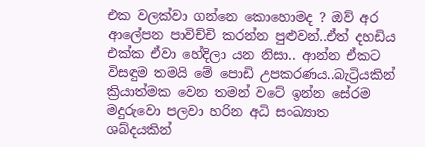එක වලක්වා ගන්නෙ කොහොමද ? ඔව් අර ආලේපන පාවිච්චි කරන්න පුළුවන්..ඒත් දහඩිය එක්ක ඒවා හේදිලා යන නිසා.. ආන්න ඒකට විසඳුම තමයි මේ පොඩි උපකරණය..බැට්‍රියකින් ක්‍රියාත්මක වෙන තමන් වටේ ඉන්න සේරම මදුරුවො පලවා හරින අධි සංඛ්‍යාත ශබ්දයකින්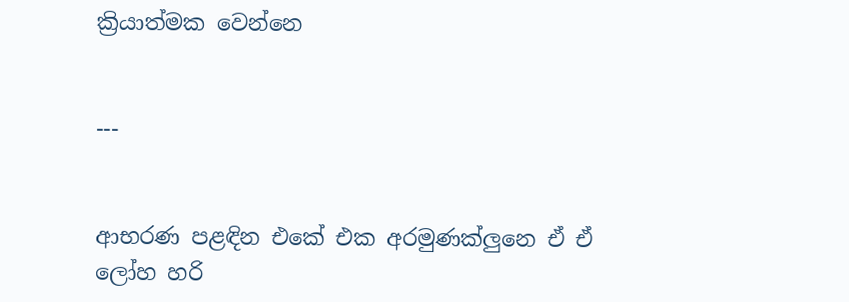ක්‍රියාත්මක වෙන්නෙ


---


ආභරණ පළඳින එකේ එක අරමුණක්ලුනෙ ඒ ඒ ලෝහ හරි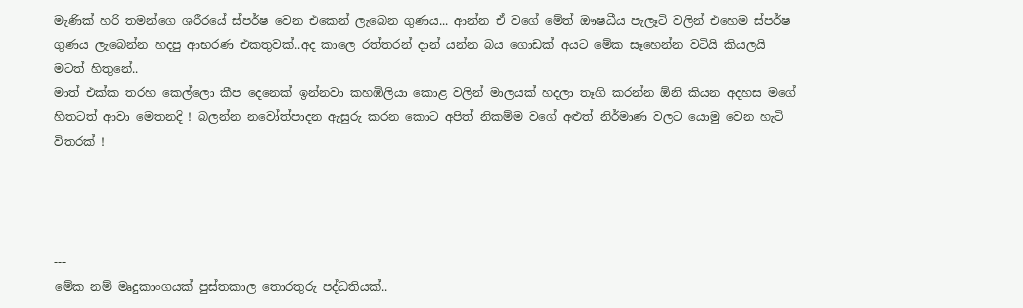මැණික් හරි තමන්ගෙ ශරීරයේ ස්පර්ෂ වෙන එකෙන් ලැබෙන ගුණය... ආන්න ඒ වගේ මේත් ඖෂධීය පැලෑටි වලින් එහෙම ස්පර්ෂ ගුණය ලැබෙන්න හදපු ආභරණ එකතුවක්..අද කාලෙ රත්තරන් දාන් යන්න බය ගොඩක් අයට මේක සෑහෙන්න වටියි කියලයි මටත් හිතුනේ..
මාත් එක්ක තරහ කෙල්ලො කීප දෙනෙක් ඉන්නවා කහඹිලියා කොළ වලින් මාලයක් හදලා තෑගි කරන්න ඕනි කියන අදහස මගේ හිතටත් ආවා මෙතනදි ! බලන්න නවෝත්පාදන ඇසුරු කරන කොට අපිත් නිකම්ම වගේ අළුත් නිර්මාණ වලට යොමු වෙන හැටි විතරක් !




---
මේක නම් මෘදුකාංගයක් පුස්තකාල තොරතුරු පද්ධතියක්..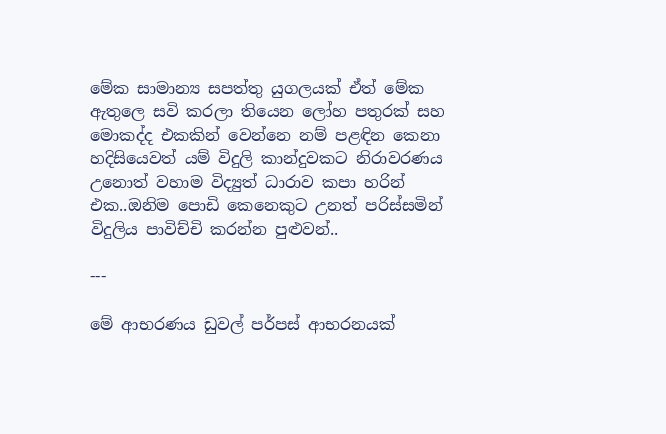මේක සාමාන්‍ය සපත්තු යුගලයක් ඒත් මේක ඇතුලෙ සවි කරලා තියෙන ලෝහ පතුරක් සහ මොකද්ද එකකින් වෙන්නෙ නම් පළඳින කෙනා හදිසියෙවත් යම් විදුලි කාන්දුවකට නිරාවරණය උනොත් වහාම විද්‍යුත් ධාරාව කපා හරින් එක..ඔනිම පොඩි කෙනෙකුට උනත් පරිස්සමින් විදුලිය පාවිච්චි කරන්න පුළුවන්..

---

මේ ආභරණය ඩුවල් පර්පස් ආභරනයක්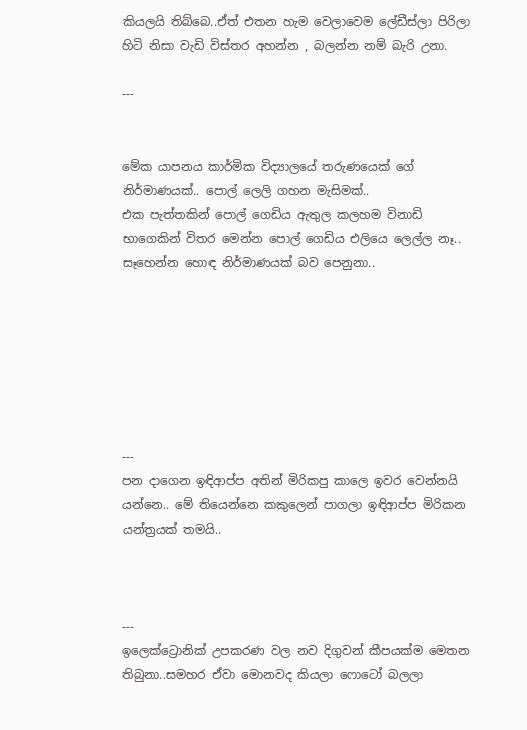කියලයි තිබ්බෙ..ඒත් එතන හැම වෙලාවෙම ලේඩීස්ලා පිරිලා හිටි නිසා වැඩි විස්තර අහන්න , බලන්න නම් බැරි උනා.

---


මේක යාපනය කාර්මික විද්‍යාලයේ තරුණයෙක් ගේ නිර්මාණයක්.. පොල් ලෙලි ගහන මැසිමක්..
එක පැත්තකින් පොල් ගෙඩිය ඇතුල කලහම විනාඩි භාගෙකින් විතර මෙන්න පොල් ගෙඩිය එලියෙ ලෙල්ල නෑ.. සෑහෙන්න හොඳ නිර්මාණයක් බව පෙනුනා..







---
පන දාගෙන ඉඳිආප්ප අතින් මිරිකපු කාලෙ ඉවර වෙන්නයි යන්නෙ.. මේ තියෙන්නෙ කකුලෙන් පාගලා ඉඳිආප්ප මිරිකන යන්ත්‍රයක් තමයි..



---
ඉලෙක්ට්‍රොනික් උපකරණ වල නව දිගුවන් කීපයක්ම මෙතන තිබුනා..සමහර ඒවා මොනවද කියලා ෆොටෝ බලලා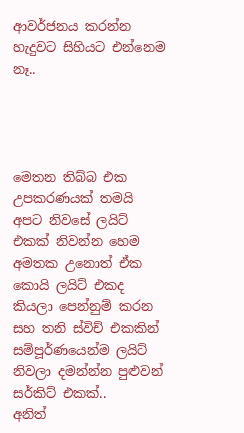ආවර්ජනය කරන්න හැදුවට සිහියට එන්නෙම නෑ..




මෙතන තිබ්බ එක උපකරණයක් තමයි අපට නිවසේ ලයිට් එකක් නිවන්න හෙම අමතක උනොත් ඒක කොයි ලයිට් එකද කියලා පෙන්නුම් කරන සහ තනි ස්විච් එකකින් සම්පූර්ණයෙන්ම ලයිට් නිවලා දමන්න්න පුළුවන් සර්කිට් එකක්..
අනිත්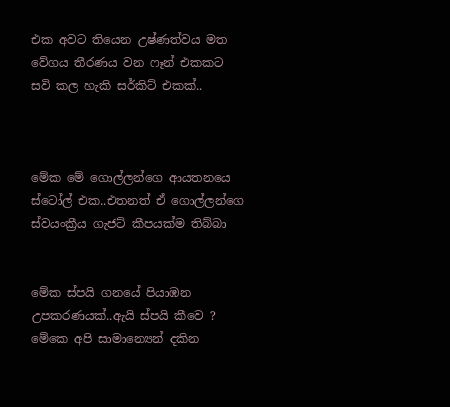එක අවට තියෙන උෂ්ණත්වය මත වේගය තීරණය වන ෆෑන් එකකට සවි කල හැකි සර්කිට් එකක්..



මේක මේ ගොල්ලන්ගෙ ආයතනයෙ ස්ටෝල් එක..එතනත් ඒ ගොල්ලන්ගෙ ස්වයංක්‍රීය ගැජට් කීපයක්ම තිබ්බා


මේක ස්පයි ගනයේ පියාඹන උපකරණයක්..ඇයි ස්පයි කීවෙ ? මේකෙ අපි සාමාන්‍යෙන් දකින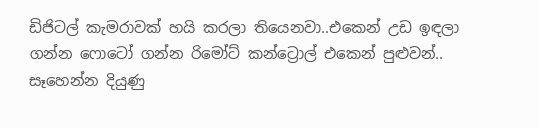ඩිජිටල් කැමරාවක් හයි කරලා තියෙනවා..එකෙන් උඩ ඉඳලා ගන්න ෆොටෝ ගන්න රිමෝට් කන්ට්‍රොල් එකෙන් පුළුවන්..
සෑහෙන්න දියුණු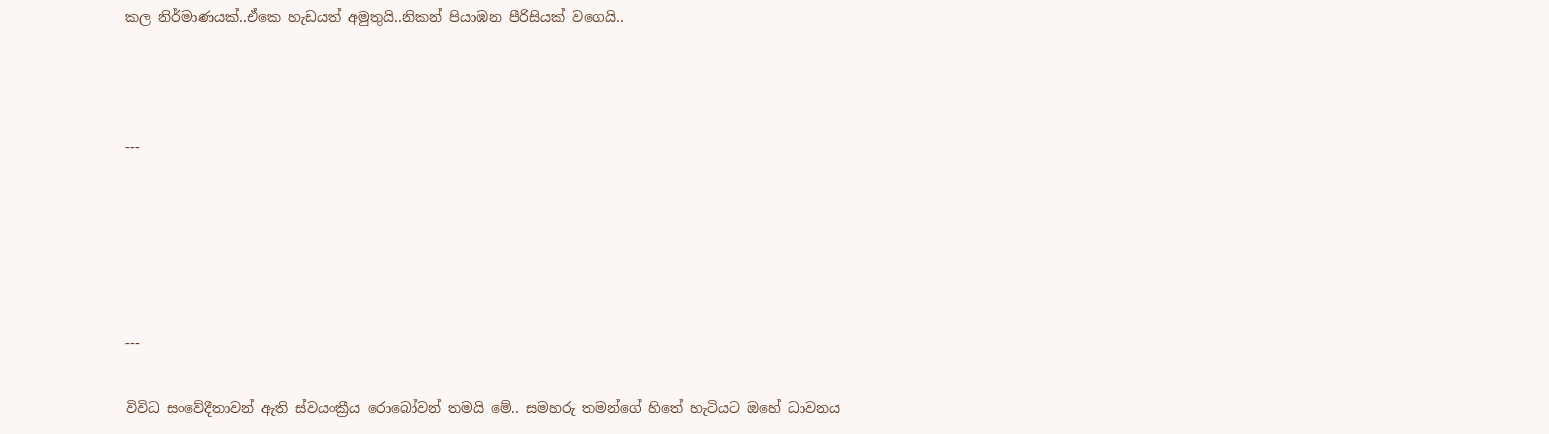කල නිර්මාණයක්..ඒකෙ හැඩයත් අමුතුයි..නිකන් පියාඹන පීරිසියක් වගෙයි..



---





---

විවිධ සංවේදීතාවන් ඇති ස්වයංක්‍රීය රොබෝවන් තමයි මේ.. සමහරු තමන්ගේ හිතේ හැටියට ඔහේ ධාවනය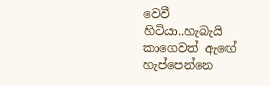වෙවී හිටියා..හැබැයි කාගෙවත් ඇඟේ හැප්පෙන්නෙ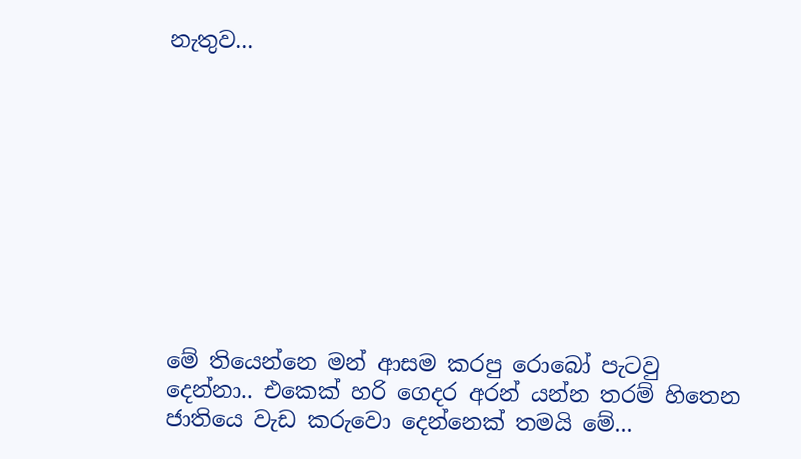නැතුව...










මේ තියෙන්නෙ මන් ආසම කරපු රොබෝ පැටවු දෙන්නා.. එකෙක් හරි ගෙදර අරන් යන්න තරම් හිතෙන ජාතියෙ වැඩ කරුවො දෙන්නෙක් තමයි මේ...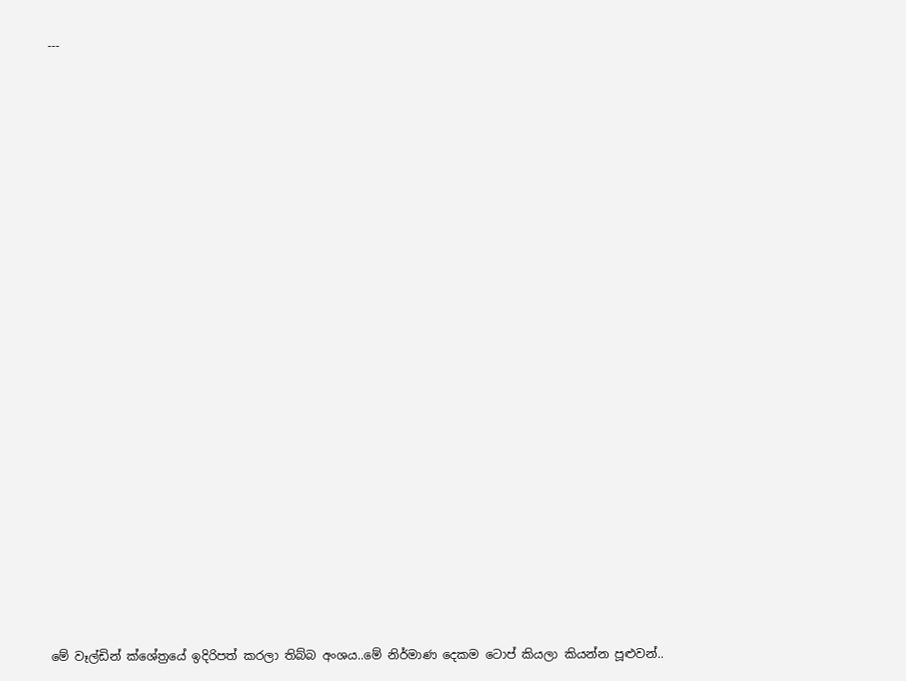---





















මේ වෑල්ඩින් ක්ශේත්‍රයේ ඉදිරිපත් කරලා තිබ්බ අංශය..මේ නිර්මාණ දෙකම ටොප් කියලා කියන්න පූළුවන්..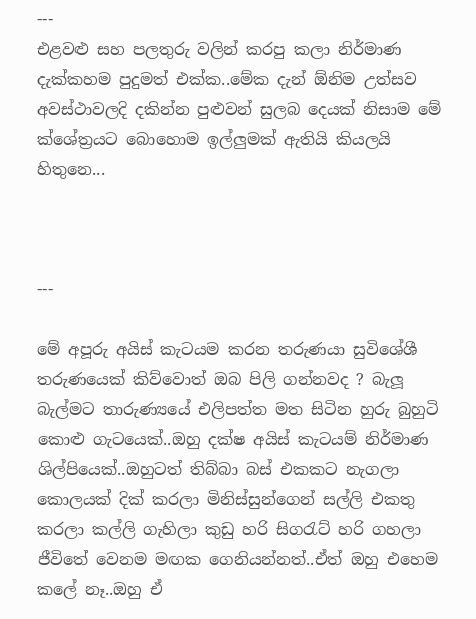---
එළවළු සහ පලතුරු වලින් කරපු කලා නිර්මාණ දැක්කහම පුදුමත් එක්ක..මේක දැන් ඕනිම උත්සව අවස්ථාවලදි දකින්න පුළුවන් සුලබ දෙයක් නිසාම මේ ක්ශේත්‍රයට බොහොම ඉල්ලුමක් ඇතියි කියලයි හිතුනෙ...



---

මේ අපූරු අයිස් කැටයම කරන තරුණයා සුවිශේශී තරුණයෙක් කිව්වොත් ඔබ පිලි ගන්නවද ? බැලූ බැල්මට තාරුණ්‍යයේ එලිපත්ත මත සිටින හුරු බුහුටි කොළු ගැටයෙක්..ඔහු දක්ෂ අයිස් කැටයම් නිර්මාණ ශිල්පියෙක්..ඔහුටත් තිබ්බා බස් එකකට නැගලා කොලයක් දික් කරලා මිනිස්සුන්ගෙන් සල්ලි එකතු කරලා කල්ලි ගැහිලා කුඩු හරි සිගරැට් හරි ගහලා ජීවිතේ වෙනම මඟක ගෙනියන්නත්..ඒත් ඔහු එහෙම කලේ නෑ..ඔහු ඒ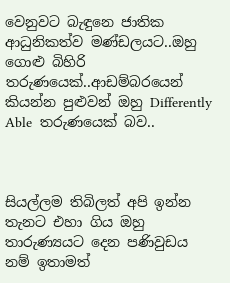වෙනුවට බැඳුනෙ ජාතික ආධුනිකත්ව මණ්ඩලයට..ඔහු ගොළු බිහිරි තරුණයෙක්..ආඩම්බරයෙන් කියන්න පුළුවන් ඔහු Differently Able  තරුණයෙක් බව..



සියල්ලම තිබිලත් අපි ඉන්න තැනට එහා ගිය ඔහු තාරුණ්‍යයට දෙන පණිවුඩය නම් ඉතාමත්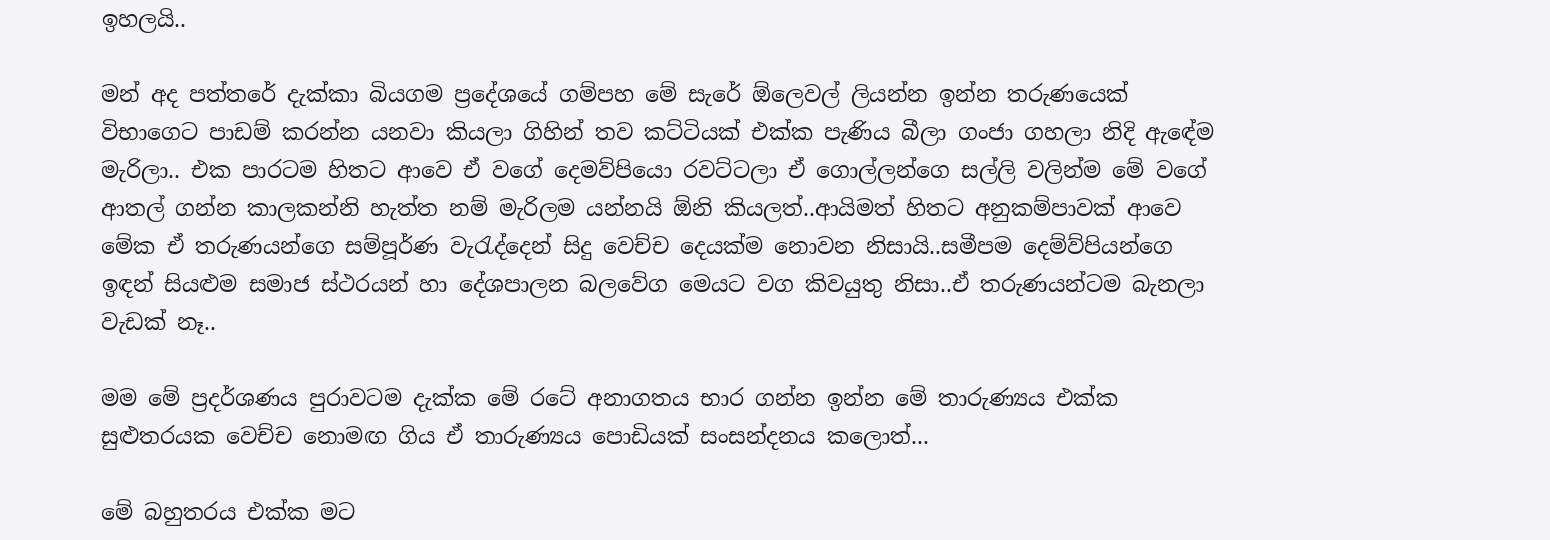ඉහලයි..

මන් අද පත්තරේ දැක්කා බියගම ප්‍රදේශයේ ගම්පහ මේ සැරේ ඕලෙවල් ලියන්න ඉන්න තරුණයෙක් විභාගෙට පාඩම් කරන්න යනවා කියලා ගිහින් තව කට්ටියක් එක්ක පැණිය බීලා ගංජා ගහලා නිදි ඇඳේම මැරිලා.. එක පාරටම හිතට ආවෙ ඒ වගේ දෙමව්පියො රවට්ටලා ඒ ගොල්ලන්ගෙ සල්ලි වලින්ම මේ වගේ ආතල් ගන්න කාලකන්නි හැත්ත නම් මැරිලම යන්නයි ඕනි කියලත්..ආයිමත් හිතට අනුකම්පාවක් ආවෙ මේක ඒ තරුණයන්ගෙ සම්පූර්ණ වැරැද්දෙන් සිදු වෙච්ච දෙයක්ම නොවන නිසායි..සමීපම දෙම්ව්පියන්ගෙ ඉඳන් සියළුම සමාජ ස්ථරයන් හා දේශපාලන බලවේග මෙයට වග කිවයුතු නිසා..ඒ තරුණයන්ටම බැනලා වැඩක් නෑ..

මම මේ ප්‍රදර්ශණය පුරාවටම දැක්ක මේ රටේ අනාගතය භාර ගන්න ඉන්න මේ තාරුණ්‍යය එක්ක සුළුතරයක වෙච්ච නොමඟ ගිය ඒ තාරුණ්‍යය පොඩියක් සංසන්දනය කලොත්...

මේ බහුතරය එක්ක මට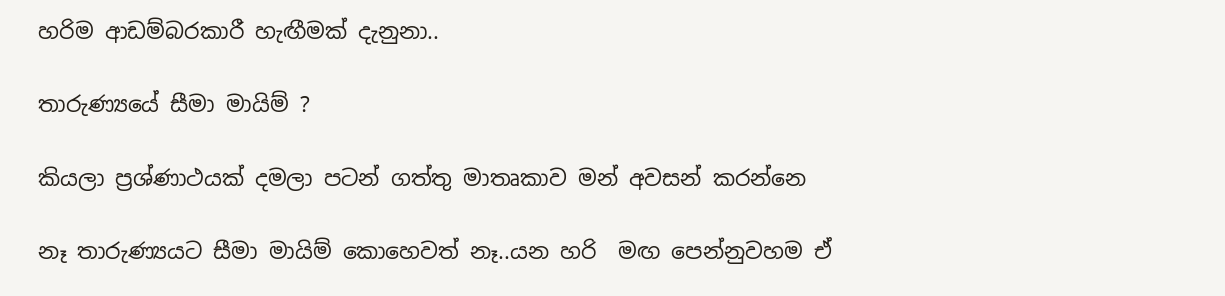හරිම ආඩම්බරකාරී හැඟීමක් දැනුනා..

තාරුණ්‍යයේ සීමා මායිම් ?

කියලා ප්‍රශ්ණාථයක් දමලා පටන් ගත්තු මාතෘකාව මන් අවසන් කරන්නෙ

නෑ තාරුණ්‍යයට සීමා මායිම් කොහෙවත් නෑ..යන හරි  මඟ පෙන්නුවහම ඒ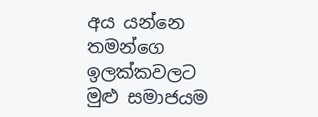අය යන්නෙ තමන්ගෙ ඉලක්කවලට මුළු සමාජයම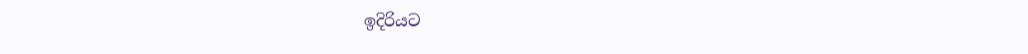ඉදිරියට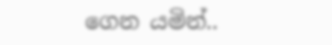ගෙන යමින්..